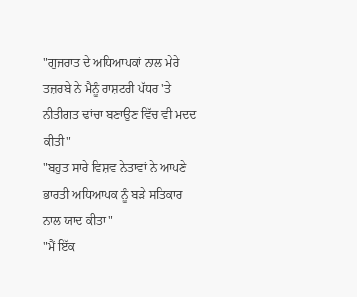"ਗੁਜਰਾਤ ਦੇ ਅਧਿਆਪਕਾਂ ਨਾਲ ਮੇਰੇ ਤਜ਼ਰਬੇ ਨੇ ਮੈਨੂੰ ਰਾਸ਼ਟਰੀ ਪੱਧਰ 'ਤੇ ਨੀਤੀਗਤ ਢਾਂਚਾ ਬਣਾਉਣ ਵਿੱਚ ਵੀ ਮਦਦ ਕੀਤੀ"
"ਬਹੁਤ ਸਾਰੇ ਵਿਸ਼ਵ ਨੇਤਾਵਾਂ ਨੇ ਆਪਣੇ ਭਾਰਤੀ ਅਧਿਆਪਕ ਨੂੰ ਬੜੇ ਸਤਿਕਾਰ ਨਾਲ ਯਾਦ ਕੀਤਾ"
"ਮੈਂ ਇੱਕ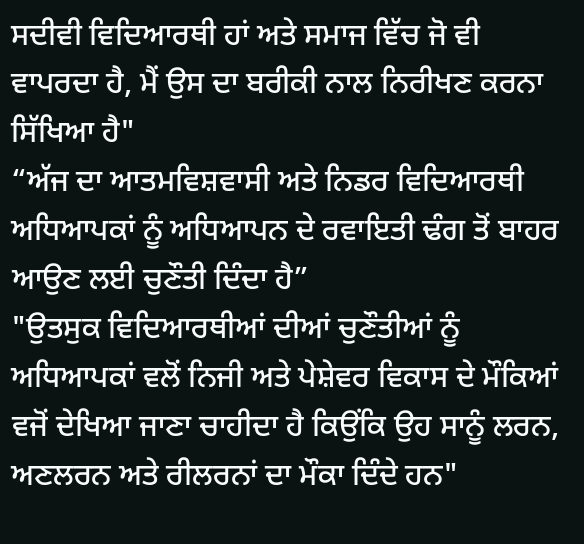ਸਦੀਵੀ ਵਿਦਿਆਰਥੀ ਹਾਂ ਅਤੇ ਸਮਾਜ ਵਿੱਚ ਜੋ ਵੀ ਵਾਪਰਦਾ ਹੈ, ਮੈਂ ਉਸ ਦਾ ਬਰੀਕੀ ਨਾਲ ਨਿਰੀਖਣ ਕਰਨਾ ਸਿੱਖਿਆ ਹੈ"
“ਅੱਜ ਦਾ ਆਤਮਵਿਸ਼ਵਾਸੀ ਅਤੇ ਨਿਡਰ ਵਿਦਿਆਰਥੀ ਅਧਿਆਪਕਾਂ ਨੂੰ ਅਧਿਆਪਨ ਦੇ ਰਵਾਇਤੀ ਢੰਗ ਤੋਂ ਬਾਹਰ ਆਉਣ ਲਈ ਚੁਣੌਤੀ ਦਿੰਦਾ ਹੈ”
"ਉਤਸੁਕ ਵਿਦਿਆਰਥੀਆਂ ਦੀਆਂ ਚੁਣੌਤੀਆਂ ਨੂੰ ਅਧਿਆਪਕਾਂ ਵਲੋਂ ਨਿਜੀ ਅਤੇ ਪੇਸ਼ੇਵਰ ਵਿਕਾਸ ਦੇ ਮੌਕਿਆਂ ਵਜੋਂ ਦੇਖਿਆ ਜਾਣਾ ਚਾਹੀਦਾ ਹੈ ਕਿਉਂਕਿ ਉਹ ਸਾਨੂੰ ਲਰਨ, ਅਣਲਰਨ ਅਤੇ ਰੀਲਰਨਾਂ ਦਾ ਮੌਕਾ ਦਿੰਦੇ ਹਨ"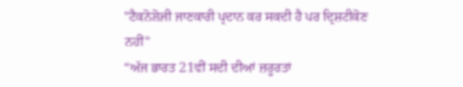"ਟੈਕਨੋਲੋਜੀ ਜਾਣਕਾਰੀ ਪ੍ਰਦਾਨ ਕਰ ਸਕਦੀ ਹੈ ਪਰ ਦ੍ਰਿਸ਼ਟੀਕੋਣ ਨਹੀਂ"
“ਅੱਜ ਭਾਰਤ 21ਵੀਂ ਸਦੀ ਦੀਆਂ ਜ਼ਰੂਰਤਾਂ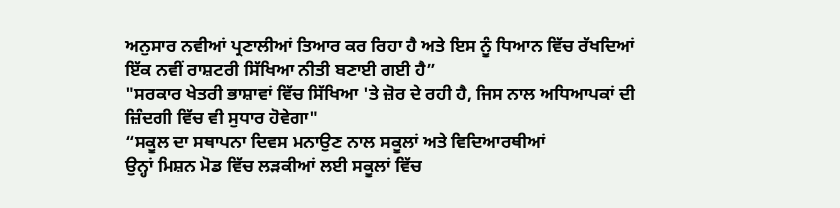ਅਨੁਸਾਰ ਨਵੀਆਂ ਪ੍ਰਣਾਲੀਆਂ ਤਿਆਰ ਕਰ ਰਿਹਾ ਹੈ ਅਤੇ ਇਸ ਨੂੰ ਧਿਆਨ ਵਿੱਚ ਰੱਖਦਿਆਂ ਇੱਕ ਨਵੀਂ ਰਾਸ਼ਟਰੀ ਸਿੱਖਿਆ ਨੀਤੀ ਬਣਾਈ ਗਈ ਹੈ”
"ਸਰਕਾਰ ਖੇਤਰੀ ਭਾਸ਼ਾਵਾਂ ਵਿੱਚ ਸਿੱਖਿਆ 'ਤੇ ਜ਼ੋਰ ਦੇ ਰਹੀ ਹੈ, ਜਿਸ ਨਾਲ ਅਧਿਆਪਕਾਂ ਦੀ ਜ਼ਿੰਦਗੀ ਵਿੱਚ ਵੀ ਸੁਧਾਰ ਹੋਵੇਗਾ"
“ਸਕੂਲ ਦਾ ਸਥਾਪਨਾ ਦਿਵਸ ਮਨਾਉਣ ਨਾਲ ਸਕੂਲਾਂ ਅਤੇ ਵਿਦਿਆਰਥੀਆਂ
ਉਨ੍ਹਾਂ ਮਿਸ਼ਨ ਮੋਡ ਵਿੱਚ ਲੜਕੀਆਂ ਲਈ ਸਕੂਲਾਂ ਵਿੱਚ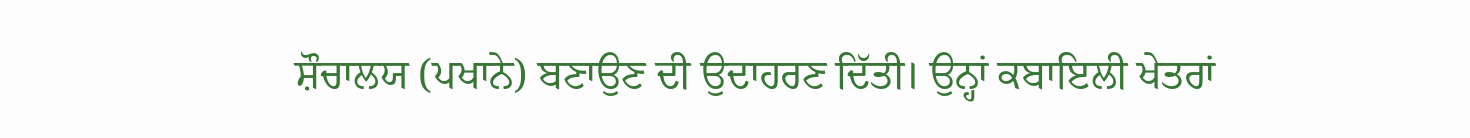ਸ਼ੌਚਾਲਯ (ਪਖਾਨੇ) ਬਣਾਉਣ ਦੀ ਉਦਾਹਰਣ ਦਿੱਤੀ। ਉਨ੍ਹਾਂ ਕਬਾਇਲੀ ਖੇਤਰਾਂ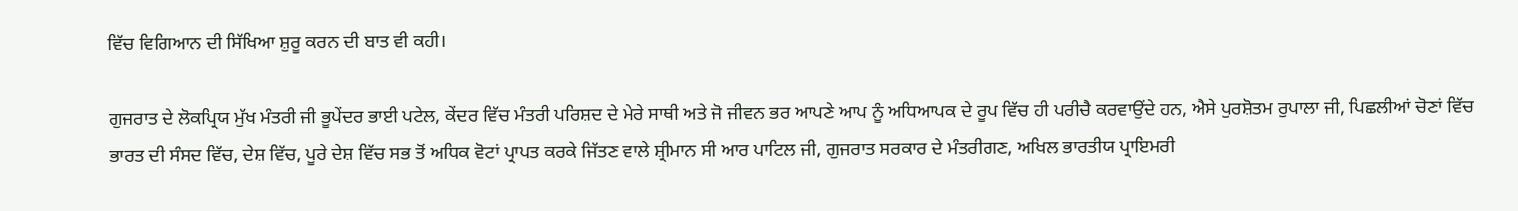ਵਿੱਚ ਵਿਗਿਆਨ ਦੀ ਸਿੱਖਿਆ ਸ਼ੁਰੂ ਕਰਨ ਦੀ ਬਾਤ ਵੀ ਕਹੀ।

ਗੁਜਰਾਤ ਦੇ ਲੋਕਪ੍ਰਿਯ ਮੁੱਖ ਮੰਤਰੀ ਜੀ ਭੂਪੇਂਦਰ ਭਾਈ ਪਟੇਲ, ਕੇਂਦਰ ਵਿੱਚ ਮੰਤਰੀ ਪਰਿਸ਼ਦ ਦੇ ਮੇਰੇ ਸਾਥੀ ਅਤੇ ਜੋ ਜੀਵਨ ਭਰ ਆਪਣੇ ਆਪ ਨੂੰ ਅਧਿਆਪਕ ਦੇ ਰੂਪ ਵਿੱਚ ਹੀ ਪਰੀਚੈ ਕਰਵਾਉਂਦੇ ਹਨ, ਐਸੇ ਪੁਰਸ਼ੋਤਮ ਰੁਪਾਲਾ ਜੀ, ਪਿਛਲੀਆਂ ਚੋਣਾਂ ਵਿੱਚ ਭਾਰਤ ਦੀ ਸੰਸਦ ਵਿੱਚ, ਦੇਸ਼ ਵਿੱਚ, ਪੂਰੇ ਦੇਸ਼ ਵਿੱਚ ਸਭ ਤੋਂ ਅਧਿਕ ਵੋਟਾਂ ਪ੍ਰਾਪਤ ਕਰਕੇ ਜਿੱਤਣ ਵਾਲੇ ਸ਼੍ਰੀਮਾਨ ਸੀ ਆਰ ਪਾਟਿਲ ਜੀ, ਗੁਜਰਾਤ ਸਰਕਾਰ ਦੇ ਮੰਤਰੀਗਣ, ਅਖਿਲ ਭਾਰਤੀਯ ਪ੍ਰਾਇਮਰੀ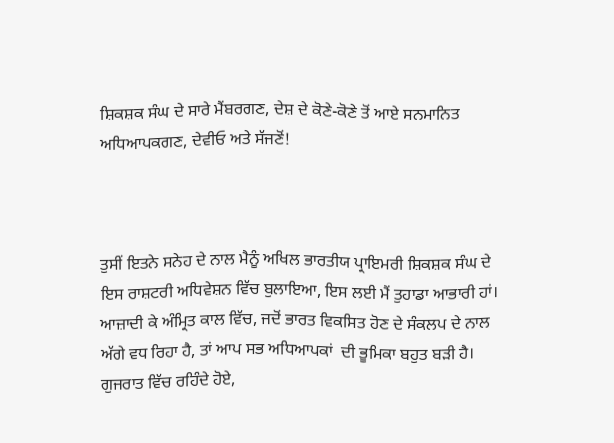ਸ਼ਿਕਸ਼ਕ ਸੰਘ ਦੇ ਸਾਰੇ ਮੈਂਬਰਗਣ, ਦੇਸ਼ ਦੇ ਕੋਣੇ-ਕੋਣੇ ਤੋਂ ਆਏ ਸਨਮਾਨਿਤ ਅਧਿਆਪਕਗਣ, ਦੇਵੀਓ ਅਤੇ ਸੱਜਣੋਂ!



ਤੁਸੀਂ ਇਤਨੇ ਸਨੇਹ ਦੇ ਨਾਲ ਮੈਨੂੰ ਅਖਿਲ ਭਾਰਤੀਯ ਪ੍ਰਾਇਮਰੀ ਸ਼ਿਕਸ਼ਕ ਸੰਘ ਦੇ ਇਸ ਰਾਸ਼ਟਰੀ ਅਧਿਵੇਸ਼ਨ ਵਿੱਚ ਬੁਲਾਇਆ, ਇਸ ਲਈ ਮੈਂ ਤੁਹਾਡਾ ਆਭਾਰੀ ਹਾਂ। ਆਜ਼ਾਦੀ ਕੇ ਅੰਮ੍ਰਿਤ ਕਾਲ ਵਿੱਚ, ਜਦੋਂ ਭਾਰਤ ਵਿਕਸਿਤ ਹੋਣ ਦੇ ਸੰਕਲਪ ਦੇ ਨਾਲ ਅੱਗੇ ਵਧ ਰਿਹਾ ਹੈ, ਤਾਂ ਆਪ ਸਭ ਅਧਿਆਪਕਾਂ  ਦੀ ਭੂਮਿਕਾ ਬਹੁਤ ਬੜੀ ਹੈ। ਗੁਜਰਾਤ ਵਿੱਚ ਰਹਿੰਦੇ ਹੋਏ,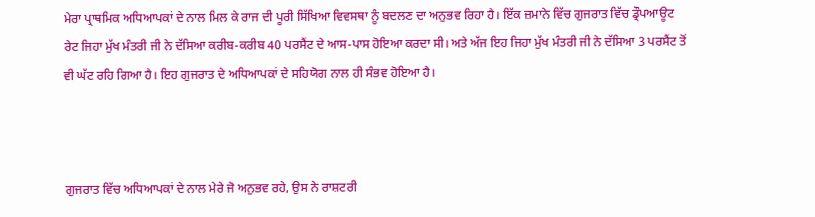ਮੇਰਾ ਪ੍ਰਾਥਮਿਕ ਅਧਿਆਪਕਾਂ ਦੇ ਨਾਲ ਮਿਲ ਕੇ ਰਾਜ ਦੀ ਪੂਰੀ ਸਿੱਖਿਆ ਵਿਵਸਥਾ ਨੂੰ ਬਦਲਣ ਦਾ ਅਨੁਭਵ ਰਿਹਾ ਹੈ। ਇੱਕ ਜ਼ਮਾਨੇ ਵਿੱਚ ਗੁਜਰਾਤ ਵਿੱਚ ਡ੍ਰੌਪਆਊਟ ਰੇਟ ਜਿਹਾ ਮੁੱਖ ਮੰਤਰੀ ਜੀ ਨੇ ਦੱਸਿਆ ਕਰੀਬ-ਕਰੀਬ 40 ਪਰਸੈਂਟ ਦੇ ਆਸ-ਪਾਸ ਹੋਇਆ ਕਰਦਾ ਸੀ। ਅਤੇ ਅੱਜ ਇਹ ਜਿਹਾ ਮੁੱਖ ਮੰਤਰੀ ਜੀ ਨੇ ਦੱਸਿਆ 3 ਪਰਸੈਂਟ ਤੋਂ ਵੀ ਘੱਟ ਰਹਿ ਗਿਆ ਹੈ। ਇਹ ਗੁਜਰਾਤ ਦੇ ਅਧਿਆਪਕਾਂ ਦੇ ਸਹਿਯੋਗ ਨਾਲ ਹੀ ਸੰਭਵ ਹੋਇਆ ਹੈ।



ਗੁਜਰਾਤ ਵਿੱਚ ਅਧਿਆਪਕਾਂ ਦੇ ਨਾਲ ਮੇਰੇ ਜੋ ਅਨੁਭਵ ਰਹੇ, ਉਸ ਨੇ ਰਾਸ਼ਟਰੀ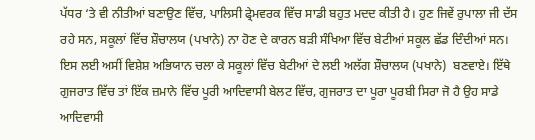ਪੱਧਰ ‘ਤੇ ਵੀ ਨੀਤੀਆਂ ਬਣਾਉਣ ਵਿੱਚ, ਪਾਲਿਸੀ ਫ੍ਰੇਮਵਰਕ ਵਿੱਚ ਸਾਡੀ ਬਹੁਤ ਮਦਦ ਕੀਤੀ ਹੈ। ਹੁਣ ਜਿਵੇਂ ਰੁਪਾਲਾ ਜੀ ਦੱਸ ਰਹੇ ਸਨ, ਸਕੂਲਾਂ ਵਿੱਚ ਸ਼ੌਚਾਲਯ (ਪਖਾਨੇ) ਨਾ ਹੋਣ ਦੇ ਕਾਰਨ ਬੜੀ ਸੰਖਿਆ ਵਿੱਚ ਬੇਟੀਆਂ ਸਕੂਲ ਛੱਡ ਦਿੰਦੀਆਂ ਸਨ। ਇਸ ਲਈ ਅਸੀਂ ਵਿਸ਼ੇਸ਼ ਅਭਿਯਾਨ ਚਲਾ ਕੇ ਸਕੂਲਾਂ ਵਿੱਚ ਬੇਟੀਆਂ ਦੇ ਲਈ ਅਲੱਗ ਸ਼ੌਚਾਲਯ (ਪਖਾਨੇ)  ਬਣਵਾਏ। ਇੱਥੇ ਗੁਜਰਾਤ ਵਿੱਚ ਤਾਂ ਇੱਕ ਜ਼ਮਾਨੇ ਵਿੱਚ ਪੂਰੀ ਆਦਿਵਾਸੀ ਬੇਲਟ ਵਿੱਚ, ਗੁਜਰਾਤ ਦਾ ਪੂਰਾ ਪੂਰਬੀ ਸਿਰਾ ਜੋ ਹੈ ਉਹ ਸਾਡੇ ਆਦਿਵਾਸੀ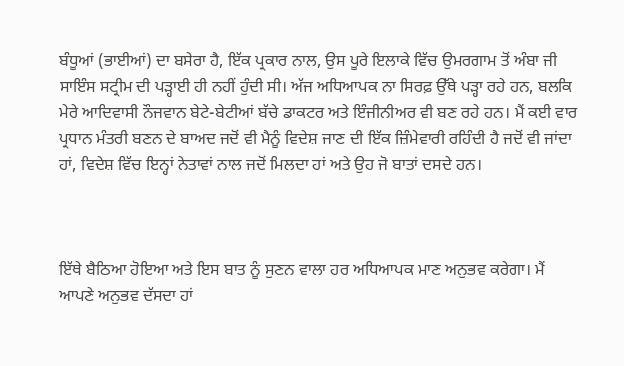ਬੰਧੂਆਂ (ਭਾਈਆਂ) ਦਾ ਬਸੇਰਾ ਹੈ, ਇੱਕ ਪ੍ਰਕਾਰ ਨਾਲ, ਉਸ ਪੂਰੇ ਇਲਾਕੇ ਵਿੱਚ ਉਮਰਗਾਮ ਤੋਂ ਅੰਬਾ ਜੀ ਸਾਇੰਸ ਸਟ੍ਰੀਮ ਦੀ ਪੜ੍ਹਾਈ ਹੀ ਨਹੀਂ ਹੁੰਦੀ ਸੀ। ਅੱਜ ਅਧਿਆਪਕ ਨਾ ਸਿਰਫ਼ ਉੱਥੇ ਪੜ੍ਹਾ ਰਹੇ ਹਨ, ਬਲਕਿ ਮੇਰੇ ਆਦਿਵਾਸੀ ਨੌਜਵਾਨ ਬੇਟੇ-ਬੇਟੀਆਂ ਬੱਚੇ ਡਾਕਟਰ ਅਤੇ ਇੰਜੀਨੀਅਰ ਵੀ ਬਣ ਰਹੇ ਹਨ। ਮੈਂ ਕਈ ਵਾਰ ਪ੍ਰਧਾਨ ਮੰਤਰੀ ਬਣਨ ਦੇ ਬਾਅਦ ਜਦੋਂ ਵੀ ਮੈਨੂੰ ਵਿਦੇਸ਼ ਜਾਣ ਦੀ ਇੱਕ ਜ਼ਿੰਮੇਵਾਰੀ ਰਹਿੰਦੀ ਹੈ ਜਦੋਂ ਵੀ ਜਾਂਦਾ ਹਾਂ, ਵਿਦੇਸ਼ ਵਿੱਚ ਇਨ੍ਹਾਂ ਨੇਤਾਵਾਂ ਨਾਲ ਜਦੋਂ ਮਿਲਦਾ ਹਾਂ ਅਤੇ ਉਹ ਜੋ ਬਾਤਾਂ ਦਸਦੇ ਹਨ।



ਇੱਥੇ ਬੈਠਿਆ ਹੋਇਆ ਅਤੇ ਇਸ ਬਾਤ ਨੂੰ ਸੁਣਨ ਵਾਲਾ ਹਰ ਅਧਿਆਪਕ ਮਾਣ ਅਨੁਭਵ ਕਰੇਗਾ। ਮੈਂ ਆਪਣੇ ਅਨੁਭਵ ਦੱਸਦਾ ਹਾਂ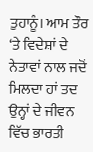ਤੁਹਾਨੂੰ। ਆਮ ਤੌਰ ‘ਤੇ ਵਿਦੇਸ਼ਾਂ ਦੇ ਨੇਤਾਵਾਂ ਨਾਲ ਜਦੋਂ ਮਿਲਦਾ ਹਾਂ ਤਦ ਉਨ੍ਹਾਂ ਦੇ ਜੀਵਨ ਵਿੱਚ ਭਾਰਤੀ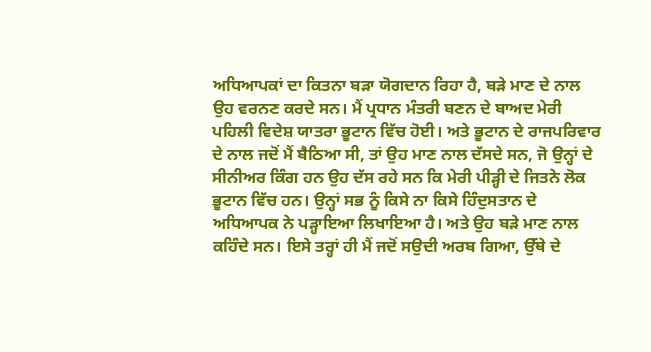ਅਧਿਆਪਕਾਂ ਦਾ ਕਿਤਨਾ ਬੜਾ ਯੋਗਦਾਨ ਰਿਹਾ ਹੈ, ਬੜੇ ਮਾਣ ਦੇ ਨਾਲ ਉਹ ਵਰਨਣ ਕਰਦੇ ਸਨ। ਮੈਂ ਪ੍ਰਧਾਨ ਮੰਤਰੀ ਬਣਨ ਦੇ ਬਾਅਦ ਮੇਰੀ ਪਹਿਲੀ ਵਿਦੇਸ਼ ਯਾਤਰਾ ਭੂਟਾਨ ਵਿੱਚ ਹੋਈ। ਅਤੇ ਭੂਟਾਨ ਦੇ ਰਾਜਪਰਿਵਾਰ ਦੇ ਨਾਲ ਜਦੋਂ ਮੈਂ ਬੈਠਿਆ ਸੀ, ਤਾਂ ਉਹ ਮਾਣ ਨਾਲ ਦੱਸਦੇ ਸਨ, ਜੋ ਉਨ੍ਹਾਂ ਦੇ ਸੀਨੀਅਰ ਕਿੰਗ ਹਨ ਉਹ ਦੱਸ ਰਹੇ ਸਨ ਕਿ ਮੇਰੀ ਪੀੜ੍ਹੀ ਦੇ ਜਿਤਨੇ ਲੋਕ ਭੂਟਾਨ ਵਿੱਚ ਹਨ। ਉਨ੍ਹਾਂ ਸਭ ਨੂੰ ਕਿਸੇ ਨਾ ਕਿਸੇ ਹਿੰਦੁਸਤਾਨ ਦੇ ਅਧਿਆਪਕ ਨੇ ਪੜ੍ਹਾਇਆ ਲਿਖਾਇਆ ਹੈ। ਅਤੇ ਉਹ ਬੜੇ ਮਾਣ ਨਾਲ ਕਹਿੰਦੇ ਸਨ। ਇਸੇ ਤਰ੍ਹਾਂ ਹੀ ਮੈਂ ਜਦੋਂ ਸਉਦੀ ਅਰਬ ਗਿਆ, ਉੱਥੇ ਦੇ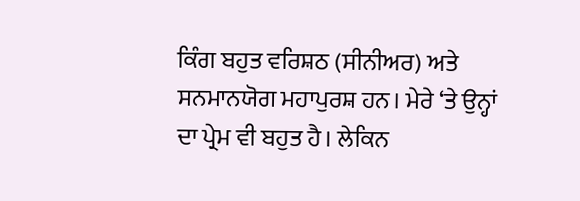ਕਿੰਗ ਬਹੁਤ ਵਰਿਸ਼ਠ (ਸੀਨੀਅਰ) ਅਤੇ ਸਨਮਾਨਯੋਗ ਮਹਾਪੁਰਸ਼ ਹਨ। ਮੇਰੇ ‘ਤੇ ਉਨ੍ਹਾਂ ਦਾ ਪ੍ਰੇਮ ਵੀ ਬਹੁਤ ਹੈ। ਲੇਕਿਨ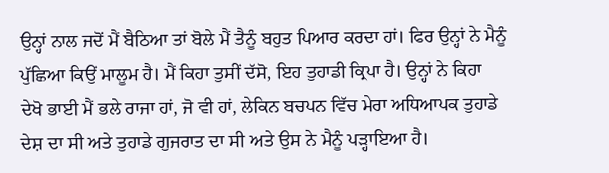ਉਨ੍ਹਾਂ ਨਾਲ ਜਦੋਂ ਮੈਂ ਬੈਠਿਆ ਤਾਂ ਬੋਲੇ ਮੈਂ ਤੈਨੂੰ ਬਹੁਤ ਪਿਆਰ ਕਰਦਾ ਹਾਂ। ਫਿਰ ਉਨ੍ਹਾਂ ਨੇ ਮੈਨੂੰ ਪੁੱਛਿਆ ਕਿਉਂ ਮਾਲੂਮ ਹੈ। ਮੈਂ ਕਿਹਾ ਤੁਸੀਂ ਦੱਸੋ, ਇਹ ਤੁਹਾਡੀ ਕ੍ਰਿਪਾ ਹੈ। ਉਨ੍ਹਾਂ ਨੇ ਕਿਹਾ ਦੇਖੋ ਭਾਈ ਮੈਂ ਭਲੇ ਰਾਜਾ ਹਾਂ, ਜੋ ਵੀ ਹਾਂ, ਲੇਕਿਨ ਬਚਪਨ ਵਿੱਚ ਮੇਰਾ ਅਧਿਆਪਕ ਤੁਹਾਡੇ ਦੇਸ਼ ਦਾ ਸੀ ਅਤੇ ਤੁਹਾਡੇ ਗੁਜਰਾਤ ਦਾ ਸੀ ਅਤੇ ਉਸ ਨੇ ਮੈਨੂੰ ਪੜ੍ਹਾਇਆ ਹੈ।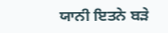ਯਾਨੀ ਇਤਨੇ ਬੜੇ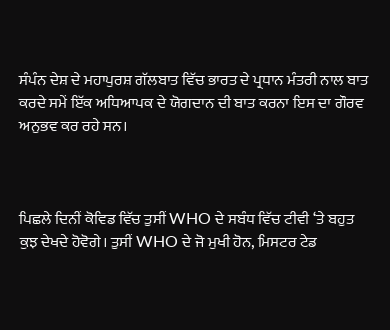ਸੰਪੰਨ ਦੇਸ਼ ਦੇ ਮਹਾਪੁਰਸ਼ ਗੱਲਬਾਤ ਵਿੱਚ ਭਾਰਤ ਦੇ ਪ੍ਰਧਾਨ ਮੰਤਰੀ ਨਾਲ ਬਾਤ ਕਰਦੇ ਸਮੇਂ ਇੱਕ ਅਧਿਆਪਕ ਦੇ ਯੋਗਦਾਨ ਦੀ ਬਾਤ ਕਰਨਾ ਇਸ ਦਾ ਗੌਰਵ ਅਨੁਭਵ ਕਰ ਰਹੇ ਸਨ।



ਪਿਛਲੇ ਦਿਨੀਂ ਕੋਵਿਡ ਵਿੱਚ ਤੁਸੀਂ WHO ਦੇ ਸਬੰਧ ਵਿੱਚ ਟੀਵੀ ‘ਤੇ ਬਹੁਤ ਕੁਝ ਦੇਖਦੇ ਹੋਵੋਗੇ। ਤੁਸੀਂ WHO ਦੇ ਜੋ ਮੁਖੀ ਹੋਨ, ਮਿਸਟਰ ਟੇਡ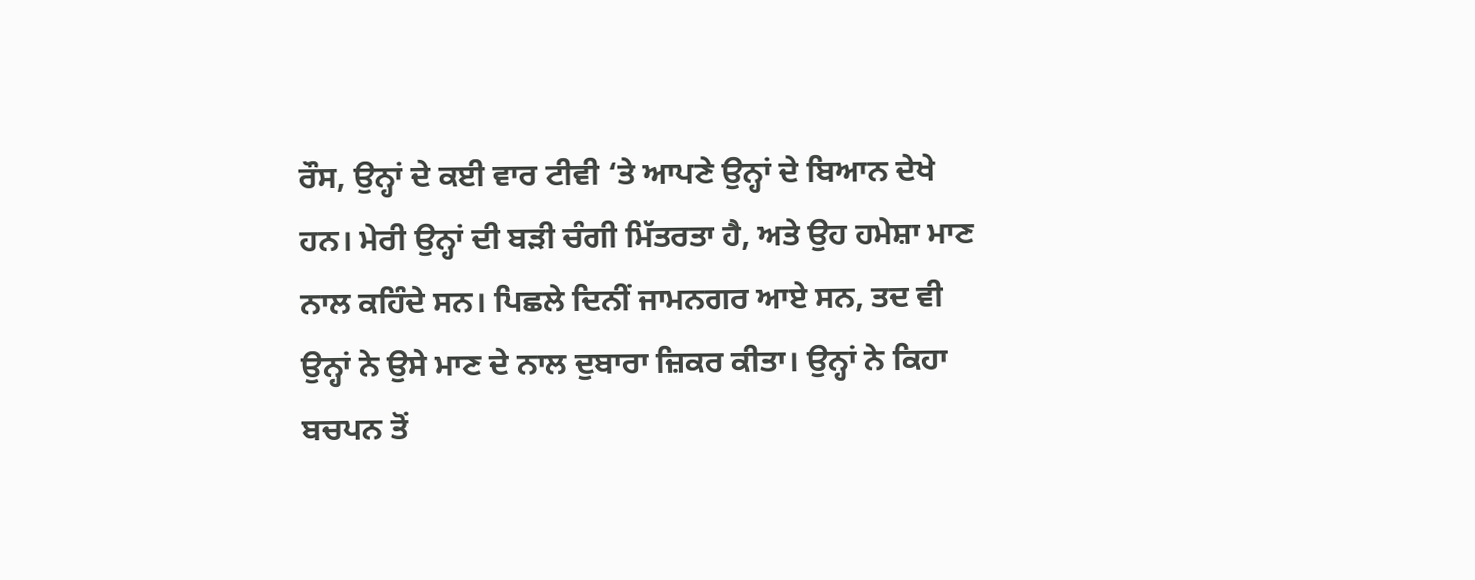ਰੌਸ, ਉਨ੍ਹਾਂ ਦੇ ਕਈ ਵਾਰ ਟੀਵੀ ‘ਤੇ ਆਪਣੇ ਉਨ੍ਹਾਂ ਦੇ ਬਿਆਨ ਦੇਖੇ ਹਨ। ਮੇਰੀ ਉਨ੍ਹਾਂ ਦੀ ਬੜੀ ਚੰਗੀ ਮਿੱਤਰਤਾ ਹੈ, ਅਤੇ ਉਹ ਹਮੇਸ਼ਾ ਮਾਣ ਨਾਲ ਕਹਿੰਦੇ ਸਨ। ਪਿਛਲੇ ਦਿਨੀਂ ਜਾਮਨਗਰ ਆਏ ਸਨ, ਤਦ ਵੀ ਉਨ੍ਹਾਂ ਨੇ ਉਸੇ ਮਾਣ ਦੇ ਨਾਲ ਦੁਬਾਰਾ ਜ਼ਿਕਰ ਕੀਤਾ। ਉਨ੍ਹਾਂ ਨੇ ਕਿਹਾ ਬਚਪਨ ਤੋਂ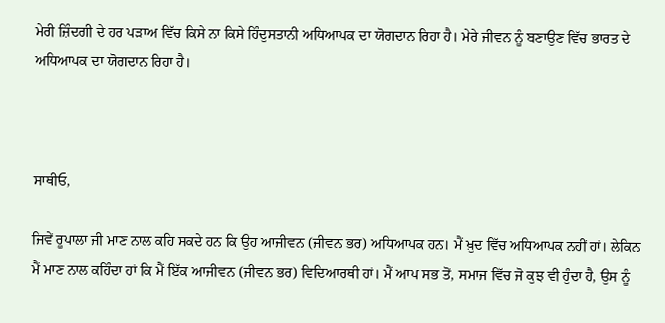ਮੇਰੀ ਜ਼ਿੰਦਗੀ ਦੇ ਹਰ ਪੜਾਅ ਵਿੱਚ ਕਿਸੇ ਨਾ ਕਿਸੇ ਹਿੰਦੁਸਤਾਨੀ ਅਧਿਆਪਕ ਦਾ ਯੋਗਦਾਨ ਰਿਹਾ ਹੈ। ਮੇਰੇ ਜੀਵਨ ਨੂੰ ਬਣਾਉਣ ਵਿੱਚ ਭਾਰਤ ਦੇ ਅਧਿਆਪਕ ਦਾ ਯੋਗਦਾਨ ਰਿਹਾ ਹੈ।



ਸਾਥੀਓ,

ਜਿਵੇਂ ਰੂਪਾਲਾ ਜੀ ਮਾਣ ਨਾਲ ਕਹਿ ਸਕਦੇ ਹਨ ਕਿ ਉਹ ਆਜੀਵਨ (ਜੀਵਨ ਭਰ) ਅਧਿਆਪਕ ਹਨ। ਮੈਂ ਖ਼ੁਦ ਵਿੱਚ ਅਧਿਆਪਕ ਨਹੀਂ ਹਾਂ। ਲੇਕਿਨ ਮੈਂ ਮਾਣ ਨਾਲ ਕਹਿੰਦਾ ਹਾਂ ਕਿ ਮੈਂ ਇੱਕ ਆਜੀਵਨ (ਜੀਵਨ ਭਰ) ਵਿਦਿਆਰਥੀ ਹਾਂ। ਮੈਂ ਆਪ ਸਭ ਤੋਂ, ਸਮਾਜ ਵਿੱਚ ਜੋ ਕੁਝ ਵੀ ਹੁੰਦਾ ਹੈ, ਉਸ ਨੂੰ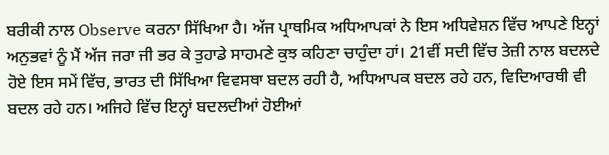ਬਰੀਕੀ ਨਾਲ Observe ਕਰਨਾ ਸਿੱਖਿਆ ਹੈ। ਅੱਜ ਪ੍ਰਾਥਮਿਕ ਅਧਿਆਪਕਾਂ ਨੇ ਇਸ ਅਧਿਵੇਸ਼ਨ ਵਿੱਚ ਆਪਣੇ ਇਨ੍ਹਾਂ ਅਨੁਭਵਾਂ ਨੂੰ ਮੈਂ ਅੱਜ ਜਰਾ ਜੀ ਭਰ ਕੇ ਤੁਹਾਡੇ ਸਾਹਮਣੇ ਕੁਝ ਕਹਿਣਾ ਚਾਹੁੰਦਾ ਹਾਂ। 21ਵੀਂ ਸਦੀ ਵਿੱਚ ਤੇਜ਼ੀ ਨਾਲ ਬਦਲਦੇ ਹੋਏ ਇਸ ਸਮੇਂ ਵਿੱਚ, ਭਾਰਤ ਦੀ ਸਿੱਖਿਆ ਵਿਵਸਥਾ ਬਦਲ ਰਹੀ ਹੈ, ਅਧਿਆਪਕ ਬਦਲ ਰਹੇ ਹਨ, ਵਿਦਿਆਰਥੀ ਵੀ ਬਦਲ ਰਹੇ ਹਨ। ਅਜਿਹੇ ਵਿੱਚ ਇਨ੍ਹਾਂ ਬਦਲਦੀਆਂ ਹੋਈਆਂ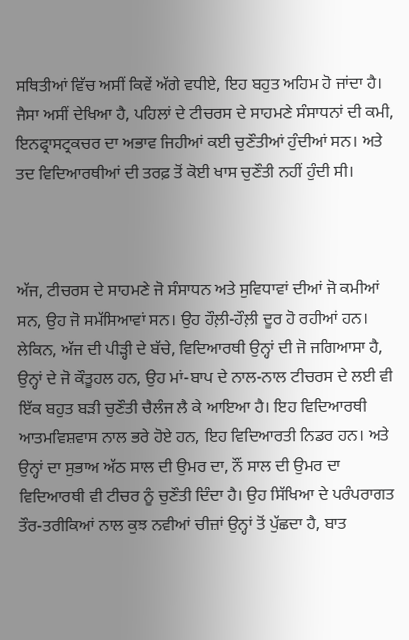ਸਥਿਤੀਆਂ ਵਿੱਚ ਅਸੀਂ ਕਿਵੇਂ ਅੱਗੇ ਵਧੀਏ, ਇਹ ਬਹੁਤ ਅਹਿਮ ਹੋ ਜਾਂਦਾ ਹੈ। ਜੈਸਾ ਅਸੀਂ ਦੇਖਿਆ ਹੈ, ਪਹਿਲਾਂ ਦੇ ਟੀਚਰਸ ਦੇ ਸਾਹਮਣੇ ਸੰਸਾਧਨਾਂ ਦੀ ਕਮੀ, ਇਨਫ੍ਰਾਸਟ੍ਰਕਚਰ ਦਾ ਅਭਾਵ ਜਿਹੀਆਂ ਕਈ ਚੁਣੌਤੀਆਂ ਹੁੰਦੀਆਂ ਸਨ। ਅਤੇ ਤਦ ਵਿਦਿਆਰਥੀਆਂ ਦੀ ਤਰਫ਼ ਤੋਂ ਕੋਈ ਖਾਸ ਚੁਣੌਤੀ ਨਹੀਂ ਹੁੰਦੀ ਸੀ।



ਅੱਜ, ਟੀਚਰਸ ਦੇ ਸਾਹਮਣੇ ਜੋ ਸੰਸਾਧਨ ਅਤੇ ਸੁਵਿਧਾਵਾਂ ਦੀਆਂ ਜੋ ਕਮੀਆਂ ਸਨ, ਉਹ ਜੋ ਸਮੱਸਿਆਵਾਂ ਸਨ। ਉਹ ਹੌਲ਼ੀ-ਹੌਲ਼ੀ ਦੂਰ ਹੋ ਰਹੀਆਂ ਹਨ। ਲੇਕਿਨ, ਅੱਜ ਦੀ ਪੀੜ੍ਹੀ ਦੇ ਬੱਚੇ, ਵਿਦਿਆਰਥੀ ਉਨ੍ਹਾਂ ਦੀ ਜੋ ਜਗਿਆਸਾ ਹੈ, ਉਨ੍ਹਾਂ ਦੇ ਜੋ ਕੌਤੂਹਲ ਹਨ, ਉਹ ਮਾਂ-ਬਾਪ ਦੇ ਨਾਲ-ਨਾਲ ਟੀਚਰਸ ਦੇ ਲਈ ਵੀ ਇੱਕ ਬਹੁਤ ਬੜੀ ਚੁਣੌਤੀ ਚੈਲੰਜ ਲੈ ਕੇ ਆਇਆ ਹੈ। ਇਹ ਵਿਦਿਆਰਥੀ ਆਤਮਵਿਸ਼ਵਾਸ ਨਾਲ ਭਰੇ ਹੋਏ ਹਨ, ਇਹ ਵਿਦਿਆਰਤੀ ਨਿਡਰ ਹਨ। ਅਤੇ ਉਨ੍ਹਾਂ ਦਾ ਸੁਭਾਅ ਅੱਠ ਸਾਲ ਦੀ ਉਮਰ ਦਾ, ਨੌਂ ਸਾਲ ਦੀ ਉਮਰ ਦਾ ਵਿਦਿਆਰਥੀ ਵੀ ਟੀਚਰ ਨੂੰ ਚੁਣੌਤੀ ਦਿੰਦਾ ਹੈ। ਉਹ ਸਿੱਖਿਆ ਦੇ ਪਰੰਪਰਾਗਤ ਤੌਰ-ਤਰੀਕਿਆਂ ਨਾਲ ਕੁਝ ਨਵੀਆਂ ਚੀਜ਼ਾਂ ਉਨ੍ਹਾਂ ਤੋਂ ਪੁੱਛਦਾ ਹੈ, ਬਾਤ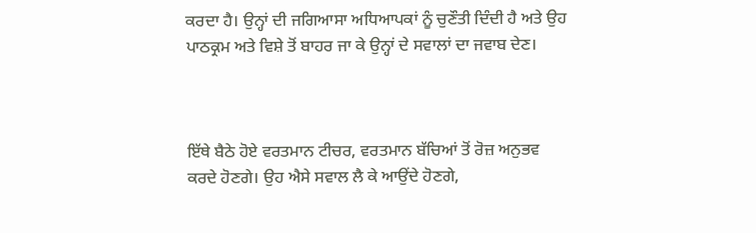ਕਰਦਾ ਹੈ। ਉਨ੍ਹਾਂ ਦੀ ਜਗਿਆਸਾ ਅਧਿਆਪਕਾਂ ਨੂੰ ਚੁਣੌਤੀ ਦਿੰਦੀ ਹੈ ਅਤੇ ਉਹ ਪਾਠਕ੍ਰਮ ਅਤੇ ਵਿਸ਼ੇ ਤੋਂ ਬਾਹਰ ਜਾ ਕੇ ਉਨ੍ਹਾਂ ਦੇ ਸਵਾਲਾਂ ਦਾ ਜਵਾਬ ਦੇਣ।



ਇੱਥੇ ਬੈਠੇ ਹੋਏ ਵਰਤਮਾਨ ਟੀਚਰ, ਵਰਤਮਾਨ ਬੱਚਿਆਂ ਤੋਂ ਰੋਜ਼ ਅਨੁਭਵ ਕਰਦੇ ਹੋਣਗੇ। ਉਹ ਐਸੇ ਸਵਾਲ ਲੈ ਕੇ ਆਉਂਦੇ ਹੋਣਗੇ,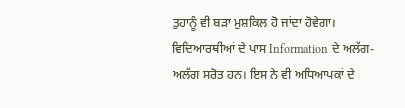ਤੁਹਾਨੂੰ ਵੀ ਬੜਾ ਮੁਸ਼ਕਿਲ ਹੋ ਜਾਂਦਾ ਹੋਵੇਗਾ। ਵਿਦਿਆਰਥੀਆਂ ਦੇ ਪਾਸ Information ਦੇ ਅਲੱਗ-ਅਲੱਗ ਸਰੋਤ ਹਨ। ਇਸ ਨੇ ਵੀ ਅਧਿਆਪਕਾਂ ਦੇ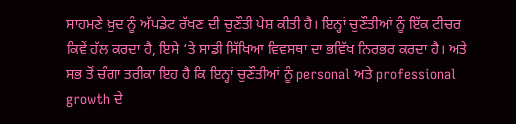ਸਾਹਮਣੇ ਖ਼ੁਦ ਨੂੰ ਅੱਪਡੇਟ ਰੱਖਣ ਦੀ ਚੁਣੌਤੀ ਪੇਸ਼ ਕੀਤੀ ਹੈ। ਇਨ੍ਹਾਂ ਚੁਣੌਤੀਆਂ ਨੂੰ ਇੱਕ ਟੀਚਰ ਕਿਵੇਂ ਹੱਲ ਕਰਦਾ ਹੈ, ਇਸੇ ‘ਤੇ ਸਾਡੀ ਸਿੱਖਿਆ ਵਿਵਸਥਾ ਦਾ ਭਵਿੱਖ ਨਿਰਭਰ ਕਰਦਾ ਹੈ। ਅਤੇ ਸਭ ਤੋਂ ਚੰਗਾ ਤਰੀਕਾ ਇਹ ਹੈ ਕਿ ਇਨ੍ਹਾਂ ਚੁਣੌਤੀਆਂ ਨੂੰ personal ਅਤੇ professional growth ਦੇ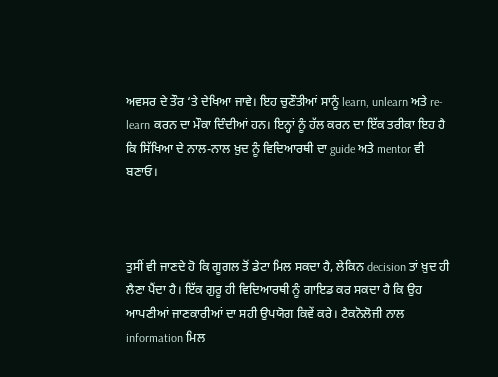ਅਵਸਰ ਦੇ ਤੌਰ ‘ਤੇ ਦੇਖਿਆ ਜਾਵੇ। ਇਹ ਚੁਣੌਤੀਆਂ ਸਾਨੂੰ learn, unlearn ਅਤੇ re-learn ਕਰਨ ਦਾ ਮੌਕਾ ਦਿੰਦੀਆਂ ਹਨ। ਇਨ੍ਹਾਂ ਨੂੰ ਹੱਲ ਕਰਨ ਦਾ ਇੱਕ ਤਰੀਕਾ ਇਹ ਹੈ ਕਿ ਸਿੱਖਿਆ ਦੇ ਨਾਲ-ਨਾਲ ਖ਼ੁਦ ਨੂੰ ਵਿਦਿਆਰਥੀ ਦਾ guide ਅਤੇ mentor ਵੀ ਬਣਾਓ।



ਤੁਸੀਂ ਵੀ ਜਾਣਦੇ ਹੋ ਕਿ ਗੂਗਲ ਤੋਂ ਡੇਟਾ ਮਿਲ ਸਕਦਾ ਹੈ, ਲੇਕਿਨ decision ਤਾਂ ਖ਼ੁਦ ਹੀ ਲੈਣਾ ਪੈਂਦਾ ਹੈ। ਇੱਕ ਗੁਰੂ ਹੀ ਵਿਦਿਆਰਥੀ ਨੂੰ ਗਾਇਡ ਕਰ ਸਕਦਾ ਹੈ ਕਿ ਉਹ ਆਪਣੀਆਂ ਜਾਣਕਾਰੀਆਂ ਦਾ ਸਹੀ ਉਪਯੋਗ ਕਿਵੇਂ ਕਰੇ। ਟੈਕਨੋਲੋਜੀ ਨਾਲ information ਮਿਲ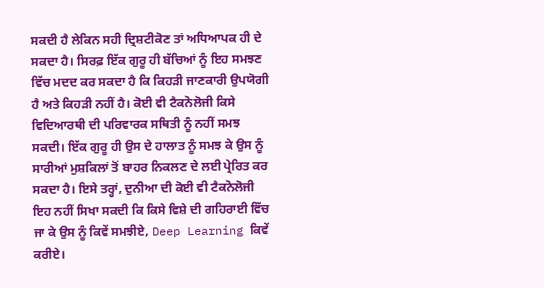ਸਕਦੀ ਹੈ ਲੇਕਿਨ ਸਹੀ ਦ੍ਰਿਸ਼ਟੀਕੋਣ ਤਾਂ ਅਧਿਆਪਕ ਹੀ ਦੇ ਸਕਦਾ ਹੈ। ਸਿਰਫ਼ ਇੱਕ ਗੁਰੂ ਹੀ ਬੱਚਿਆਂ ਨੂੰ ਇਹ ਸਮਝਣ ਵਿੱਚ ਮਦਦ ਕਰ ਸਕਦਾ ਹੈ ਕਿ ਕਿਹੜੀ ਜਾਣਕਾਰੀ ਉਪਯੋਗੀ ਹੈ ਅਤੇ ਕਿਹੜੀ ਨਹੀਂ ਹੈ। ਕੋਈ ਵੀ ਟੈਕਨੋਲੋਜੀ ਕਿਸੇ ਵਿਦਿਆਰਥੀ ਦੀ ਪਰਿਵਾਰਕ ਸਥਿਤੀ ਨੂੰ ਨਹੀਂ ਸਮਝ ਸਕਦੀ। ਇੱਕ ਗੁਰੂ ਹੀ ਉਸ ਦੇ ਹਾਲਾਤ ਨੂੰ ਸਮਝ ਕੇ ਉਸ ਨੂੰ ਸਾਰੀਆਂ ਮੁਸ਼ਕਿਲਾਂ ਤੋਂ ਬਾਹਰ ਨਿਕਲਣ ਦੇ ਲਈ ਪ੍ਰੇਰਿਤ ਕਰ ਸਕਦਾ ਹੈ। ਇਸੇ ਤਰ੍ਹਾਂ, ਦੁਨੀਆ ਦੀ ਕੋਈ ਵੀ ਟੈਕਨੋਲੋਜੀ ਇਹ ਨਹੀਂ ਸਿਖਾ ਸਕਦੀ ਕਿ ਕਿਸੇ ਵਿਸ਼ੇ ਦੀ ਗਹਿਰਾਈ ਵਿੱਚ ਜਾ ਕੇ ਉਸ ਨੂੰ ਕਿਵੇਂ ਸਮਝੀਏ, Deep Learning ਕਿਵੇਂ ਕਰੀਏ।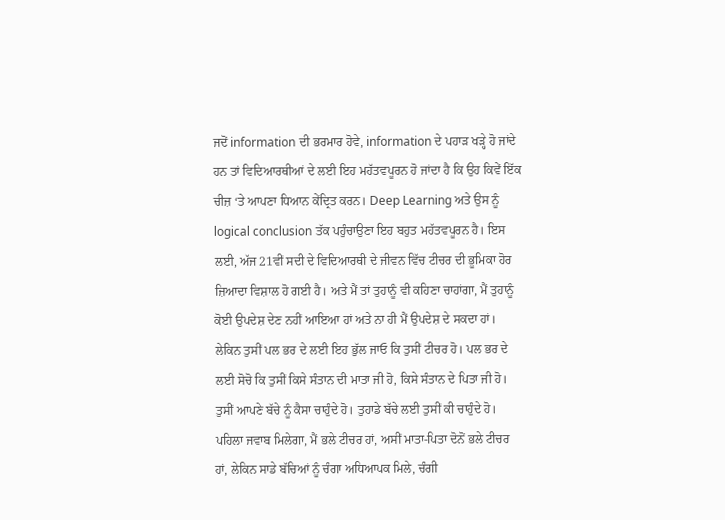ਜਦੋਂ information ਦੀ ਭਰਮਾਰ ਹੋਵੇ, information ਦੇ ਪਹਾੜ ਖੜ੍ਹੇ ਹੋ ਜਾਂਦੇ ਹਨ ਤਾਂ ਵਿਦਿਆਰਥੀਆਂ ਦੇ ਲਈ ਇਹ ਮਹੱਤਵਪੂਰਨ ਹੋ ਜਾਂਦਾ ਹੈ ਕਿ ਉਹ ਕਿਵੇਂ ਇੱਕ ਚੀਜ਼ ‘ਤੇ ਆਪਣਾ ਧਿਆਨ ਕੇਂਦ੍ਰਿਤ ਕਰਨ। Deep Learning ਅਤੇ ਉਸ ਨੂੰ logical conclusion ਤੱਕ ਪਹੁੰਚਾਉਣਾ ਇਹ ਬਹੁਤ ਮਹੱਤਵਪੂਰਨ ਹੈ। ਇਸ ਲਈ, ਅੱਜ 21ਵੀਂ ਸਦੀ ਦੇ ਵਿਦਿਆਰਥੀ ਦੇ ਜੀਵਨ ਵਿੱਚ ਟੀਚਰ ਦੀ ਭੂਮਿਕਾ ਹੋਰ ਜ਼ਿਆਦਾ ਵਿਸ਼ਾਲ ਹੋ ਗਈ ਹੈ। ਅਤੇ ਮੈਂ ਤਾਂ ਤੁਹਾਨੂੰ ਵੀ ਕਹਿਣਾ ਚਾਹਾਂਗਾ, ਮੈਂ ਤੁਹਾਨੂੰ ਕੋਈ ਉਪਦੇਸ਼ ਦੇਣ ਨਹੀਂ ਆਇਆ ਹਾਂ ਅਤੇ ਨਾ ਹੀ ਮੈਂ ਉਪਦੇਸ਼ ਦੇ ਸਕਦਾ ਹਾਂ। ਲੇਕਿਨ ਤੁਸੀਂ ਪਲ ਭਰ ਦੇ ਲਈ ਇਹ ਭੁੱਲ ਜਾਓ ਕਿ ਤੁਸੀਂ ਟੀਚਰ ਹੋ। ਪਲ ਭਰ ਦੇ ਲਈ ਸੋਚੋ ਕਿ ਤੁਸੀਂ ਕਿਸੇ ਸੰਤਾਨ ਦੀ ਮਾਤਾ ਜੀ ਹੋ, ਕਿਸੇ ਸੰਤਾਨ ਦੇ ਪਿਤਾ ਜੀ ਹੋ। ਤੁਸੀਂ ਆਪਣੇ ਬੱਚੇ ਨੂੰ ਕੈਸਾ ਚਾਹੁੰਦੇ ਹੋ। ਤੁਹਾਡੇ ਬੱਚੇ ਲਈ ਤੁਸੀਂ ਕੀ ਚਾਹੁੰਦੇ ਹੋ। ਪਹਿਲਾ ਜਵਾਬ ਮਿਲੇਗਾ, ਮੈਂ ਭਲੇ ਟੀਚਰ ਹਾਂ, ਅਸੀਂ ਮਾਤਾ-ਪਿਤਾ ਦੋਨੋਂ ਭਲੇ ਟੀਚਰ ਹਾਂ, ਲੇਕਿਨ ਸਾਡੇ ਬੱਚਿਆਂ ਨੂੰ ਚੰਗਾ ਅਧਿਆਪਕ ਮਿਲੇ, ਚੰਗੀ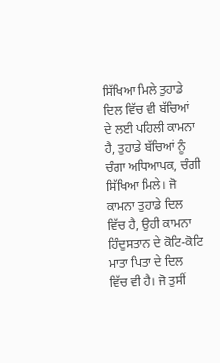ਸਿੱਖਿਆ ਮਿਲੇ ਤੁਹਾਡੇ ਦਿਲ ਵਿੱਚ ਵੀ ਬੱਚਿਆਂ ਦੇ ਲਈ ਪਹਿਲੀ ਕਾਮਨਾ ਹੈ, ਤੁਹਾਡੇ ਬੱਚਿਆਂ ਨੂੰ ਚੰਗਾ ਅਧਿਆਪਕ, ਚੰਗੀ ਸਿੱਖਿਆ ਮਿਲੇ। ਜੋ ਕਾਮਨਾ ਤੁਹਾਡੇ ਦਿਲ ਵਿੱਚ ਹੈ, ਉਹੀ ਕਾਮਨਾ ਹਿੰਦੁਸਤਾਨ ਦੇ ਕੋਟਿ-ਕੋਟਿ ਮਾਤਾ ਪਿਤਾ ਦੇ ਦਿਲ ਵਿੱਚ ਵੀ ਹੈ। ਜੋ ਤੁਸੀਂ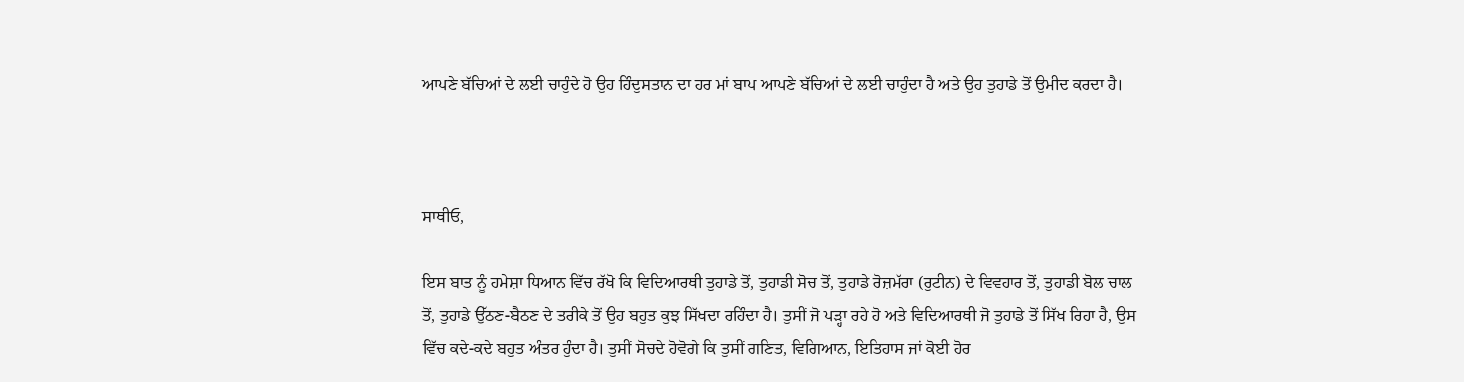ਆਪਣੇ ਬੱਚਿਆਂ ਦੇ ਲਈ ਚਾਹੁੰਦੇ ਹੋ ਉਹ ਹਿੰਦੁਸਤਾਨ ਦਾ ਹਰ ਮਾਂ ਬਾਪ ਆਪਣੇ ਬੱਚਿਆਂ ਦੇ ਲਈ ਚਾਹੁੰਦਾ ਹੈ ਅਤੇ ਉਹ ਤੁਹਾਡੇ ਤੋਂ ਉਮੀਦ ਕਰਦਾ ਹੈ।



ਸਾਥੀਓ,

ਇਸ ਬਾਤ ਨੂੰ ਹਮੇਸ਼ਾ ਧਿਆਨ ਵਿੱਚ ਰੱਖੋ ਕਿ ਵਿਦਿਆਰਥੀ ਤੁਹਾਡੇ ਤੋਂ, ਤੁਹਾਡੀ ਸੋਚ ਤੋਂ, ਤੁਹਾਡੇ ਰੋਜ਼ਮੱਰਾ (ਰੁਟੀਨ) ਦੇ ਵਿਵਹਾਰ ਤੋਂ, ਤੁਹਾਡੀ ਬੋਲ ਚਾਲ ਤੋਂ, ਤੁਹਾਡੇ ਉੱਠਣ-ਬੈਠਣ ਦੇ ਤਰੀਕੇ ਤੋਂ ਉਹ ਬਹੁਤ ਕੁਝ ਸਿੱਖਦਾ ਰਹਿੰਦਾ ਹੈ। ਤੁਸੀਂ ਜੋ ਪੜ੍ਹਾ ਰਹੇ ਹੋ ਅਤੇ ਵਿਦਿਆਰਥੀ ਜੋ ਤੁਹਾਡੇ ਤੋਂ ਸਿੱਖ ਰਿਹਾ ਹੈ, ਉਸ ਵਿੱਚ ਕਦੇ-ਕਦੇ ਬਹੁਤ ਅੰਤਰ ਹੁੰਦਾ ਹੈ। ਤੁਸੀਂ ਸੋਚਦੇ ਹੋਵੋਗੇ ਕਿ ਤੁਸੀਂ ਗਣਿਤ, ਵਿਗਿਆਨ, ਇਤਿਹਾਸ ਜਾਂ ਕੋਈ ਹੋਰ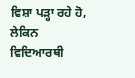ਵਿਸ਼ਾ ਪੜ੍ਹਾ ਰਹੇ ਹੋ, ਲੇਕਿਨ ਵਿਦਿਆਰਥੀ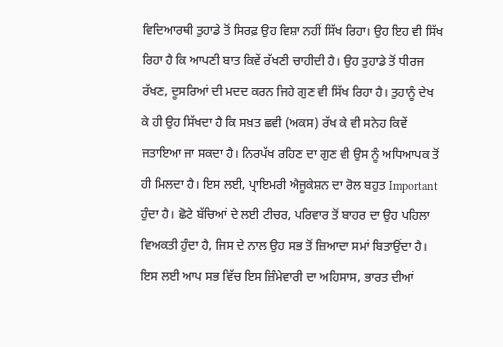ਵਿਦਿਆਰਥੀ ਤੁਹਾਡੇ ਤੋਂ ਸਿਰਫ਼ ਉਹ ਵਿਸ਼ਾ ਨਹੀਂ ਸਿੱਖ ਰਿਹਾ। ਉਹ ਇਹ ਵੀ ਸਿੱਖ ਰਿਹਾ ਹੈ ਕਿ ਆਪਣੀ ਬਾਤ ਕਿਵੇਂ ਰੱਖਣੀ ਚਾਹੀਦੀ ਹੈ। ਉਹ ਤੁਹਾਡੇ ਤੋਂ ਧੀਰਜ ਰੱਖਣ, ਦੂਸਰਿਆਂ ਦੀ ਮਦਦ ਕਰਨ ਜਿਹੇ ਗੁਣ ਵੀ ਸਿੱਖ ਰਿਹਾ ਹੈ। ਤੁਹਾਨੂੰ ਦੇਖ ਕੇ ਹੀ ਉਹ ਸਿੱਖਦਾ ਹੈ ਕਿ ਸਖ਼ਤ ਛਵੀ (ਅਕਸ) ਰੱਖ ਕੇ ਵੀ ਸਨੇਹ ਕਿਵੇਂ ਜਤਾਇਆ ਜਾ ਸਕਦਾ ਹੈ। ਨਿਰਪੱਖ ਰਹਿਣ ਦਾ ਗੁਣ ਵੀ ਉਸ ਨੂੰ ਅਧਿਆਪਕ ਤੋਂ ਹੀ ਮਿਲਦਾ ਹੈ। ਇਸ ਲਈ, ਪ੍ਰਾਇਮਰੀ ਐਜੂਕੇਸ਼ਨ ਦਾ ਰੋਲ ਬਹੁਤ Important ਹੁੰਦਾ ਹੈ। ਛੋਟੇ ਬੱਚਿਆਂ ਦੇ ਲਈ ਟੀਚਰ, ਪਰਿਵਾਰ ਤੋਂ ਬਾਹਰ ਦਾ ਉਹ ਪਹਿਲਾ ਵਿਅਕਤੀ ਹੁੰਦਾ ਹੈ, ਜਿਸ ਦੇ ਨਾਲ ਉਹ ਸਭ ਤੋਂ ਜ਼ਿਆਦਾ ਸਮਾਂ ਬਿਤਾਉਂਦਾ ਹੈ। ਇਸ ਲਈ ਆਪ ਸਭ ਵਿੱਚ ਇਸ ਜ਼ਿੰਮੇਵਾਰੀ ਦਾ ਅਹਿਸਾਸ, ਭਾਰਤ ਦੀਆਂ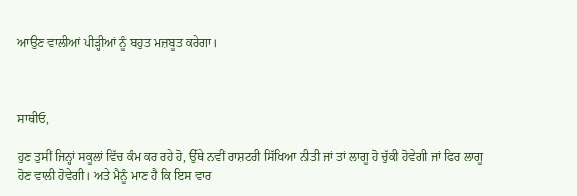ਆਉਣ ਵਾਲੀਆਂ ਪੀੜ੍ਹੀਆਂ ਨੂੰ ਬਹੁਤ ਮਜ਼ਬੂਤ ਕਰੇਗਾ।



ਸਾਥੀਓ,

ਹੁਣ ਤੁਸੀਂ ਜਿਨ੍ਹਾਂ ਸਕੂਲਾਂ ਵਿੱਚ ਕੰਮ ਕਰ ਰਹੇ ਹੋ, ਉੱਥੇ ਨਵੀਂ ਰਾਸ਼ਟਰੀ ਸਿੱਖਿਆ ਨੀਤੀ ਜਾਂ ਤਾਂ ਲਾਗੂ ਹੋ ਚੁੱਕੀ ਹੋਵੇਗੀ ਜਾਂ ਫਿਰ ਲਾਗੂ ਹੋਣ ਵਾਲੀ ਹੋਵੇਗੀ। ਅਤੇ ਮੈਨੂੰ ਮਾਣ ਹੈ ਕਿ ਇਸ ਵਾਰ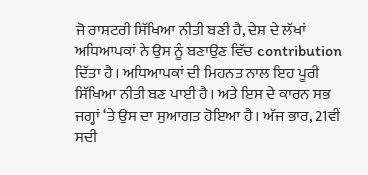ਜੋ ਰਾਸ਼ਟਰੀ ਸਿੱਖਿਆ ਨੀਤੀ ਬਣੀ ਹੈ, ਦੇਸ਼ ਦੇ ਲੱਖਾਂ ਅਧਿਆਪਕਾਂ ਨੇ ਉਸ ਨੂੰ ਬਣਾਉਣ ਵਿੱਚ contribution ਦਿੱਤਾ ਹੈ। ਅਧਿਆਪਕਾਂ ਦੀ ਮਿਹਨਤ ਨਾਲ ਇਹ ਪੂਰੀ ਸਿੱਖਿਆ ਨੀਤੀ ਬਣ ਪਾਈ ਹੈ। ਅਤੇ ਇਸ ਦੇ ਕਾਰਨ ਸਭ ਜਗ੍ਹਾਂ ‘ਤੇ ਉਸ ਦਾ ਸੁਆਗਤ ਹੋਇਆ ਹੈ। ਅੱਜ ਭਾਰ, 21ਵੀਂ ਸਦੀ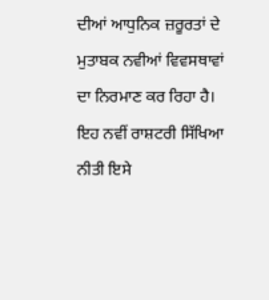ਦੀਆਂ ਆਧੁਨਿਕ ਜ਼ਰੂਰਤਾਂ ਦੇ ਮੁਤਾਬਕ ਨਵੀਆਂ ਵਿਵਸਥਾਵਾਂ ਦਾ ਨਿਰਮਾਣ ਕਰ ਰਿਹਾ ਹੈ। ਇਹ ਨਵੀਂ ਰਾਸ਼ਟਰੀ ਸਿੱਖਿਆ ਨੀਤੀ ਇਸੇ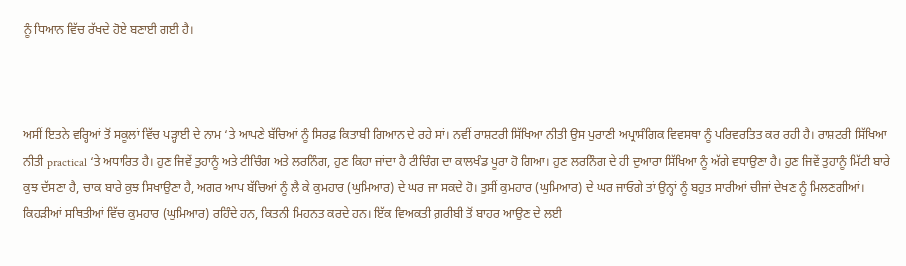ਨੂੰ ਧਿਆਨ ਵਿੱਚ ਰੱਖਦੇ ਹੋਏ ਬਣਾਈ ਗਈ ਹੈ।



ਅਸੀਂ ਇਤਨੇ ਵਰ੍ਹਿਆਂ ਤੋਂ ਸਕੂਲਾਂ ਵਿੱਚ ਪੜ੍ਹਾਈ ਦੇ ਨਾਮ ‘ਤੇ ਆਪਣੇ ਬੱਚਿਆਂ ਨੂੰ ਸਿਰਫ਼ ਕਿਤਾਬੀ ਗਿਆਨ ਦੇ ਰਹੇ ਸਾਂ। ਨਵੀਂ ਰਾਸ਼ਟਰੀ ਸਿੱਖਿਆ ਨੀਤੀ ਉਸ ਪੁਰਾਣੀ ਅਪ੍ਰਾਸੰਗਿਕ ਵਿਵਸਥਾ ਨੂੰ ਪਰਿਵਰਤਿਤ ਕਰ ਰਹੀ ਹੈ। ਰਾਸ਼ਟਰੀ ਸਿੱਖਿਆ ਨੀਤੀ practical ‘ਤੇ ਅਧਾਰਿਤ ਹੈ। ਹੁਣ ਜਿਵੇਂ ਤੁਹਾਨੂੰ ਅਤੇ ਟੀਚਿੰਗ ਅਤੇ ਲਰਨਿੰਗ, ਹੁਣ ਕਿਹਾ ਜਾਂਦਾ ਹੈ ਟੀਚਿੰਗ ਦਾ ਕਾਲਖੰਡ ਪੂਰਾ ਹੋ ਗਿਆ। ਹੁਣ ਲਰਨਿੰਗ ਦੇ ਹੀ ਦੁਆਰਾ ਸਿੱਖਿਆ ਨੂੰ ਅੱਗੇ ਵਧਾਉਣਾ ਹੈ। ਹੁਣ ਜਿਵੇਂ ਤੁਹਾਨੂੰ ਮਿੱਟੀ ਬਾਰੇ ਕੁਝ ਦੱਸਣਾ ਹੈ, ਚਾਕ ਬਾਰੇ ਕੁਝ ਸਿਖਾਉਣਾ ਹੈ, ਅਗਰ ਆਪ ਬੱਚਿਆਂ ਨੂੰ ਲੈ ਕੇ ਕੁਮਹਾਰ (ਘੁਮਿਆਰ) ਦੇ ਘਰ ਜਾ ਸਕਦੇ ਹੋ। ਤੁਸੀਂ ਕੁਮਹਾਰ (ਘੁਮਿਆਰ) ਦੇ ਘਰ ਜਾਓਗੇ ਤਾਂ ਉਨ੍ਹਾਂ ਨੂੰ ਬਹੁਤ ਸਾਰੀਆਂ ਚੀਜਾਂ ਦੇਖਣ ਨੂੰ ਮਿਲਣਗੀਆਂ। ਕਿਹੜੀਆਂ ਸਥਿਤੀਆਂ ਵਿੱਚ ਕੁਮਹਾਰ (ਘੁਮਿਆਰ) ਰਹਿੰਦੇ ਹਨ, ਕਿਤਨੀ ਮਿਹਨਤ ਕਰਦੇ ਹਨ। ਇੱਕ ਵਿਅਕਤੀ ਗ਼ਰੀਬੀ ਤੋਂ ਬਾਹਰ ਆਉਣ ਦੇ ਲਈ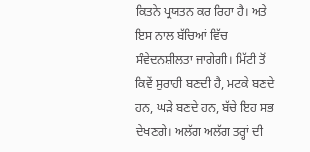ਕਿਤਨੇ ਪ੍ਰਯਤਨ ਕਰ ਰਿਹਾ ਹੈ। ਅਤੇ ਇਸ ਨਾਲ ਬੱਚਿਆਂ ਵਿੱਚ ਸੰਵੇਦਨਸ਼ੀਲਤਾ ਜਾਗੇਗੀ। ਮਿੱਟੀ ਤੋਂ ਕਿਵੇਂ ਸੁਰਾਹੀ ਬਣਦੀ ਹੈ, ਮਟਕੇ ਬਣਦੇ ਹਨ, ਘੜੇ ਬਣਦੇ ਹਨ, ਬੱਚੇ ਇਹ ਸਭ ਦੇਖਣਗੇ। ਅਲੱਗ ਅਲੱਗ ਤਰ੍ਹਾਂ ਦੀ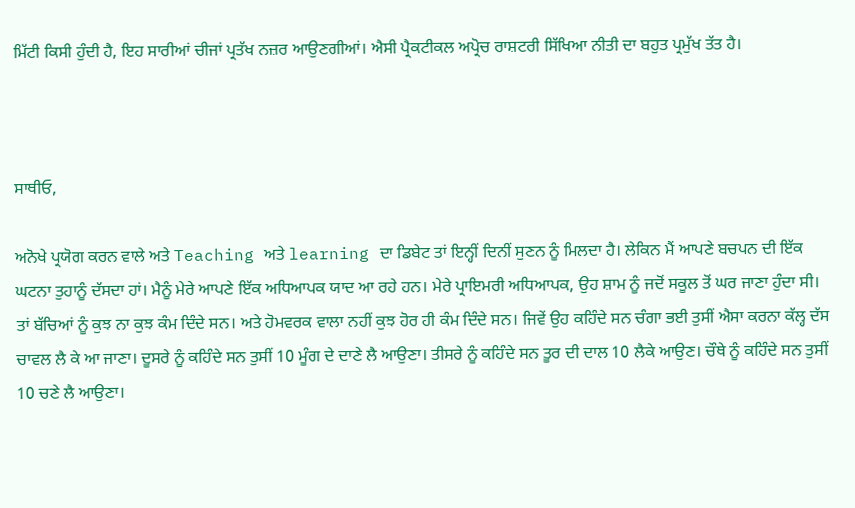ਮਿੱਟੀ ਕਿਸੀ ਹੁੰਦੀ ਹੈ, ਇਹ ਸਾਰੀਆਂ ਚੀਜਾਂ ਪ੍ਰਤੱਖ ਨਜ਼ਰ ਆਉਣਗੀਆਂ। ਐਸੀ ਪ੍ਰੈਕਟੀਕਲ ਅਪ੍ਰੋਚ ਰਾਸ਼ਟਰੀ ਸਿੱਖਿਆ ਨੀਤੀ ਦਾ ਬਹੁਤ ਪ੍ਰਮੁੱਖ ਤੱਤ ਹੈ।



ਸਾਥੀਓ,

ਅਨੋਖੇ ਪ੍ਰਯੋਗ ਕਰਨ ਵਾਲੇ ਅਤੇ Teaching ਅਤੇ learning ਦਾ ਡਿਬੇਟ ਤਾਂ ਇਨ੍ਹੀਂ ਦਿਨੀਂ ਸੁਣਨ ਨੂੰ ਮਿਲਦਾ ਹੈ। ਲੇਕਿਨ ਮੈਂ ਆਪਣੇ ਬਚਪਨ ਦੀ ਇੱਕ ਘਟਨਾ ਤੁਹਾਨੂੰ ਦੱਸਦਾ ਹਾਂ। ਮੈਨੂੰ ਮੇਰੇ ਆਪਣੇ ਇੱਕ ਅਧਿਆਪਕ ਯਾਦ ਆ ਰਹੇ ਹਨ। ਮੇਰੇ ਪ੍ਰਾਇਮਰੀ ਅਧਿਆਪਕ, ਉਹ ਸ਼ਾਮ ਨੂੰ ਜਦੋਂ ਸਕੂਲ ਤੋਂ ਘਰ ਜਾਣਾ ਹੁੰਦਾ ਸੀ। ਤਾਂ ਬੱਚਿਆਂ ਨੂੰ ਕੁਝ ਨਾ ਕੁਝ ਕੰਮ ਦਿੰਦੇ ਸਨ। ਅਤੇ ਹੋਮਵਰਕ ਵਾਲਾ ਨਹੀਂ ਕੁਝ ਹੋਰ ਹੀ ਕੰਮ ਦਿੰਦੇ ਸਨ। ਜਿਵੇਂ ਉਹ ਕਹਿੰਦੇ ਸਨ ਚੰਗਾ ਭਈ ਤੁਸੀਂ ਐਸਾ ਕਰਨਾ ਕੱਲ੍ਹ ਦੱਸ ਚਾਵਲ ਲੈ ਕੇ ਆ ਜਾਣਾ। ਦੂਸਰੇ ਨੂੰ ਕਹਿੰਦੇ ਸਨ ਤੁਸੀਂ 10 ਮੂੰਗ ਦੇ ਦਾਣੇ ਲੈ ਆਉਣਾ। ਤੀਸਰੇ ਨੂੰ ਕਹਿੰਦੇ ਸਨ ਤੂਰ ਦੀ ਦਾਲ 10 ਲੈਕੇ ਆਉਣ। ਚੌਥੇ ਨੂੰ ਕਹਿੰਦੇ ਸਨ ਤੁਸੀਂ 10 ਚਣੇ ਲੈ ਆਉਣਾ।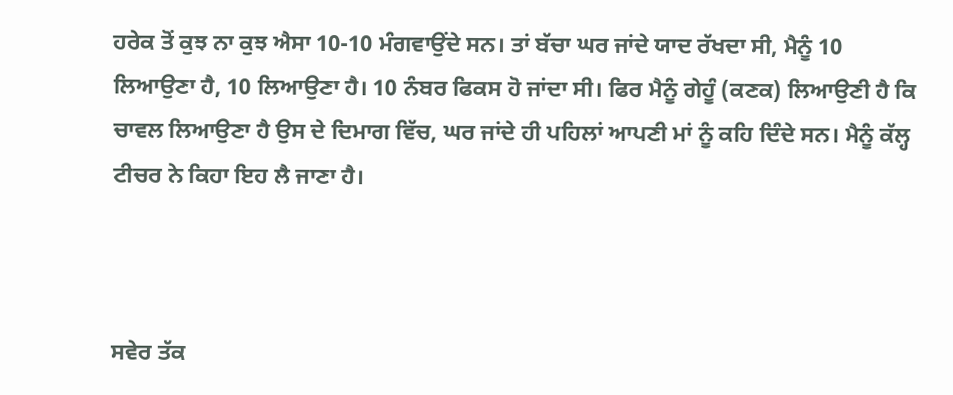ਹਰੇਕ ਤੋਂ ਕੁਝ ਨਾ ਕੁਝ ਐਸਾ 10-10 ਮੰਗਵਾਉਂਦੇ ਸਨ। ਤਾਂ ਬੱਚਾ ਘਰ ਜਾਂਦੇ ਯਾਦ ਰੱਖਦਾ ਸੀ, ਮੈਨੂੰ 10 ਲਿਆਉਣਾ ਹੈ, 10 ਲਿਆਉਣਾ ਹੈ। 10 ਨੰਬਰ ਫਿਕਸ ਹੋ ਜਾਂਦਾ ਸੀ। ਫਿਰ ਮੈਨੂੰ ਗੇਹੂੰ (ਕਣਕ) ਲਿਆਉਣੀ ਹੈ ਕਿ ਚਾਵਲ ਲਿਆਉਣਾ ਹੈ ਉਸ ਦੇ ਦਿਮਾਗ ਵਿੱਚ, ਘਰ ਜਾਂਦੇ ਹੀ ਪਹਿਲਾਂ ਆਪਣੀ ਮਾਂ ਨੂੰ ਕਹਿ ਦਿੰਦੇ ਸਨ। ਮੈਨੂੰ ਕੱਲ੍ਹ ਟੀਚਰ ਨੇ ਕਿਹਾ ਇਹ ਲੈ ਜਾਣਾ ਹੈ।



ਸਵੇਰ ਤੱਕ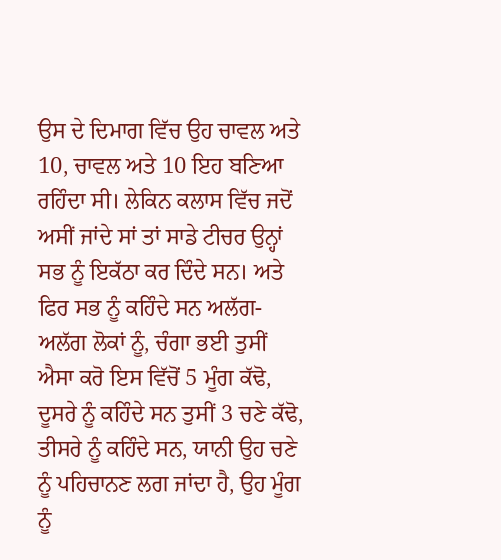ਉਸ ਦੇ ਦਿਮਾਗ ਵਿੱਚ ਉਹ ਚਾਵਲ ਅਤੇ 10, ਚਾਵਲ ਅਤੇ 10 ਇਹ ਬਣਿਆ ਰਹਿੰਦਾ ਸੀ। ਲੇਕਿਨ ਕਲਾਸ ਵਿੱਚ ਜਦੋਂ ਅਸੀਂ ਜਾਂਦੇ ਸਾਂ ਤਾਂ ਸਾਡੇ ਟੀਚਰ ਉਨ੍ਹਾਂ ਸਭ ਨੂੰ ਇਕੱਠਾ ਕਰ ਦਿੰਦੇ ਸਨ। ਅਤੇ ਫਿਰ ਸਭ ਨੂੰ ਕਹਿੰਦੇ ਸਨ ਅਲੱਗ-ਅਲੱਗ ਲੋਕਾਂ ਨੂੰ, ਚੰਗਾ ਭਈ ਤੁਸੀਂ ਐਸਾ ਕਰੋ ਇਸ ਵਿੱਚੋਂ 5 ਮੂੰਗ ਕੱਢੋ, ਦੂਸਰੇ ਨੂੰ ਕਹਿੰਦੇ ਸਨ ਤੁਸੀਂ 3 ਚਣੇ ਕੱਢੋ, ਤੀਸਰੇ ਨੂੰ ਕਹਿੰਦੇ ਸਨ, ਯਾਨੀ ਉਹ ਚਣੇ ਨੂੰ ਪਹਿਚਾਨਣ ਲਗ ਜਾਂਦਾ ਹੈ, ਉਹ ਮੂੰਗ ਨੂੰ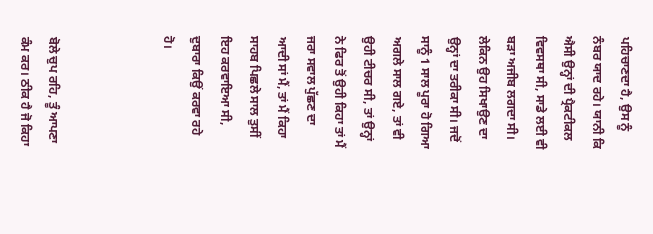ਪਹਿਚਾਣਦਾ ਹੈ, ਉਸ ਨੂੰ ਨੰਬਰ ਯਾਦ ਰਹੇ। ਯਾਨੀ ਕਿ ਐਸੀ ਉਨ੍ਹਾਂ ਦੀ ਪ੍ਰੈਕਟੀਕਲ ਵਿਵਸਥਾ ਸੀ, ਸਾਡੇ ਲਈ ਵੀ ਬੜਾ ਅਜੀਬ ਲਗਦਾ ਸੀ। ਲੇਕਿਨ ਉਹ ਸਿਖਾਉਣ ਦਾ ਉਨ੍ਹਾਂ ਦਾ ਤਰੀਕਾ ਸੀ। ਜਦੋਂ ਸਾਨੂੰ 1 ਸਾਲ ਪੂਰਾ ਹੋ ਗਿਆ ਅਗਲੇ ਸਾਲ ਗਏ, ਤਾਂ ਵੀ ਉਹੀ ਟੀਚਰ ਸੀ, ਤਾਂ ਉਨ੍ਹਾਂ ਨੇ ਫਿਰ ਤੋਂ ਉਹੀ ਕਿਹਾ ਤਾਂ ਮੈਂ ਜਰਾ ਸਵਾਲ ਪੁੱਛਣ ਦਾ ਆਦੀ ਸਾਂ ਮੈਂ, ਤਾਂ ਮੈਂ ਕਿਹਾ ਸਾਹਬ ਪਿਛਲੇ ਸਾਲ ਤੁਸੀਂ ਇਹ ਕਰਵਾਇਆ ਸੀ, ਦੁਬਾਰਾ ਕਿਉਂ ਕਰਵਾ ਰਹੇ ਹੋ।



ਬੋਲੇ ਚੁਪ ਰਹਿ, ਤੂੰ ਆਪਣਾ ਕੰਮ ਕਰ। ਠੀਕ ਹੈ ਜੋ ਕਿਹਾ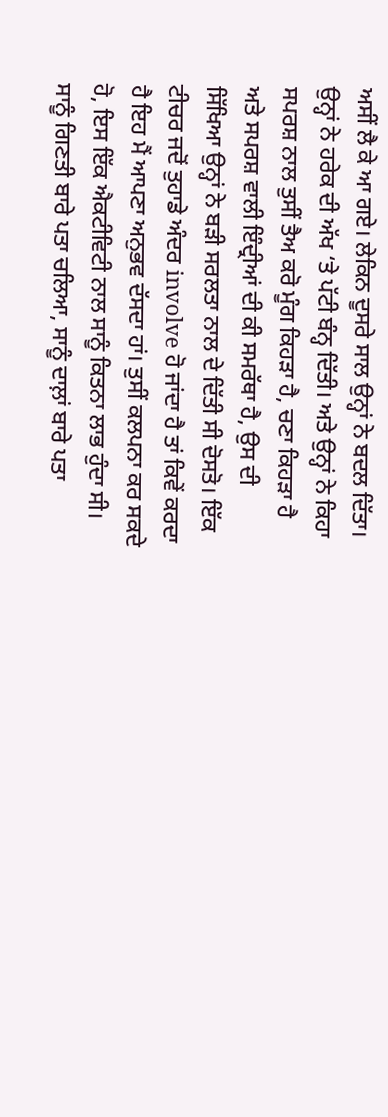ਅਸੀਂ ਲੈ ਕੇ ਆ ਗਏ। ਲੇਕਿਨ ਦੂਸਰੇ ਸਾਲ ਉਨ੍ਹਾਂ ਨੇ ਬਦਲ ਦਿੱਤਾ। ਉਨ੍ਹਾਂ ਨੇ ਹਰੇਕ ਦੀ ਅੱਖ ‘ਤੇ ਪੱਟੀ ਬੰਨ੍ਹ ਦਿੱਤੀ। ਅਤੇ ਉਨ੍ਹਾਂ ਨੇ ਕਿਹਾ ਸਪਰਸ਼ ਨਾਲ ਤੁਸੀਂ ਤੈਅ ਕਰੋ ਮੂੰਗ ਕਿਹੜਾ ਹੈ, ਚਣਾ ਕਿਹੜਾ ਹੈ ਅਤੇ ਸਪਰਸ਼ ਵਾਲੀ ਇੰਦ੍ਰੀਆਂ ਦੀ ਕੀ ਸਮਰੱਥਾ ਹੈ, ਉਸ ਦੀ ਸਿੱਖਿਆ ਉਨ੍ਹਾਂ ਨੇ ਬੜੀ ਸਰਲਤਾ ਨਾਲ ਦੇ ਦਿੱਤੀ ਸੀ ਦੋਸਤੋ। ਇੱਕ ਟੀਚਰ ਜਦੋਂ ਤੁਹਾਡੇ ਅੰਦਰ involve ਹੋ ਜਾਂਦਾ ਹੈ ਤਾਂ ਕਿਵੇਂ ਕਰਦਾ ਹੈ ਇਹ ਮੈਂ ਆਪਣਾ ਅਨੁਭਵ ਦੱਸਦਾ ਹਾਂ। ਤੁਸੀਂ ਕਲਪਨਾ ਕਰ ਸਕਦੇ ਹੋ, ਇਸ ਇੱਕ ਐਕਟੀਵਿਟੀ ਨਾਲ ਸਾਨੂੰ ਕਿਤਨਾ ਲਾਭ ਹੁੰਦਾ ਸੀ। ਸਾਨੂੰ ਗਿਣਤੀ ਬਾਰੇ ਪਤਾ ਚਲਿਆ, ਸਾਨੂੰ ਦਾਲ਼ਾਂ ਬਾਰੇ ਪਤਾ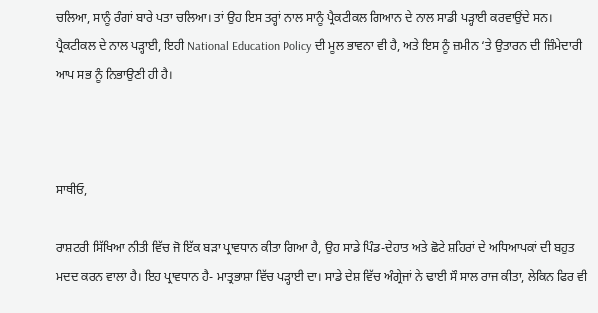ਚਲਿਆ, ਸਾਨੂੰ ਰੰਗਾਂ ਬਾਰੇ ਪਤਾ ਚਲਿਆ। ਤਾਂ ਉਹ ਇਸ ਤਰ੍ਹਾਂ ਨਾਲ ਸਾਨੂੰ ਪ੍ਰੈਕਟੀਕਲ ਗਿਆਨ ਦੇ ਨਾਲ ਸਾਡੀ ਪੜ੍ਹਾਈ ਕਰਵਾਉਂਦੇ ਸਨ। ਪ੍ਰੈਕਟੀਕਲ ਦੇ ਨਾਲ ਪੜ੍ਹਾਈ, ਇਹੀ National Education Policy ਦੀ ਮੂਲ ਭਾਵਨਾ ਵੀ ਹੈ, ਅਤੇ ਇਸ ਨੂੰ ਜ਼ਮੀਨ ‘ਤੇ ਉਤਾਰਨ ਦੀ ਜ਼ਿੰਮੇਦਾਰੀ ਆਪ ਸਭ ਨੂੰ ਨਿਭਾਉਣੀ ਹੀ ਹੈ।



ਸਾਥੀਓ,

ਰਾਸ਼ਟਰੀ ਸਿੱਖਿਆ ਨੀਤੀ ਵਿੱਚ ਜੋ ਇੱਕ ਬੜਾ ਪ੍ਰਾਵਧਾਨ ਕੀਤਾ ਗਿਆ ਹੈ, ਉਹ ਸਾਡੇ ਪਿੰਡ-ਦੇਹਾਤ ਅਤੇ ਛੋਟੇ ਸ਼ਹਿਰਾਂ ਦੇ ਅਧਿਆਪਕਾਂ ਦੀ ਬਹੁਤ ਮਦਦ ਕਰਨ ਵਾਲਾ ਹੈ। ਇਹ ਪ੍ਰਾਵਧਾਨ ਹੈ- ਮਾਤ੍ਰਭਾਸ਼ਾ ਵਿੱਚ ਪੜ੍ਹਾਈ ਦਾ। ਸਾਡੇ ਦੇਸ਼ ਵਿੱਚ ਅੰਗ੍ਰੇਜਾਂ ਨੇ ਢਾਈ ਸੌ ਸਾਲ ਰਾਜ ਕੀਤਾ, ਲੇਕਿਨ ਫਿਰ ਵੀ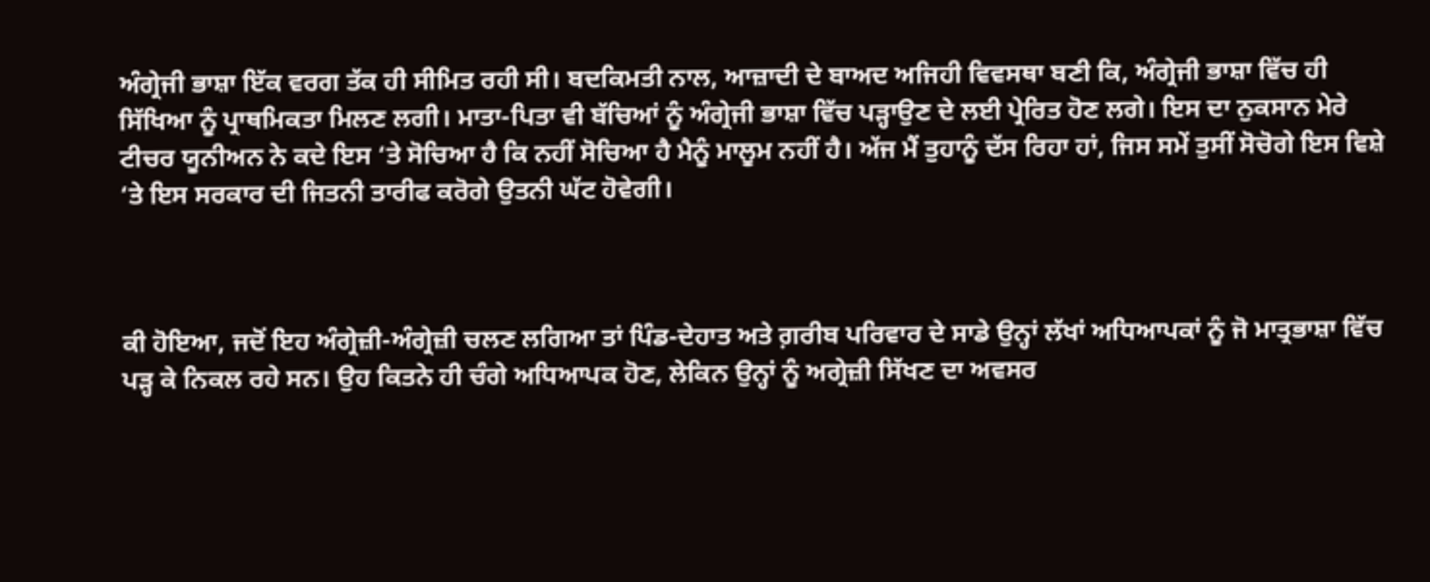ਅੰਗ੍ਰੇਜੀ ਭਾਸ਼ਾ ਇੱਕ ਵਰਗ ਤੱਕ ਹੀ ਸੀਮਿਤ ਰਹੀ ਸੀ। ਬਦਕਿਮਤੀ ਨਾਲ, ਆਜ਼ਾਦੀ ਦੇ ਬਾਅਦ ਅਜਿਹੀ ਵਿਵਸਥਾ ਬਣੀ ਕਿ, ਅੰਗ੍ਰੇਜੀ ਭਾਸ਼ਾ ਵਿੱਚ ਹੀ ਸਿੱਖਿਆ ਨੂੰ ਪ੍ਰਾਥਮਿਕਤਾ ਮਿਲਣ ਲਗੀ। ਮਾਤਾ-ਪਿਤਾ ਵੀ ਬੱਚਿਆਂ ਨੂੰ ਅੰਗ੍ਰੇਜੀ ਭਾਸ਼ਾ ਵਿੱਚ ਪੜ੍ਹਾਉਣ ਦੇ ਲਈ ਪ੍ਰੇਰਿਤ ਹੋਣ ਲਗੇ। ਇਸ ਦਾ ਨੁਕਸਾਨ ਮੇਰੇ ਟੀਚਰ ਯੂਨੀਅਨ ਨੇ ਕਦੇ ਇਸ ‘ਤੇ ਸੋਚਿਆ ਹੈ ਕਿ ਨਹੀਂ ਸੋਚਿਆ ਹੈ ਮੈਨੂੰ ਮਾਲੂਮ ਨਹੀਂ ਹੈ। ਅੱਜ ਮੈਂ ਤੁਹਾਨੂੰ ਦੱਸ ਰਿਹਾ ਹਾਂ, ਜਿਸ ਸਮੇਂ ਤੁਸੀਂ ਸੋਚੋਗੇ ਇਸ ਵਿਸ਼ੇ ‘ਤੇ ਇਸ ਸਰਕਾਰ ਦੀ ਜਿਤਨੀ ਤਾਰੀਫ ਕਰੋਗੇ ਉਤਨੀ ਘੱਟ ਹੋਵੇਗੀ।



ਕੀ ਹੋਇਆ, ਜਦੋਂ ਇਹ ਅੰਗ੍ਰੇਜ਼ੀ-ਅੰਗ੍ਰੇਜ਼ੀ ਚਲਣ ਲਗਿਆ ਤਾਂ ਪਿੰਡ-ਦੇਹਾਤ ਅਤੇ ਗ਼ਰੀਬ ਪਰਿਵਾਰ ਦੇ ਸਾਡੇ ਉਨ੍ਹਾਂ ਲੱਖਾਂ ਅਧਿਆਪਕਾਂ ਨੂੰ ਜੋ ਮਾਤ੍ਰਭਾਸ਼ਾ ਵਿੱਚ ਪੜ੍ਹ ਕੇ ਨਿਕਲ ਰਹੇ ਸਨ। ਉਹ ਕਿਤਨੇ ਹੀ ਚੰਗੇ ਅਧਿਆਪਕ ਹੋਣ, ਲੇਕਿਨ ਉਨ੍ਹਾਂ ਨੂੰ ਅਗ੍ਰੇਜ਼ੀ ਸਿੱਖਣ ਦਾ ਅਵਸਰ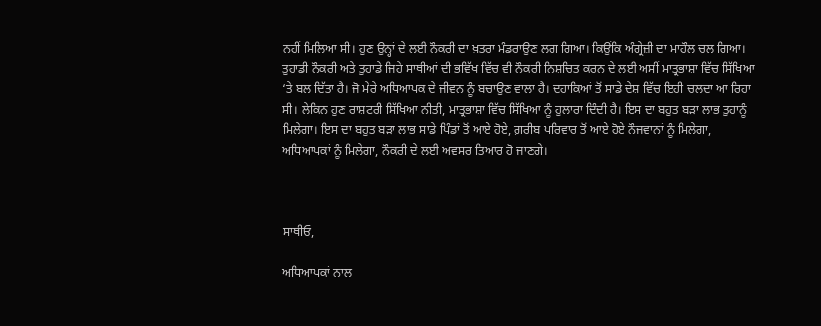ਨਹੀਂ ਮਿਲਿਆ ਸੀ। ਹੁਣ ਉਨ੍ਹਾਂ ਦੇ ਲਈ ਨੌਕਰੀ ਦਾ ਖ਼ਤਰਾ ਮੰਡਰਾਉਣ ਲਗ ਗਿਆ। ਕਿਉਂਕਿ ਅੰਗ੍ਰੇਜ਼ੀ ਦਾ ਮਾਹੌਲ ਚਲ ਗਿਆ। ਤੁਹਾਡੀ ਨੌਕਰੀ ਅਤੇ ਤੁਹਾਡੇ ਜਿਹੇ ਸਾਥੀਆਂ ਦੀ ਭਵਿੱਖ ਵਿੱਚ ਵੀ ਨੌਕਰੀ ਨਿਸ਼ਚਿਤ ਕਰਨ ਦੇ ਲਈ ਅਸੀਂ ਮਾਤ੍ਰਭਾਸ਼ਾ ਵਿੱਚ ਸਿੱਖਿਆ ‘ਤੇ ਬਲ ਦਿੱਤਾ ਹੈ। ਜੋ ਮੇਰੇ ਅਧਿਆਪਕ ਦੇ ਜੀਵਨ ਨੂੰ ਬਚਾਉਣ ਵਾਲਾ ਹੈ। ਦਹਾਕਿਆਂ ਤੋਂ ਸਾਡੇ ਦੇਸ਼ ਵਿੱਚ ਇਹੀ ਚਲਦਾ ਆ ਰਿਹਾ ਸੀ। ਲੇਕਿਨ ਹੁਣ ਰਾਸ਼ਟਰੀ ਸਿੱਖਿਆ ਨੀਤੀ, ਮਾਤ੍ਰਭਾਸ਼ਾ ਵਿੱਚ ਸਿੱਖਿਆ ਨੂੰ ਹੁਲਾਰਾ ਦਿੰਦੀ ਹੈ। ਇਸ ਦਾ ਬਹੁਤ ਬੜਾ ਲਾਭ ਤੁਹਾਨੂੰ ਮਿਲੇਗਾ। ਇਸ ਦਾ ਬਹੁਤ ਬੜਾ ਲਾਭ ਸਾਡੇ ਪਿੰਡਾਂ ਤੋਂ ਆਏ ਹੋਏ, ਗ਼ਰੀਬ ਪਰਿਵਾਰ ਤੋਂ ਆਏ ਹੋਏ ਨੌਜਵਾਨਾਂ ਨੂੰ ਮਿਲੇਗਾ, ਅਧਿਆਪਕਾਂ ਨੂੰ ਮਿਲੇਗਾ, ਨੌਕਰੀ ਦੇ ਲਈ ਅਵਸਰ ਤਿਆਰ ਹੋ ਜਾਣਗੇ।



ਸਾਥੀਓ,

ਅਧਿਆਪਕਾਂ ਨਾਲ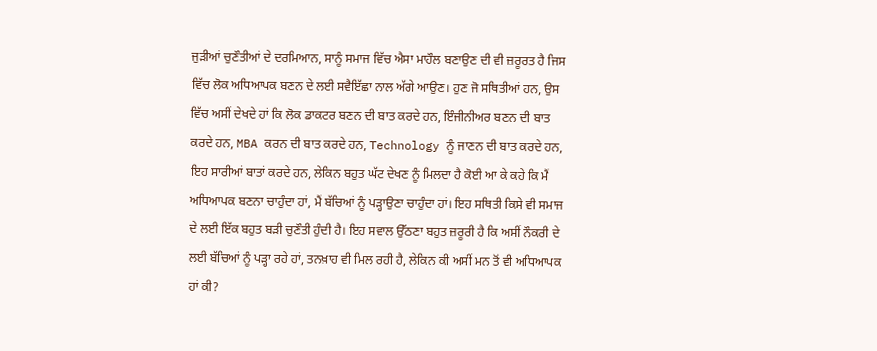ਜੁੜੀਆਂ ਚੁਣੌਤੀਆਂ ਦੇ ਦਰਮਿਆਨ, ਸਾਨੂੰ ਸਮਾਜ ਵਿੱਚ ਐਸਾ ਮਾਹੌਲ ਬਣਾਉਣ ਦੀ ਵੀ ਜ਼ਰੂਰਤ ਹੈ ਜਿਸ ਵਿੱਚ ਲੋਕ ਅਧਿਆਪਕ ਬਣਨ ਦੇ ਲਈ ਸਵੈਇੱਛਾ ਨਾਲ ਅੱਗੇ ਆਉਣ। ਹੁਣ ਜੋ ਸਥਿਤੀਆਂ ਹਨ, ਉਸ ਵਿੱਚ ਅਸੀਂ ਦੇਖਦੇ ਹਾਂ ਕਿ ਲੋਕ ਡਾਕਟਰ ਬਣਨ ਦੀ ਬਾਤ ਕਰਦੇ ਹਨ, ਇੰਜੀਨੀਅਰ ਬਣਨ ਦੀ ਬਾਤ ਕਰਦੇ ਹਨ, MBA ਕਰਨ ਦੀ ਬਾਤ ਕਰਦੇ ਹਨ, Technology ਨੂੰ ਜਾਣਨ ਦੀ ਬਾਤ ਕਰਦੇ ਹਨ, ਇਹ ਸਾਰੀਆਂ ਬਾਤਾਂ ਕਰਦੇ ਹਨ, ਲੇਕਿਨ ਬਹੁਤ ਘੱਟ ਦੇਖਣ ਨੂੰ ਮਿਲਦਾ ਹੈ ਕੋਈ ਆ ਕੇ ਕਹੇ ਕਿ ਮੈਂ ਅਧਿਆਪਕ ਬਣਨਾ ਚਾਹੁੰਦਾ ਹਾਂ, ਮੈਂ ਬੱਚਿਆਂ ਨੂੰ ਪੜ੍ਹਾਉਣਾ ਚਾਹੁੰਦਾ ਹਾਂ। ਇਹ ਸਥਿਤੀ ਕਿਸੇ ਵੀ ਸਮਾਜ ਦੇ ਲਈ ਇੱਕ ਬਹੁਤ ਬੜੀ ਚੁਣੌਤੀ ਹੁੰਦੀ ਹੈ। ਇਹ ਸਵਾਲ ਉੱਠਣਾ ਬਹੁਤ ਜ਼ਰੂਰੀ ਹੈ ਕਿ ਅਸੀਂ ਨੌਕਰੀ ਦੇ ਲਈ ਬੱਚਿਆਂ ਨੂੰ ਪੜ੍ਹਾ ਰਹੇ ਹਾਂ, ਤਨਖ਼ਾਹ ਵੀ ਮਿਲ ਰਹੀ ਹੈ, ਲੇਕਿਨ ਕੀ ਅਸੀਂ ਮਨ ਤੋਂ ਵੀ ਅਧਿਆਪਕ ਹਾਂ ਕੀ?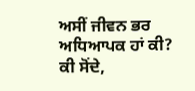ਅਸੀਂ ਜੀਵਨ ਭਰ ਅਧਿਆਪਕ ਹਾਂ ਕੀ? ਕੀ ਸੋਂਦੇ,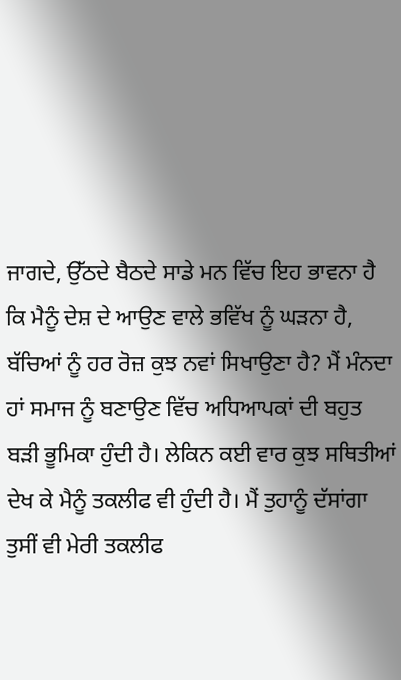ਜਾਗਦੇ, ਉੱਠਦੇ ਬੈਠਦੇ ਸਾਡੇ ਮਨ ਵਿੱਚ ਇਹ ਭਾਵਨਾ ਹੈ ਕਿ ਮੈਨੂੰ ਦੇਸ਼ ਦੇ ਆਉਣ ਵਾਲੇ ਭਵਿੱਖ ਨੂੰ ਘੜਨਾ ਹੈ, ਬੱਚਿਆਂ ਨੂੰ ਹਰ ਰੋਜ਼ ਕੁਝ ਨਵਾਂ ਸਿਖਾਉਣਾ ਹੈ? ਮੈਂ ਮੰਨਦਾ ਹਾਂ ਸਮਾਜ ਨੂੰ ਬਣਾਉਣ ਵਿੱਚ ਅਧਿਆਪਕਾਂ ਦੀ ਬਹੁਤ ਬੜੀ ਭੂਮਿਕਾ ਹੁੰਦੀ ਹੈ। ਲੇਕਿਨ ਕਈ ਵਾਰ ਕੁਝ ਸਥਿਤੀਆਂ ਦੇਖ ਕੇ ਮੈਨੂੰ ਤਕਲੀਫ ਵੀ ਹੁੰਦੀ ਹੈ। ਮੈਂ ਤੁਹਾਨੂੰ ਦੱਸਾਂਗਾ ਤੁਸੀਂ ਵੀ ਮੇਰੀ ਤਕਲੀਫ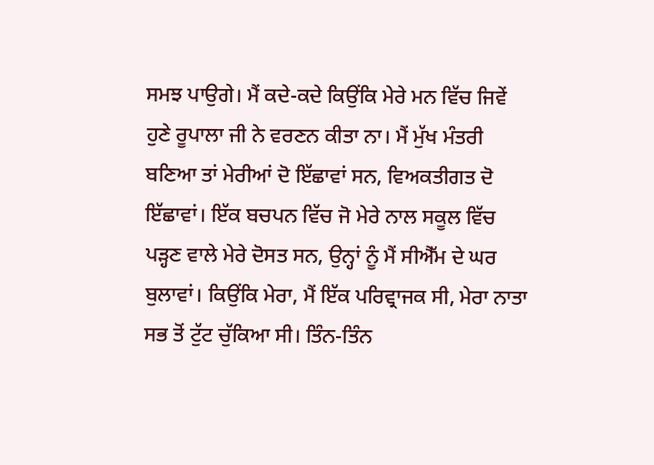ਸਮਝ ਪਾਉਗੇ। ਮੈਂ ਕਦੇ-ਕਦੇ ਕਿਉਂਕਿ ਮੇਰੇ ਮਨ ਵਿੱਚ ਜਿਵੇਂ ਹੁਣੇ ਰੂਪਾਲਾ ਜੀ ਨੇ ਵਰਣਨ ਕੀਤਾ ਨਾ। ਮੈਂ ਮੁੱਖ ਮੰਤਰੀ ਬਣਿਆ ਤਾਂ ਮੇਰੀਆਂ ਦੋ ਇੱਛਾਵਾਂ ਸਨ, ਵਿਅਕਤੀਗਤ ਦੋ ਇੱਛਾਵਾਂ। ਇੱਕ ਬਚਪਨ ਵਿੱਚ ਜੋ ਮੇਰੇ ਨਾਲ ਸਕੂਲ ਵਿੱਚ ਪੜ੍ਹਣ ਵਾਲੇ ਮੇਰੇ ਦੋਸਤ ਸਨ, ਉਨ੍ਹਾਂ ਨੂੰ ਮੈਂ ਸੀਐੱਮ ਦੇ ਘਰ ਬੁਲਾਵਾਂ। ਕਿਉਂਕਿ ਮੇਰਾ, ਮੈਂ ਇੱਕ ਪਰਿਵ੍ਰਾਜਕ ਸੀ, ਮੇਰਾ ਨਾਤਾ ਸਭ ਤੋਂ ਟੁੱਟ ਚੁੱਕਿਆ ਸੀ। ਤਿੰਨ-ਤਿੰਨ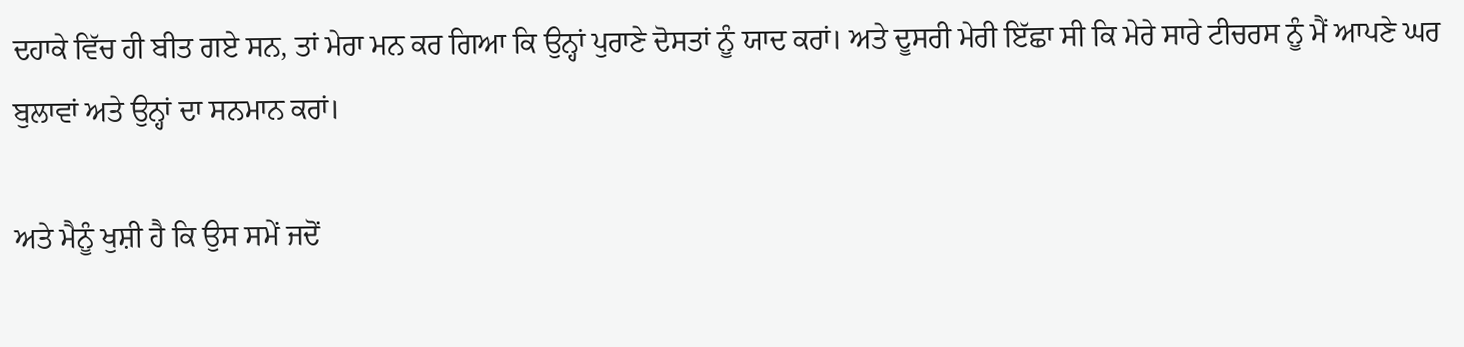ਦਹਾਕੇ ਵਿੱਚ ਹੀ ਬੀਤ ਗਏ ਸਨ, ਤਾਂ ਮੇਰਾ ਮਨ ਕਰ ਗਿਆ ਕਿ ਉਨ੍ਹਾਂ ਪੁਰਾਣੇ ਦੋਸਤਾਂ ਨੂੰ ਯਾਦ ਕਰਾਂ। ਅਤੇ ਦੂਸਰੀ ਮੇਰੀ ਇੱਛਾ ਸੀ ਕਿ ਮੇਰੇ ਸਾਰੇ ਟੀਚਰਸ ਨੂੰ ਮੈਂ ਆਪਣੇ ਘਰ ਬੁਲਾਵਾਂ ਅਤੇ ਉਨ੍ਹਾਂ ਦਾ ਸਨਮਾਨ ਕਰਾਂ।

ਅਤੇ ਮੈਨੂੰ ਖੁਸ਼ੀ ਹੈ ਕਿ ਉਸ ਸਮੇਂ ਜਦੋਂ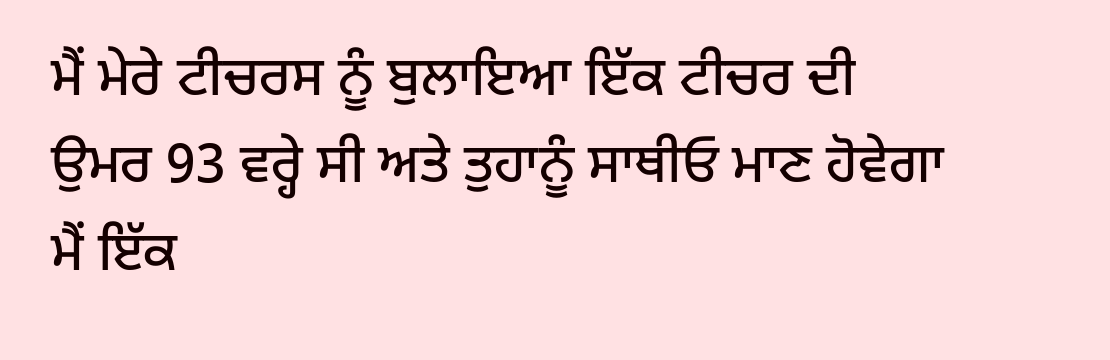ਮੈਂ ਮੇਰੇ ਟੀਚਰਸ ਨੂੰ ਬੁਲਾਇਆ ਇੱਕ ਟੀਚਰ ਦੀ ਉਮਰ 93 ਵਰ੍ਹੇ ਸੀ ਅਤੇ ਤੁਹਾਨੂੰ ਸਾਥੀਓ ਮਾਣ ਹੋਵੇਗਾ ਮੈਂ ਇੱਕ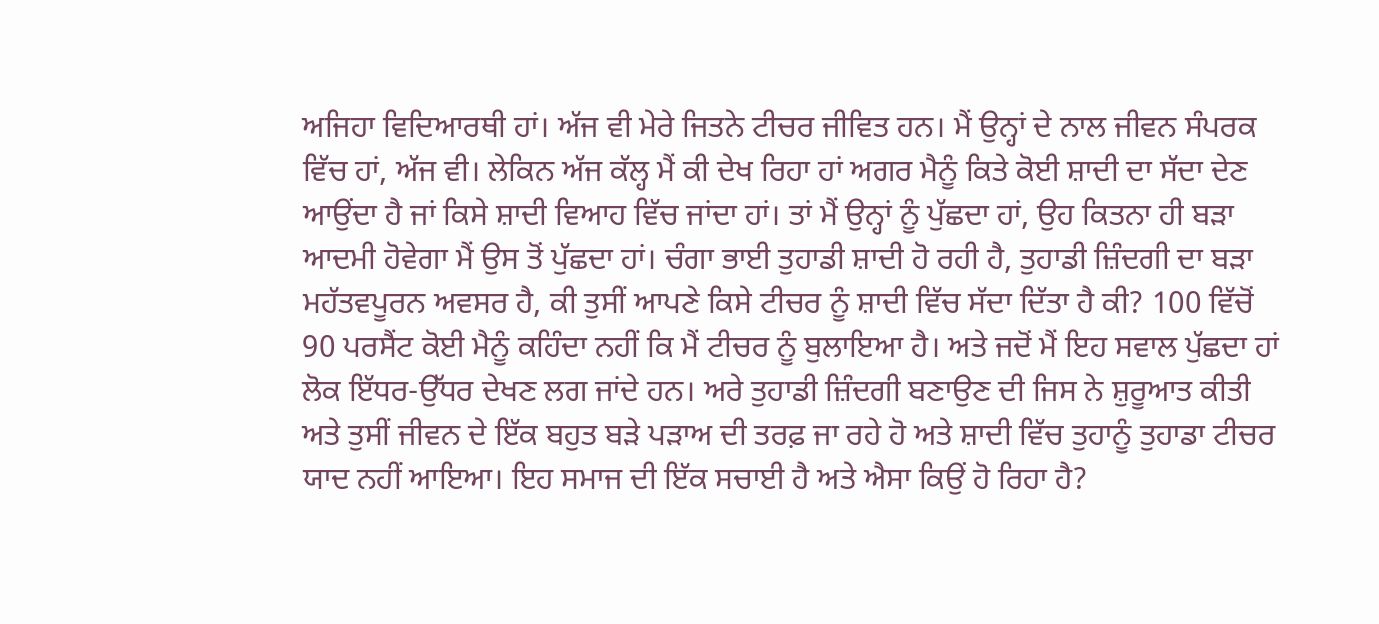ਅਜਿਹਾ ਵਿਦਿਆਰਥੀ ਹਾਂ। ਅੱਜ ਵੀ ਮੇਰੇ ਜਿਤਨੇ ਟੀਚਰ ਜੀਵਿਤ ਹਨ। ਮੈਂ ਉਨ੍ਹਾਂ ਦੇ ਨਾਲ ਜੀਵਨ ਸੰਪਰਕ ਵਿੱਚ ਹਾਂ, ਅੱਜ ਵੀ। ਲੇਕਿਨ ਅੱਜ ਕੱਲ੍ਹ ਮੈਂ ਕੀ ਦੇਖ ਰਿਹਾ ਹਾਂ ਅਗਰ ਮੈਨੂੰ ਕਿਤੇ ਕੋਈ ਸ਼ਾਦੀ ਦਾ ਸੱਦਾ ਦੇਣ ਆਉਂਦਾ ਹੈ ਜਾਂ ਕਿਸੇ ਸ਼ਾਦੀ ਵਿਆਹ ਵਿੱਚ ਜਾਂਦਾ ਹਾਂ। ਤਾਂ ਮੈਂ ਉਨ੍ਹਾਂ ਨੂੰ ਪੁੱਛਦਾ ਹਾਂ, ਉਹ ਕਿਤਨਾ ਹੀ ਬੜਾ ਆਦਮੀ ਹੋਵੇਗਾ ਮੈਂ ਉਸ ਤੋਂ ਪੁੱਛਦਾ ਹਾਂ। ਚੰਗਾ ਭਾਈ ਤੁਹਾਡੀ ਸ਼ਾਦੀ ਹੋ ਰਹੀ ਹੈ, ਤੁਹਾਡੀ ਜ਼ਿੰਦਗੀ ਦਾ ਬੜਾ ਮਹੱਤਵਪੂਰਨ ਅਵਸਰ ਹੈ, ਕੀ ਤੁਸੀਂ ਆਪਣੇ ਕਿਸੇ ਟੀਚਰ ਨੂੰ ਸ਼ਾਦੀ ਵਿੱਚ ਸੱਦਾ ਦਿੱਤਾ ਹੈ ਕੀ? 100 ਵਿੱਚੋਂ 90 ਪਰਸੈਂਟ ਕੋਈ ਮੈਨੂੰ ਕਹਿੰਦਾ ਨਹੀਂ ਕਿ ਮੈਂ ਟੀਚਰ ਨੂੰ ਬੁਲਾਇਆ ਹੈ। ਅਤੇ ਜਦੋਂ ਮੈਂ ਇਹ ਸਵਾਲ ਪੁੱਛਦਾ ਹਾਂ ਲੋਕ ਇੱਧਰ-ਉੱਧਰ ਦੇਖਣ ਲਗ ਜਾਂਦੇ ਹਨ। ਅਰੇ ਤੁਹਾਡੀ ਜ਼ਿੰਦਗੀ ਬਣਾਉਣ ਦੀ ਜਿਸ ਨੇ ਸ਼ੁਰੂਆਤ ਕੀਤੀ ਅਤੇ ਤੁਸੀਂ ਜੀਵਨ ਦੇ ਇੱਕ ਬਹੁਤ ਬੜੇ ਪੜਾਅ ਦੀ ਤਰਫ਼ ਜਾ ਰਹੇ ਹੋ ਅਤੇ ਸ਼ਾਦੀ ਵਿੱਚ ਤੁਹਾਨੂੰ ਤੁਹਾਡਾ ਟੀਚਰ ਯਾਦ ਨਹੀਂ ਆਇਆ। ਇਹ ਸਮਾਜ ਦੀ ਇੱਕ ਸਚਾਈ ਹੈ ਅਤੇ ਐਸਾ ਕਿਉਂ ਹੋ ਰਿਹਾ ਹੈ?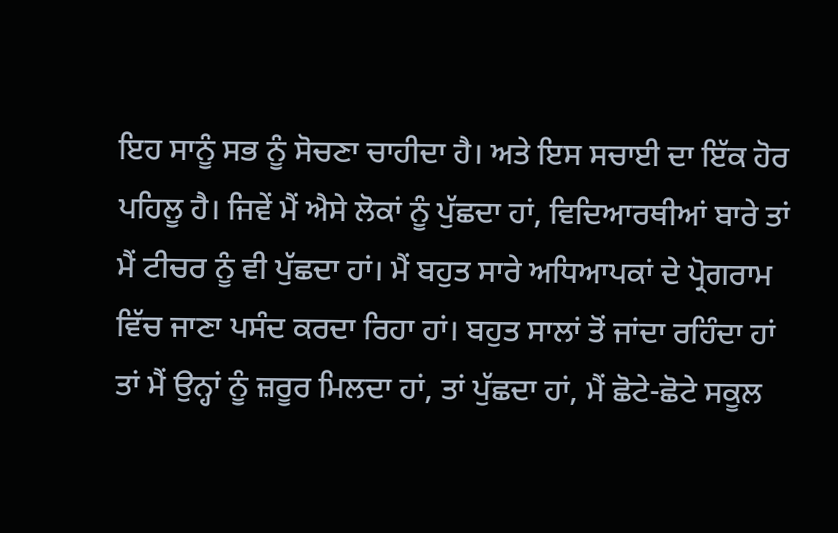ਇਹ ਸਾਨੂੰ ਸਭ ਨੂੰ ਸੋਚਣਾ ਚਾਹੀਦਾ ਹੈ। ਅਤੇ ਇਸ ਸਚਾਈ ਦਾ ਇੱਕ ਹੋਰ ਪਹਿਲੂ ਹੈ। ਜਿਵੇਂ ਮੈਂ ਐਸੇ ਲੋਕਾਂ ਨੂੰ ਪੁੱਛਦਾ ਹਾਂ, ਵਿਦਿਆਰਥੀਆਂ ਬਾਰੇ ਤਾਂ ਮੈਂ ਟੀਚਰ ਨੂੰ ਵੀ ਪੁੱਛਦਾ ਹਾਂ। ਮੈਂ ਬਹੁਤ ਸਾਰੇ ਅਧਿਆਪਕਾਂ ਦੇ ਪ੍ਰੋਗਰਾਮ ਵਿੱਚ ਜਾਣਾ ਪਸੰਦ ਕਰਦਾ ਰਿਹਾ ਹਾਂ। ਬਹੁਤ ਸਾਲਾਂ ਤੋਂ ਜਾਂਦਾ ਰਹਿੰਦਾ ਹਾਂ ਤਾਂ ਮੈਂ ਉਨ੍ਹਾਂ ਨੂੰ ਜ਼ਰੂਰ ਮਿਲਦਾ ਹਾਂ, ਤਾਂ ਪੁੱਛਦਾ ਹਾਂ, ਮੈਂ ਛੋਟੇ-ਛੋਟੇ ਸਕੂਲ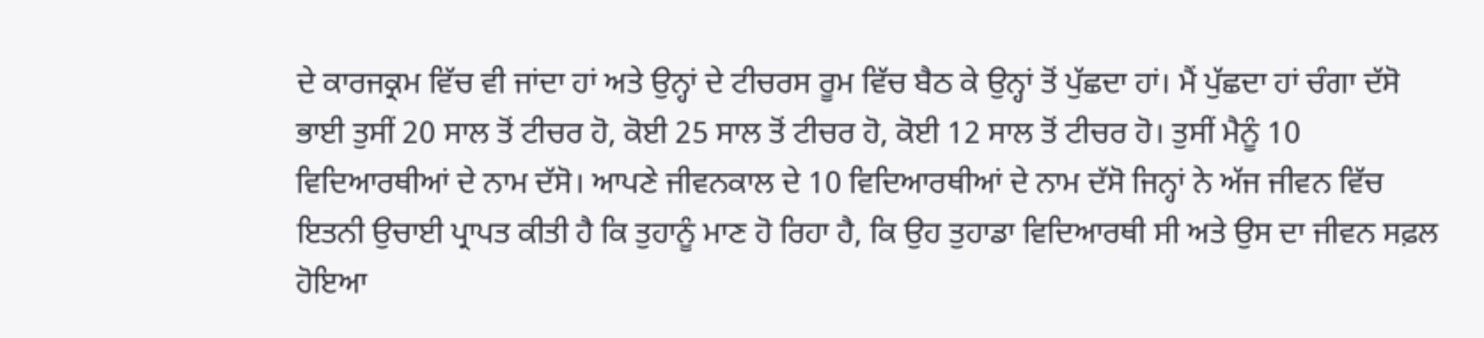ਦੇ ਕਾਰਜਕ੍ਰਮ ਵਿੱਚ ਵੀ ਜਾਂਦਾ ਹਾਂ ਅਤੇ ਉਨ੍ਹਾਂ ਦੇ ਟੀਚਰਸ ਰੂਮ ਵਿੱਚ ਬੈਠ ਕੇ ਉਨ੍ਹਾਂ ਤੋਂ ਪੁੱਛਦਾ ਹਾਂ। ਮੈਂ ਪੁੱਛਦਾ ਹਾਂ ਚੰਗਾ ਦੱਸੋ ਭਾਈ ਤੁਸੀਂ 20 ਸਾਲ ਤੋਂ ਟੀਚਰ ਹੋ, ਕੋਈ 25 ਸਾਲ ਤੋਂ ਟੀਚਰ ਹੋ, ਕੋਈ 12 ਸਾਲ ਤੋਂ ਟੀਚਰ ਹੋ। ਤੁਸੀਂ ਮੈਨੂੰ 10 ਵਿਦਿਆਰਥੀਆਂ ਦੇ ਨਾਮ ਦੱਸੋ। ਆਪਣੇ ਜੀਵਨਕਾਲ ਦੇ 10 ਵਿਦਿਆਰਥੀਆਂ ਦੇ ਨਾਮ ਦੱਸੋ ਜਿਨ੍ਹਾਂ ਨੇ ਅੱਜ ਜੀਵਨ ਵਿੱਚ ਇਤਨੀ ਉਚਾਈ ਪ੍ਰਾਪਤ ਕੀਤੀ ਹੈ ਕਿ ਤੁਹਾਨੂੰ ਮਾਣ ਹੋ ਰਿਹਾ ਹੈ, ਕਿ ਉਹ ਤੁਹਾਡਾ ਵਿਦਿਆਰਥੀ ਸੀ ਅਤੇ ਉਸ ਦਾ ਜੀਵਨ ਸਫ਼ਲ ਹੋਇਆ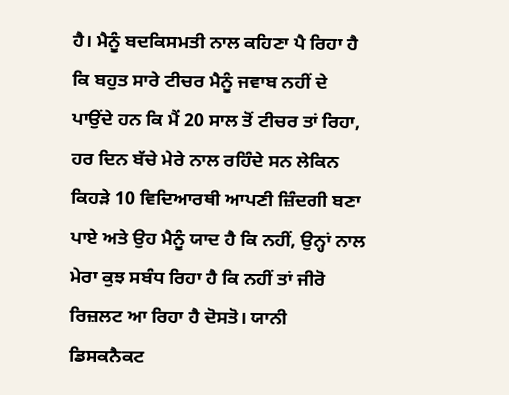ਹੈ। ਮੈਨੂੰ ਬਦਕਿਸਮਤੀ ਨਾਲ ਕਹਿਣਾ ਪੈ ਰਿਹਾ ਹੈ ਕਿ ਬਹੁਤ ਸਾਰੇ ਟੀਚਰ ਮੈਨੂੰ ਜਵਾਬ ਨਹੀਂ ਦੇ ਪਾਉਂਦੇ ਹਨ ਕਿ ਮੈਂ 20 ਸਾਲ ਤੋਂ ਟੀਚਰ ਤਾਂ ਰਿਹਾ, ਹਰ ਦਿਨ ਬੱਚੇ ਮੇਰੇ ਨਾਲ ਰਹਿੰਦੇ ਸਨ ਲੇਕਿਨ ਕਿਹੜੇ 10 ਵਿਦਿਆਰਥੀ ਆਪਣੀ ਜ਼ਿੰਦਗੀ ਬਣਾ ਪਾਏ ਅਤੇ ਉਹ ਮੈਨੂੰ ਯਾਦ ਹੈ ਕਿ ਨਹੀਂ, ਉਨ੍ਹਾਂ ਨਾਲ ਮੇਰਾ ਕੁਝ ਸਬੰਧ ਰਿਹਾ ਹੈ ਕਿ ਨਹੀਂ ਤਾਂ ਜੀਰੋ ਰਿਜ਼ਲਟ ਆ ਰਿਹਾ ਹੈ ਦੋਸਤੋ। ਯਾਨੀ ਡਿਸਕਨੈਕਟ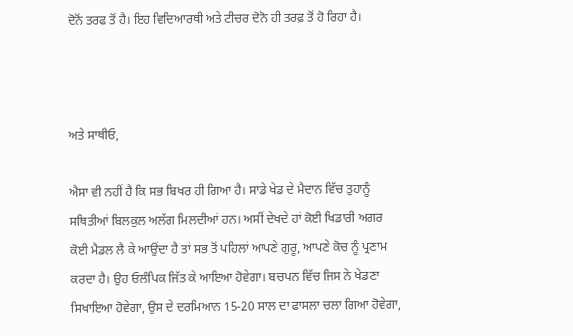ਦੋਨੋਂ ਤਰਫ ਤੋਂ ਹੈ। ਇਹ ਵਿਦਿਆਰਥੀ ਅਤੇ ਟੀਚਰ ਦੋਨੋ ਹੀ ਤਰਫ਼ ਤੋਂ ਹੋ ਰਿਹਾ ਹੈ।



ਅਤੇ ਸਾਥੀਓ,

ਐਸਾ ਵੀ ਨਹੀਂ ਹੈ ਕਿ ਸਭ ਬਿਖਰ ਹੀ ਗਿਆ ਹੈ। ਸਾਡੇ ਖੇਡ ਦੇ ਮੈਦਾਨ ਵਿੱਚ ਤੁਹਾਨੂੰ ਸਥਿਤੀਆਂ ਬਿਲਕੁਲ ਅਲੱਗ ਮਿਲਦੀਆਂ ਹਨ। ਅਸੀਂ ਦੇਖਦੇ ਹਾਂ ਕੋਈ ਖਿਡਾਰੀ ਅਗਰ ਕੋਈ ਮੈਡਲ ਲੈ ਕੇ ਆਉਂਦਾ ਹੈ ਤਾਂ ਸਭ ਤੋਂ ਪਹਿਲਾਂ ਆਪਣੇ ਗੁਰੂ, ਆਪਣੇ ਕੋਚ ਨੂੰ ਪ੍ਰਣਾਮ ਕਰਦਾ ਹੈ। ਉਹ ਓਲੰਪਿਕ ਜਿੱਤ ਕੇ ਆਇਆ ਹੋਵੇਗਾ। ਬਚਪਨ ਵਿੱਚ ਜਿਸ ਨੇ ਖੇਡਣਾ ਸਿਖਾਇਆ ਹੋਵੇਗਾ, ਉਸ ਦੇ ਦਰਮਿਆਨ 15-20 ਸਾਲ ਦਾ ਫਾਸਲਾ ਚਲਾ ਗਿਆ ਹੋਵੇਗਾ,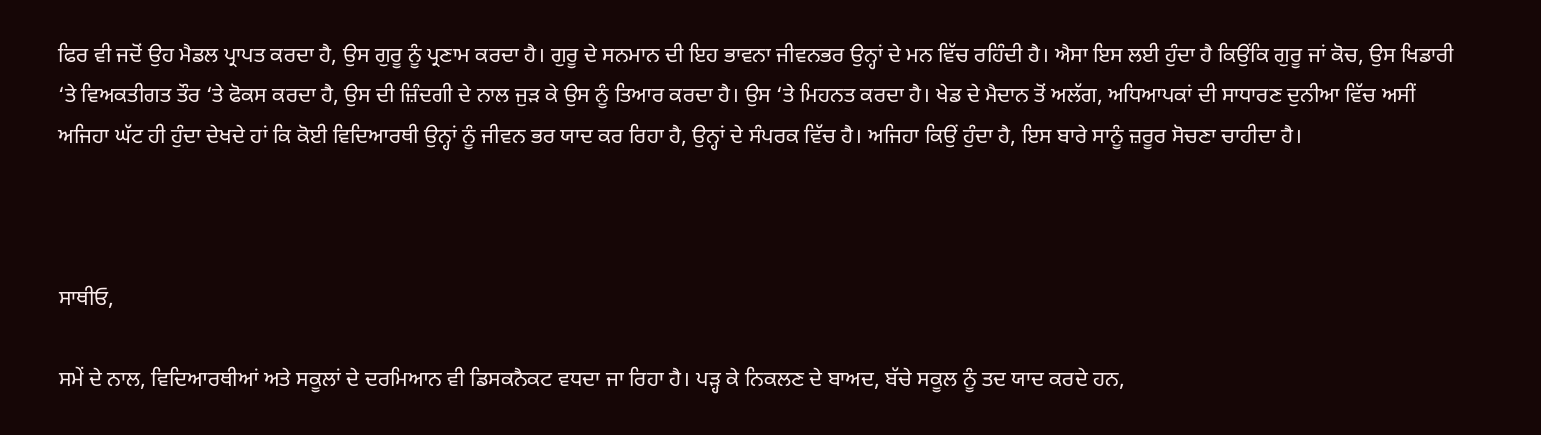ਫਿਰ ਵੀ ਜਦੋਂ ਉਹ ਮੈਡਲ ਪ੍ਰਾਪਤ ਕਰਦਾ ਹੈ, ਉਸ ਗੁਰੂ ਨੂੰ ਪ੍ਰਣਾਮ ਕਰਦਾ ਹੈ। ਗੁਰੂ ਦੇ ਸਨਮਾਨ ਦੀ ਇਹ ਭਾਵਨਾ ਜੀਵਨਭਰ ਉਨ੍ਹਾਂ ਦੇ ਮਨ ਵਿੱਚ ਰਹਿੰਦੀ ਹੈ। ਐਸਾ ਇਸ ਲਈ ਹੁੰਦਾ ਹੈ ਕਿਉਂਕਿ ਗੁਰੂ ਜਾਂ ਕੋਚ, ਉਸ ਖਿਡਾਰੀ ‘ਤੇ ਵਿਅਕਤੀਗਤ ਤੌਰ ‘ਤੇ ਫੋਕਸ ਕਰਦਾ ਹੈ, ਉਸ ਦੀ ਜ਼ਿੰਦਗੀ ਦੇ ਨਾਲ ਜੁੜ ਕੇ ਉਸ ਨੂੰ ਤਿਆਰ ਕਰਦਾ ਹੈ। ਉਸ ‘ਤੇ ਮਿਹਨਤ ਕਰਦਾ ਹੈ। ਖੇਡ ਦੇ ਮੈਦਾਨ ਤੋਂ ਅਲੱਗ, ਅਧਿਆਪਕਾਂ ਦੀ ਸਾਧਾਰਣ ਦੁਨੀਆ ਵਿੱਚ ਅਸੀਂ ਅਜਿਹਾ ਘੱਟ ਹੀ ਹੁੰਦਾ ਦੇਖਦੇ ਹਾਂ ਕਿ ਕੋਈ ਵਿਦਿਆਰਥੀ ਉਨ੍ਹਾਂ ਨੂੰ ਜੀਵਨ ਭਰ ਯਾਦ ਕਰ ਰਿਹਾ ਹੈ, ਉਨ੍ਹਾਂ ਦੇ ਸੰਪਰਕ ਵਿੱਚ ਹੈ। ਅਜਿਹਾ ਕਿਉਂ ਹੁੰਦਾ ਹੈ, ਇਸ ਬਾਰੇ ਸਾਨੂੰ ਜ਼ਰੂਰ ਸੋਚਣਾ ਚਾਹੀਦਾ ਹੈ।



ਸਾਥੀਓ,

ਸਮੇਂ ਦੇ ਨਾਲ, ਵਿਦਿਆਰਥੀਆਂ ਅਤੇ ਸਕੂਲਾਂ ਦੇ ਦਰਮਿਆਨ ਵੀ ਡਿਸਕਨੈਕਟ ਵਧਦਾ ਜਾ ਰਿਹਾ ਹੈ। ਪੜ੍ਹ ਕੇ ਨਿਕਲਣ ਦੇ ਬਾਅਦ, ਬੱਚੇ ਸਕੂਲ ਨੂੰ ਤਦ ਯਾਦ ਕਰਦੇ ਹਨ,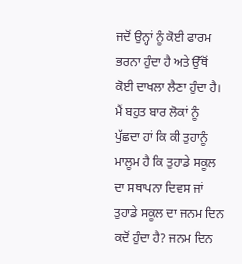ਜਦੋਂ ਉਨ੍ਹਾਂ ਨੂੰ ਕੋਈ ਫਾਰਮ ਭਰਨਾ ਹੁੰਦਾ ਹੈ ਅਤੇ ਉੱਥੋਂ ਕੋਈ ਦਾਖਲਾ ਲੈਣਾ ਹੁੰਦਾ ਹੈ। ਮੈਂ ਬਹੁਤ ਬਾਰ ਲੋਕਾਂ ਨੂੰ ਪੁੱਛਦਾ ਹਾਂ ਕਿ ਕੀ ਤੁਹਾਨੂੰ ਮਾਲੂਮ ਹੈ ਕਿ ਤੁਹਾਡੇ ਸਕੂਲ ਦਾ ਸਥਾਪਨਾ ਦਿਵਸ ਜਾਂ ਤੁਹਾਡੇ ਸਕੂਲ ਦਾ ਜਨਮ ਦਿਨ ਕਦੋਂ ਹੁੰਦਾ ਹੈ? ਜਨਮ ਦਿਨ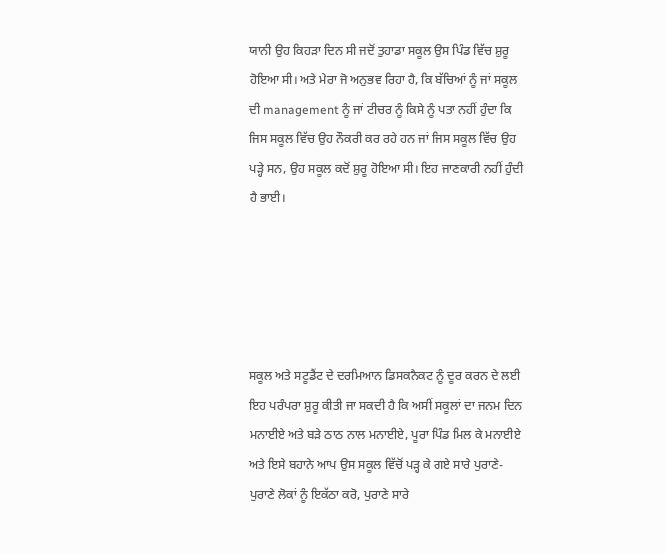ਯਾਨੀ ਉਹ ਕਿਹੜਾ ਦਿਨ ਸੀ ਜਦੋਂ ਤੁਹਾਡਾ ਸਕੂਲ ਉਸ ਪਿੰਡ ਵਿੱਚ ਸ਼ੁਰੂ ਹੋਇਆ ਸੀ। ਅਤੇ ਮੇਰਾ ਜੋ ਅਨੁਭਵ ਰਿਹਾ ਹੈ, ਕਿ ਬੱਚਿਆਂ ਨੂੰ ਜਾਂ ਸਕੂਲ ਦੀ management ਨੂੰ ਜਾਂ ਟੀਚਰ ਨੂੰ ਕਿਸੇ ਨੂੰ ਪਤਾ ਨਹੀਂ ਹੁੰਦਾ ਕਿ ਜਿਸ ਸਕੂਲ ਵਿੱਚ ਉਹ ਨੌਕਰੀ ਕਰ ਰਹੇ ਹਨ ਜਾਂ ਜਿਸ ਸਕੂਲ ਵਿੱਚ ਉਹ ਪੜ੍ਹੇ ਸਨ, ਉਹ ਸਕੂਲ ਕਦੋਂ ਸ਼ੁਰੂ ਹੋਇਆ ਸੀ। ਇਹ ਜਾਣਕਾਰੀ ਨਹੀਂ ਹੁੰਦੀ ਹੈ ਭਾਈ।





ਸਕੂਲ ਅਤੇ ਸਟੂਡੈਂਟ ਦੇ ਦਰਮਿਆਨ ਡਿਸਕਨੈਕਟ ਨੂੰ ਦੂਰ ਕਰਨ ਦੇ ਲਈ ਇਹ ਪਰੰਪਰਾ ਸ਼ੁਰੂ ਕੀਤੀ ਜਾ ਸਕਦੀ ਹੈ ਕਿ ਅਸੀਂ ਸਕੂਲਾਂ ਦਾ ਜਨਮ ਦਿਨ ਮਨਾਈਏ ਅਤੇ ਬੜੇ ਠਾਠ ਨਾਲ ਮਨਾਈਏ, ਪੂਰਾ ਪਿੰਡ ਮਿਲ ਕੇ ਮਨਾਈਏ ਅਤੇ ਇਸੇ ਬਹਾਨੇ ਆਪ ਉਸ ਸਕੂਲ ਵਿੱਚੋਂ ਪੜ੍ਹ ਕੇ ਗਏ ਸਾਰੇ ਪੁਰਾਣੇ-ਪੁਰਾਣੇ ਲੋਕਾਂ ਨੂੰ ਇਕੱਠਾ ਕਰੋ, ਪੁਰਾਣੇ ਸਾਰੇ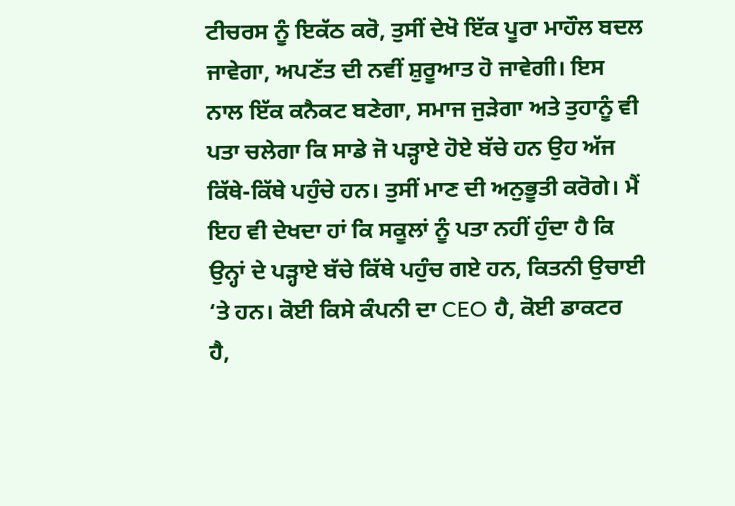ਟੀਚਰਸ ਨੂੰ ਇਕੱਠ ਕਰੋ, ਤੁਸੀਂ ਦੇਖੋ ਇੱਕ ਪੂਰਾ ਮਾਹੌਲ ਬਦਲ ਜਾਵੇਗਾ, ਅਪਣੱਤ ਦੀ ਨਵੀਂ ਸ਼ੁਰੂਆਤ ਹੋ ਜਾਵੇਗੀ। ਇਸ ਨਾਲ ਇੱਕ ਕਨੈਕਟ ਬਣੇਗਾ, ਸਮਾਜ ਜੁੜੇਗਾ ਅਤੇ ਤੁਹਾਨੂੰ ਵੀ ਪਤਾ ਚਲੇਗਾ ਕਿ ਸਾਡੇ ਜੋ ਪੜ੍ਹਾਏ ਹੋਏ ਬੱਚੇ ਹਨ ਉਹ ਅੱਜ ਕਿੱਥੇ-ਕਿੱਥੇ ਪਹੁੰਚੇ ਹਨ। ਤੁਸੀਂ ਮਾਣ ਦੀ ਅਨੁਭੂਤੀ ਕਰੋਗੇ। ਮੈਂ ਇਹ ਵੀ ਦੇਖਦਾ ਹਾਂ ਕਿ ਸਕੂਲਾਂ ਨੂੰ ਪਤਾ ਨਹੀਂ ਹੁੰਦਾ ਹੈ ਕਿ ਉਨ੍ਹਾਂ ਦੇ ਪੜ੍ਹਾਏ ਬੱਚੇ ਕਿੱਥੇ ਪਹੁੰਚ ਗਏ ਹਨ, ਕਿਤਨੀ ਉਚਾਈ ‘ਤੇ ਹਨ। ਕੋਈ ਕਿਸੇ ਕੰਪਨੀ ਦਾ CEO ਹੈ, ਕੋਈ ਡਾਕਟਰ ਹੈ,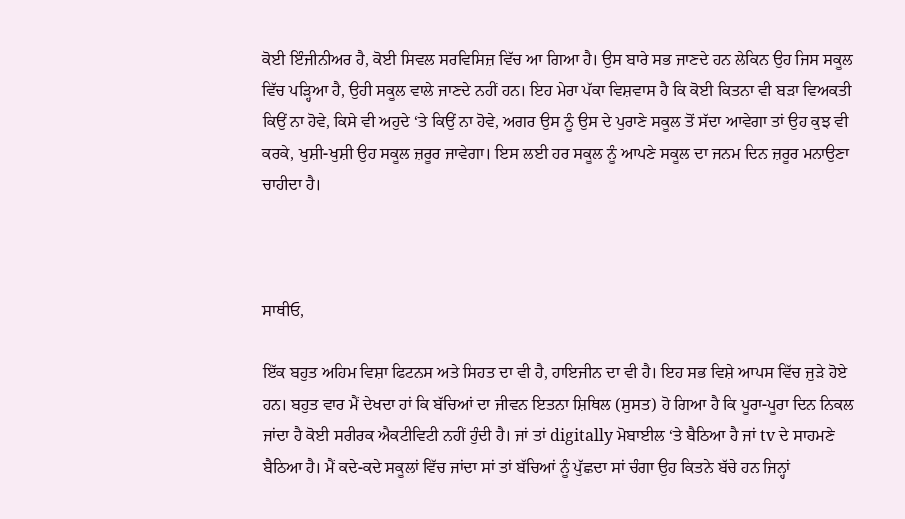ਕੋਈ ਇੰਜੀਨੀਅਰ ਹੈ, ਕੋਈ ਸਿਵਲ ਸਰਵਿਸਿਜ਼ ਵਿੱਚ ਆ ਗਿਆ ਹੈ। ਉਸ ਬਾਰੇ ਸਭ ਜਾਣਦੇ ਹਨ ਲੇਕਿਨ ਉਹ ਜਿਸ ਸਕੂਲ ਵਿੱਚ ਪੜ੍ਹਿਆ ਹੈ, ਉਹੀ ਸਕੂਲ ਵਾਲੇ ਜਾਣਦੇ ਨਹੀਂ ਹਨ। ਇਹ ਮੇਰਾ ਪੱਕਾ ਵਿਸ਼ਵਾਸ ਹੈ ਕਿ ਕੋਈ ਕਿਤਨਾ ਵੀ ਬੜਾ ਵਿਅਕਤੀ ਕਿਉਂ ਨਾ ਹੋਵੇ, ਕਿਸੇ ਵੀ ਅਹੁਦੇ ‘ਤੇ ਕਿਉਂ ਨਾ ਹੋਵੇ, ਅਗਰ ਉਸ ਨੂੰ ਉਸ ਦੇ ਪੁਰਾਣੇ ਸਕੂਲ ਤੋਂ ਸੱਦਾ ਆਵੇਗਾ ਤਾਂ ਉਹ ਕੁਝ ਵੀ ਕਰਕੇ, ਖੁਸ਼ੀ-ਖੁਸ਼ੀ ਉਹ ਸਕੂਲ ਜ਼ਰੂਰ ਜਾਵੇਗਾ। ਇਸ ਲਈ ਹਰ ਸਕੂਲ ਨੂੰ ਆਪਣੇ ਸਕੂਲ ਦਾ ਜਨਮ ਦਿਨ ਜ਼ਰੂਰ ਮਨਾਉਣਾ ਚਾਹੀਦਾ ਹੈ।



ਸਾਥੀਓ,

ਇੱਕ ਬਹੁਤ ਅਹਿਮ ਵਿਸ਼ਾ ਫਿਟਨਸ ਅਤੇ ਸਿਹਤ ਦਾ ਵੀ ਹੈ, ਹਾਇਜੀਨ ਦਾ ਵੀ ਹੈ। ਇਹ ਸਭ ਵਿਸ਼ੇ ਆਪਸ ਵਿੱਚ ਜੁੜੇ ਹੋਏ ਹਨ। ਬਹੁਤ ਵਾਰ ਮੈਂ ਦੇਖਦਾ ਹਾਂ ਕਿ ਬੱਚਿਆਂ ਦਾ ਜੀਵਨ ਇਤਨਾ ਸ਼ਿਥਿਲ (ਸੁਸਤ) ਹੋ ਗਿਆ ਹੈ ਕਿ ਪੂਰਾ-ਪੂਰਾ ਦਿਨ ਨਿਕਲ ਜਾਂਦਾ ਹੈ ਕੋਈ ਸਰੀਰਕ ਐਕਟੀਵਿਟੀ ਨਹੀਂ ਹੁੰਦੀ ਹੈ। ਜਾਂ ਤਾਂ digitally ਮੋਬਾਈਲ ‘ਤੇ ਬੈਠਿਆ ਹੈ ਜਾਂ tv ਦੇ ਸਾਹਮਣੇ ਬੈਠਿਆ ਹੈ। ਮੈਂ ਕਦੇ-ਕਦੇ ਸਕੂਲਾਂ ਵਿੱਚ ਜਾਂਦਾ ਸਾਂ ਤਾਂ ਬੱਚਿਆਂ ਨੂੰ ਪੁੱਛਦਾ ਸਾਂ ਚੰਗਾ ਉਹ ਕਿਤਨੇ ਬੱਚੇ ਹਨ ਜਿਨ੍ਹਾਂ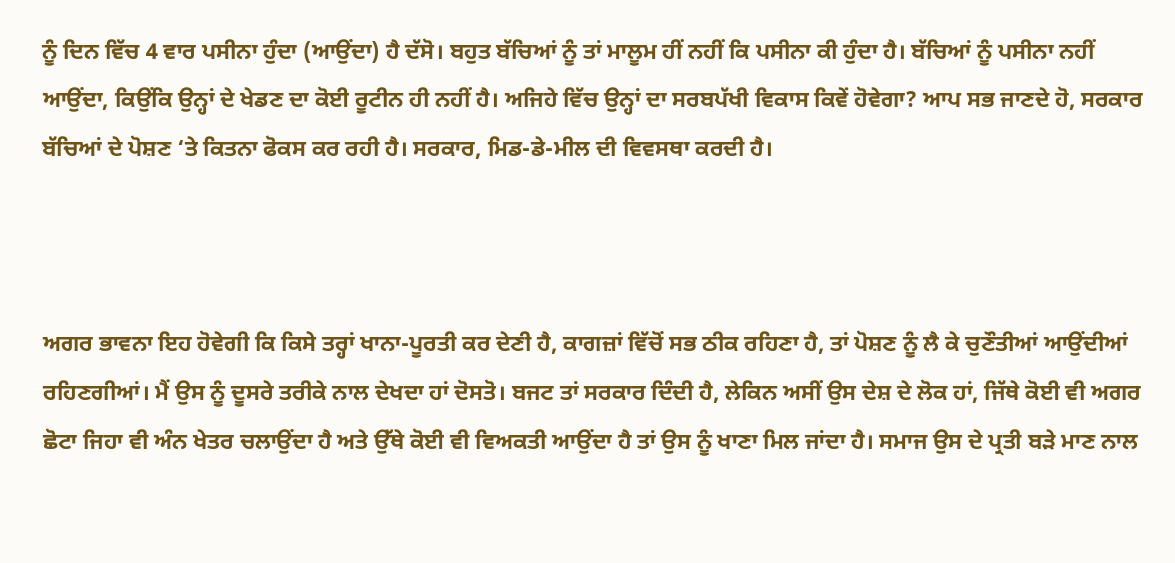ਨੂੰ ਦਿਨ ਵਿੱਚ 4 ਵਾਰ ਪਸੀਨਾ ਹੁੰਦਾ (ਆਉਂਦਾ) ਹੈ ਦੱਸੋ। ਬਹੁਤ ਬੱਚਿਆਂ ਨੂੰ ਤਾਂ ਮਾਲੂਮ ਹੀਂ ਨਹੀਂ ਕਿ ਪਸੀਨਾ ਕੀ ਹੁੰਦਾ ਹੈ। ਬੱਚਿਆਂ ਨੂੰ ਪਸੀਨਾ ਨਹੀਂ ਆਉਂਦਾ, ਕਿਉਂਕਿ ਉਨ੍ਹਾਂ ਦੇ ਖੇਡਣ ਦਾ ਕੋਈ ਰੂਟੀਨ ਹੀ ਨਹੀਂ ਹੈ। ਅਜਿਹੇ ਵਿੱਚ ਉਨ੍ਹਾਂ ਦਾ ਸਰਬਪੱਖੀ ਵਿਕਾਸ ਕਿਵੇਂ ਹੋਵੇਗਾ? ਆਪ ਸਭ ਜਾਣਦੇ ਹੋ, ਸਰਕਾਰ ਬੱਚਿਆਂ ਦੇ ਪੋਸ਼ਣ ‘ਤੇ ਕਿਤਨਾ ਫੋਕਸ ਕਰ ਰਹੀ ਹੈ। ਸਰਕਾਰ, ਮਿਡ-ਡੇ-ਮੀਲ ਦੀ ਵਿਵਸਥਾ ਕਰਦੀ ਹੈ।



ਅਗਰ ਭਾਵਨਾ ਇਹ ਹੋਵੇਗੀ ਕਿ ਕਿਸੇ ਤਰ੍ਹਾਂ ਖਾਨਾ-ਪੂਰਤੀ ਕਰ ਦੇਣੀ ਹੈ, ਕਾਗਜ਼ਾਂ ਵਿੱਚੋਂ ਸਭ ਠੀਕ ਰਹਿਣਾ ਹੈ, ਤਾਂ ਪੋਸ਼ਣ ਨੂੰ ਲੈ ਕੇ ਚੁਣੌਤੀਆਂ ਆਉਂਦੀਆਂ ਰਹਿਣਗੀਆਂ। ਮੈਂ ਉਸ ਨੂੰ ਦੂਸਰੇ ਤਰੀਕੇ ਨਾਲ ਦੇਖਦਾ ਹਾਂ ਦੋਸਤੋ। ਬਜਟ ਤਾਂ ਸਰਕਾਰ ਦਿੰਦੀ ਹੈ, ਲੇਕਿਨ ਅਸੀਂ ਉਸ ਦੇਸ਼ ਦੇ ਲੋਕ ਹਾਂ, ਜਿੱਥੇ ਕੋਈ ਵੀ ਅਗਰ ਛੋਟਾ ਜਿਹਾ ਵੀ ਅੰਨ ਖੇਤਰ ਚਲਾਉਂਦਾ ਹੈ ਅਤੇ ਉੱਥੇ ਕੋਈ ਵੀ ਵਿਅਕਤੀ ਆਉਂਦਾ ਹੈ ਤਾਂ ਉਸ ਨੂੰ ਖਾਣਾ ਮਿਲ ਜਾਂਦਾ ਹੈ। ਸਮਾਜ ਉਸ ਦੇ ਪ੍ਰਤੀ ਬੜੇ ਮਾਣ ਨਾਲ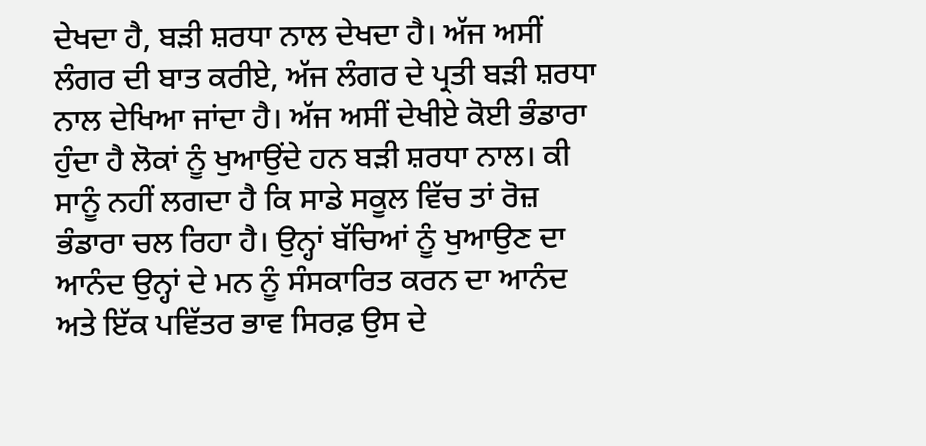ਦੇਖਦਾ ਹੈ, ਬੜੀ ਸ਼ਰਧਾ ਨਾਲ ਦੇਖਦਾ ਹੈ। ਅੱਜ ਅਸੀਂ ਲੰਗਰ ਦੀ ਬਾਤ ਕਰੀਏ, ਅੱਜ ਲੰਗਰ ਦੇ ਪ੍ਰਤੀ ਬੜੀ ਸ਼ਰਧਾ ਨਾਲ ਦੇਖਿਆ ਜਾਂਦਾ ਹੈ। ਅੱਜ ਅਸੀਂ ਦੇਖੀਏ ਕੋਈ ਭੰਡਾਰਾ ਹੁੰਦਾ ਹੈ ਲੋਕਾਂ ਨੂੰ ਖੁਆਉਂਦੇ ਹਨ ਬੜੀ ਸ਼ਰਧਾ ਨਾਲ। ਕੀ ਸਾਨੂੰ ਨਹੀਂ ਲਗਦਾ ਹੈ ਕਿ ਸਾਡੇ ਸਕੂਲ ਵਿੱਚ ਤਾਂ ਰੋਜ਼ ਭੰਡਾਰਾ ਚਲ ਰਿਹਾ ਹੈ। ਉਨ੍ਹਾਂ ਬੱਚਿਆਂ ਨੂੰ ਖੁਆਉਣ ਦਾ ਆਨੰਦ ਉਨ੍ਹਾਂ ਦੇ ਮਨ ਨੂੰ ਸੰਸਕਾਰਿਤ ਕਰਨ ਦਾ ਆਨੰਦ ਅਤੇ ਇੱਕ ਪਵਿੱਤਰ ਭਾਵ ਸਿਰਫ਼ ਉਸ ਦੇ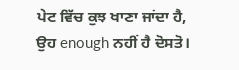ਪੇਟ ਵਿੱਚ ਕੁਝ ਖਾਣਾ ਜਾਂਦਾ ਹੈ, ਉਹ enough ਨਹੀਂ ਹੈ ਦੋਸਤੋ।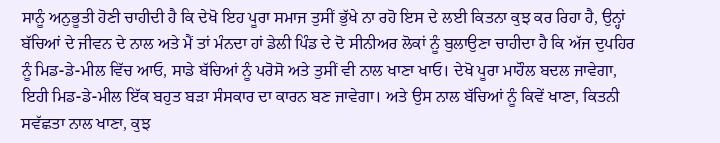ਸਾਨੂੰ ਅਨੁਭੂਤੀ ਹੋਣੀ ਚਾਹੀਦੀ ਹੈ ਕਿ ਦੇਖੋ ਇਹ ਪੂਰਾ ਸਮਾਜ ਤੁਸੀਂ ਭੁੱਖੇ ਨਾ ਰਹੋ ਇਸ ਦੇ ਲਈ ਕਿਤਨਾ ਕੁਝ ਕਰ ਰਿਹਾ ਹੈ, ਉਨ੍ਹਾਂ ਬੱਚਿਆਂ ਦੇ ਜੀਵਨ ਦੇ ਨਾਲ ਅਤੇ ਮੈਂ ਤਾਂ ਮੰਨਦਾ ਹਾਂ ਡੇਲੀ ਪਿੰਡ ਦੇ ਦੋ ਸੀਨੀਅਰ ਲੋਕਾਂ ਨੂੰ ਬੁਲਾਉਣਾ ਚਾਹੀਦਾ ਹੈ ਕਿ ਅੱਜ ਦੁਪਹਿਰ ਨੂੰ ਮਿਡ-ਡੇ-ਮੀਲ ਵਿੱਚ ਆਓ, ਸਾਡੇ ਬੱਚਿਆਂ ਨੂੰ ਪਰੋਸੋ ਅਤੇ ਤੁਸੀਂ ਵੀ ਨਾਲ ਖਾਣਾ ਖਾਓ। ਦੇਖੋ ਪੂਰਾ ਮਾਹੌਲ ਬਦਲ ਜਾਵੇਗਾ, ਇਹੀ ਮਿਡ-ਡੇ-ਮੀਲ ਇੱਕ ਬਹੁਤ ਬੜਾ ਸੰਸਕਾਰ ਦਾ ਕਾਰਨ ਬਣ ਜਾਵੇਗਾ। ਅਤੇ ਉਸ ਨਾਲ ਬੱਚਿਆਂ ਨੂੰ ਕਿਵੇਂ ਖਾਣਾ, ਕਿਤਨੀ ਸਵੱਛਤਾ ਨਾਲ ਖਾਣਾ, ਕੁਝ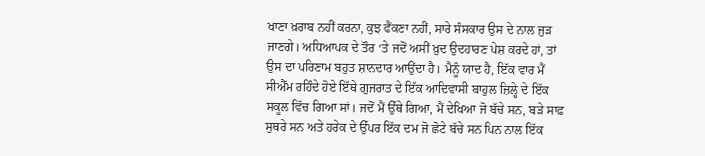ਖਾਣਾ ਖ਼ਰਾਬ ਨਹੀਂ ਕਰਨਾ, ਕੁਝ ਫੈਂਕਣਾ ਨਹੀਂ, ਸਾਰੇ ਸੰਸਕਾਰ ਉਸ ਦੇ ਨਾਲ ਜੁੜ ਜਾਣਗੇ। ਅਧਿਆਪਕ ਦੇ ਤੌਰ ‘ਤੇ ਜਦੋਂ ਅਸੀਂ ਖ਼ੁਦ ਉਦਹਾਰਣ ਪੇਸ਼ ਕਰਦੇ ਹਾਂ, ਤਾਂ ਉਸ ਦਾ ਪਰਿਣਾਮ ਬਹੁਤ ਸ਼ਾਨਦਾਰ ਆਉਂਦਾ ਹੈ। ਮੈਨੂੰ ਯਾਦ ਹੈ, ਇੱਕ ਵਾਰ ਮੈਂ ਸੀਐੱਮ ਰਹਿੰਦੇ ਹੋਏ ਇੱਥੇ ਗੁਜਰਾਤ ਦੇ ਇੱਕ ਆਦਿਵਾਸੀ ਬਾਹੁਲ ਜ਼ਿਲ੍ਹੇ ਦੇ ਇੱਕ ਸਕੂਲ ਵਿੱਚ ਗਿਆ ਸਾਂ। ਜਦੋਂ ਮੈਂ ਉੱਥੇ ਗਿਆ, ਮੈਂ ਦੇਖਿਆ ਜੋ ਬੱਚੇ ਸਨ, ਬੜੇ ਸਾਫ਼ ਸੁਥਰੇ ਸਨ ਅਤੇ ਹਰੇਕ ਦੇ ਉੱਪਰ ਇੱਕ ਦਮ ਜੋ ਛੋਟੇ ਬੱਚੇ ਸਨ ਪਿਨ ਨਾਲ ਇੱਕ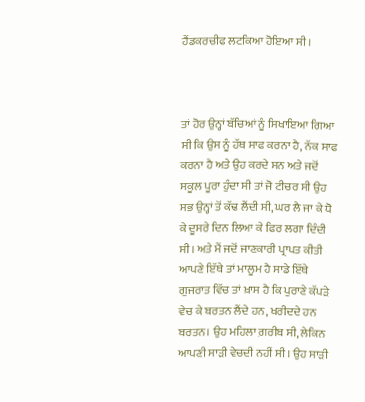ਹੈਂਡਕਰਚੀਫ ਲਟਕਿਆ ਹੋਇਆ ਸੀ।



ਤਾਂ ਹੋਰ ਉਨ੍ਹਾਂ ਬੱਚਿਆਂ ਨੂੰ ਸਿਖਾਇਆ ਗਿਆ ਸੀ ਕਿ ਉਸ ਨੂੰ ਹੱਥ ਸਾਫ ਕਰਨਾ ਹੈ, ਨੱਕ ਸਾਫ ਕਰਨਾ ਹੈ ਅਤੇ ਉਹ ਕਰਦੇ ਸਨ ਅਤੇ ਜਦੋਂ ਸਕੂਲ ਪੂਰਾ ਹੁੰਦਾ ਸੀ ਤਾਂ ਜੋ ਟੀਚਰ ਸੀ ਉਹ ਸਭ ਉਨ੍ਹਾਂ ਤੋਂ ਕੱਢ ਲੈਂਦੀ ਸੀ, ਘਰ ਲੈ ਜਾ ਕੇ ਧੋ ਕੇ ਦੂਸਰੇ ਦਿਨ ਲਿਆ ਕੇ ਫਿਰ ਲਗਾ ਦਿੰਦੀ ਸੀ। ਅਤੇ ਮੈਂ ਜਦੋਂ ਜਾਣਕਾਰੀ ਪ੍ਰਾਪਤ ਕੀਤੀ ਆਪਣੇ ਇੱਥੇ ਤਾਂ ਮਾਲੂਮ ਹੈ ਸਾਡੇ ਇੱਥੇ ਗੁਜਰਾਤ ਵਿੱਚ ਤਾਂ ਖ਼ਾਸ ਹੈ ਕਿ ਪੁਰਾਣੇ ਕੱਪੜੇ ਵੇਚ ਕੇ ਬਰਤਨ ਲੈਂਦੇ ਹਨ, ਖਰੀਦਦੇ ਹਨ ਬਰਤਨ। ਉਹ ਮਹਿਲਾ ਗ਼ਰੀਬ ਸੀ, ਲੇਕਿਨ ਆਪਣੀ ਸਾੜੀ ਵੇਚਦੀ ਨਹੀਂ ਸੀ। ਉਹ ਸਾੜੀ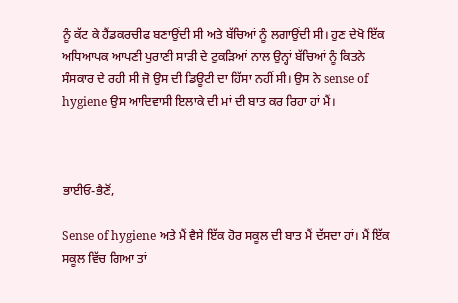ਨੂੰ ਕੱਟ ਕੇ ਹੈਂਡਕਰਚੀਫ ਬਣਾਉਂਦੀ ਸੀ ਅਤੇ ਬੱਚਿਆਂ ਨੂੰ ਲਗਾਉਂਦੀ ਸੀ। ਹੁਣ ਦੇਖੋ ਇੱਕ ਅਧਿਆਪਕ ਆਪਣੀ ਪੁਰਾਣੀ ਸਾੜੀ ਦੇ ਟੁਕੜਿਆਂ ਨਾਲ ਉਨ੍ਹਾਂ ਬੱਚਿਆਂ ਨੂੰ ਕਿਤਨੇ ਸੰਸਕਾਰ ਦੇ ਰਹੀ ਸੀ ਜੋ ਉਸ ਦੀ ਡਿਊਟੀ ਦਾ ਹਿੱਸਾ ਨਹੀਂ ਸੀ। ਉਸ ਨੇ sense of hygiene ਉਸ ਆਦਿਵਾਸੀ ਇਲਾਕੇ ਦੀ ਮਾਂ ਦੀ ਬਾਤ ਕਰ ਰਿਹਾ ਹਾਂ ਮੈਂ।



ਭਾਈਓ-ਭੈਣੋਂ,

Sense of hygiene ਅਤੇ ਮੈਂ ਵੈਸੇ ਇੱਕ ਹੋਰ ਸਕੂਲ ਦੀ ਬਾਤ ਮੈਂ ਦੱਸਦਾ ਹਾਂ। ਮੈਂ ਇੱਕ ਸਕੂਲ ਵਿੱਚ ਗਿਆ ਤਾਂ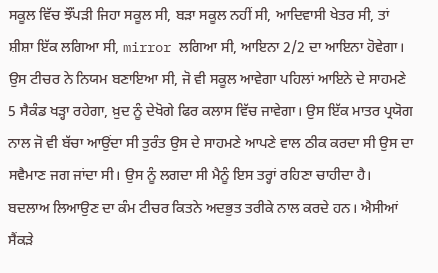ਸਕੂਲ ਵਿੱਚ ਝੌਂਪੜੀ ਜਿਹਾ ਸਕੂਲ ਸੀ, ਬੜਾ ਸਕੂਲ ਨਹੀਂ ਸੀ, ਆਦਿਵਾਸੀ ਖੇਤਰ ਸੀ, ਤਾਂ ਸ਼ੀਸ਼ਾ ਇੱਕ ਲਗਿਆ ਸੀ, mirror ਲਗਿਆ ਸੀ, ਆਇਨਾ 2/2 ਦਾ ਆਇਨਾ ਹੋਵੇਗਾ। ਉਸ ਟੀਚਰ ਨੇ ਨਿਯਮ ਬਣਾਇਆ ਸੀ, ਜੋ ਵੀ ਸਕੂਲ ਆਵੇਗਾ ਪਹਿਲਾਂ ਆਇਨੇ ਦੇ ਸਾਹਮਣੇ 5 ਸੈਕੰਡ ਖੜ੍ਹਾ ਰਹੇਗਾ, ਖ਼ੁਦ ਨੂੰ ਦੇਖੋਗੇ ਫਿਰ ਕਲਾਸ ਵਿੱਚ ਜਾਵੇਗਾ। ਉਸ ਇੱਕ ਮਾਤਰ ਪ੍ਰਯੋਗ ਨਾਲ ਜੋ ਵੀ ਬੱਚਾ ਆਉਂਦਾ ਸੀ ਤੁਰੰਤ ਉਸ ਦੇ ਸਾਹਮਣੇ ਆਪਣੇ ਵਾਲ ਠੀਕ ਕਰਦਾ ਸੀ ਉਸ ਦਾ ਸਵੈਮਾਣ ਜਗ ਜਾਂਦਾ ਸੀ। ਉਸ ਨੂੰ ਲਗਦਾ ਸੀ ਮੈਨੂੰ ਇਸ ਤਰ੍ਹਾਂ ਰਹਿਣਾ ਚਾਹੀਦਾ ਹੈ। ਬਦਲਾਅ ਲਿਆਉਣ ਦਾ ਕੰਮ ਟੀਚਰ ਕਿਤਨੇ ਅਦਭੁਤ ਤਰੀਕੇ ਨਾਲ ਕਰਦੇ ਹਨ। ਐਸੀਆਂ ਸੈਂਕੜੇ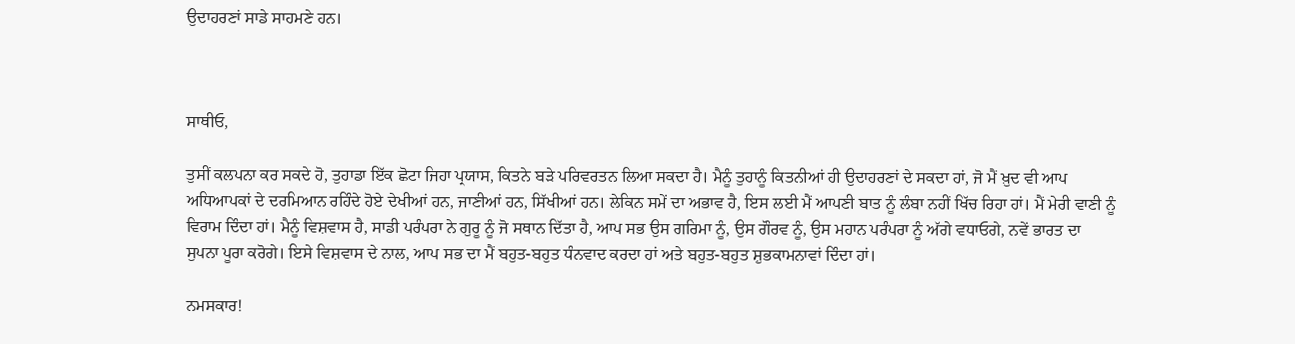ਉਦਾਹਰਣਾਂ ਸਾਡੇ ਸਾਹਮਣੇ ਹਨ।



ਸਾਥੀਓ,

ਤੁਸੀਂ ਕਲਪਨਾ ਕਰ ਸਕਦੇ ਹੋ, ਤੁਹਾਡਾ ਇੱਕ ਛੋਟਾ ਜਿਹਾ ਪ੍ਰਯਾਸ, ਕਿਤਨੇ ਬੜੇ ਪਰਿਵਰਤਨ ਲਿਆ ਸਕਦਾ ਹੈ। ਮੈਨੂੰ ਤੁਹਾਨੂੰ ਕਿਤਨੀਆਂ ਹੀ ਉਦਾਹਰਣਾਂ ਦੇ ਸਕਦਾ ਹਾਂ, ਜੋ ਮੈਂ ਖ਼ੁਦ ਵੀ ਆਪ ਅਧਿਆਪਕਾਂ ਦੇ ਦਰਮਿਆਨ ਰਹਿੰਦੇ ਹੋਏ ਦੇਖੀਆਂ ਹਨ, ਜਾਣੀਆਂ ਹਨ, ਸਿੱਖੀਆਂ ਹਨ। ਲੇਕਿਨ ਸਮੇਂ ਦਾ ਅਭਾਵ ਹੈ, ਇਸ ਲਈ ਮੈਂ ਆਪਣੀ ਬਾਤ ਨੂੰ ਲੰਬਾ ਨਹੀਂ ਖਿੱਚ ਰਿਹਾ ਹਾਂ। ਮੈਂ ਮੇਰੀ ਵਾਣੀ ਨੂੰ ਵਿਰਾਮ ਦਿੰਦਾ ਹਾਂ। ਮੈਨੂੰ ਵਿਸ਼ਵਾਸ ਹੈ, ਸਾਡੀ ਪਰੰਪਰਾ ਨੇ ਗੁਰੂ ਨੂੰ ਜੋ ਸਥਾਨ ਦਿੱਤਾ ਹੈ, ਆਪ ਸਭ ਉਸ ਗਰਿਮਾ ਨੂੰ, ਉਸ ਗੌਰਵ ਨੂੰ, ਉਸ ਮਹਾਨ ਪਰੰਪਰਾ ਨੂੰ ਅੱਗੇ ਵਧਾਓਗੇ, ਨਵੇਂ ਭਾਰਤ ਦਾ ਸੁਪਨਾ ਪੂਰਾ ਕਰੋਗੇ। ਇਸੇ ਵਿਸ਼ਵਾਸ ਦੇ ਨਾਲ, ਆਪ ਸਭ ਦਾ ਮੈਂ ਬਹੁਤ-ਬਹੁਤ ਧੰਨਵਾਦ ਕਰਦਾ ਹਾਂ ਅਤੇ ਬਹੁਤ-ਬਹੁਤ ਸ਼ੁਭਕਾਮਨਾਵਾਂ ਦਿੰਦਾ ਹਾਂ।

ਨਮਸਕਾਰ!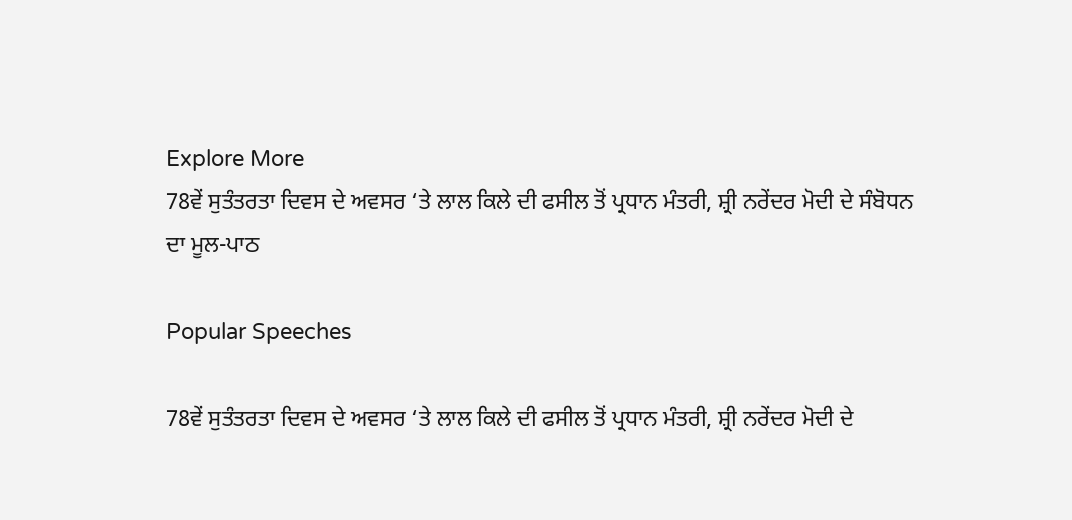Explore More
78ਵੇਂ ਸੁਤੰਤਰਤਾ ਦਿਵਸ ਦੇ ਅਵਸਰ ‘ਤੇ ਲਾਲ ਕਿਲੇ ਦੀ ਫਸੀਲ ਤੋਂ ਪ੍ਰਧਾਨ ਮੰਤਰੀ, ਸ਼੍ਰੀ ਨਰੇਂਦਰ ਮੋਦੀ ਦੇ ਸੰਬੋਧਨ ਦਾ ਮੂਲ-ਪਾਠ

Popular Speeches

78ਵੇਂ ਸੁਤੰਤਰਤਾ ਦਿਵਸ ਦੇ ਅਵਸਰ ‘ਤੇ ਲਾਲ ਕਿਲੇ ਦੀ ਫਸੀਲ ਤੋਂ ਪ੍ਰਧਾਨ ਮੰਤਰੀ, ਸ਼੍ਰੀ ਨਰੇਂਦਰ ਮੋਦੀ ਦੇ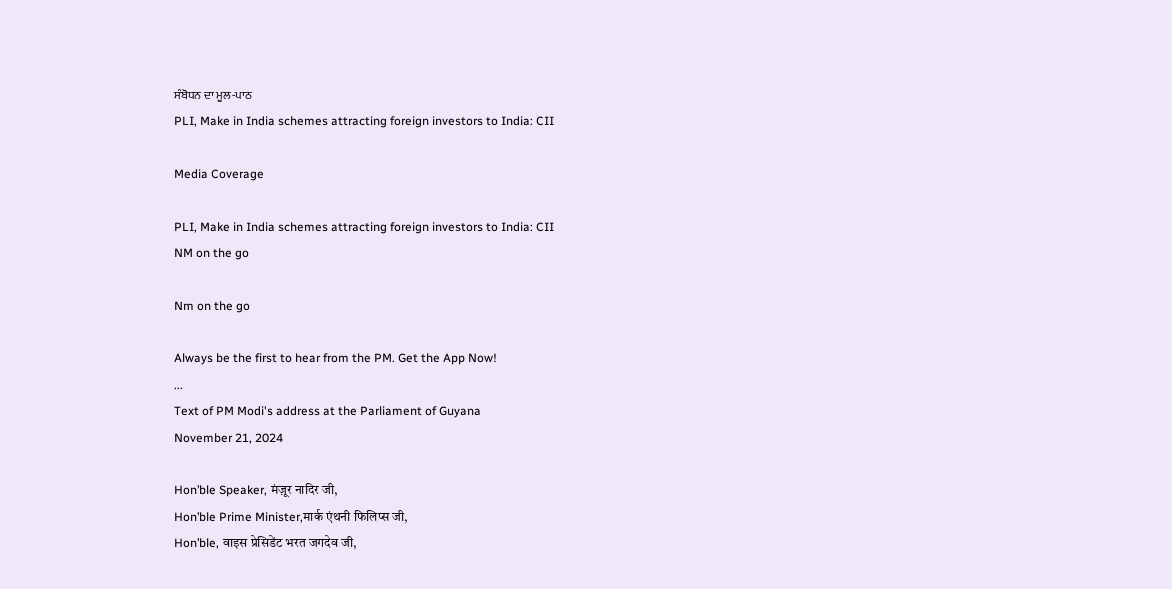ਸੰਬੋਧਨ ਦਾ ਮੂਲ-ਪਾਠ
PLI, Make in India schemes attracting foreign investors to India: CII

Media Coverage

PLI, Make in India schemes attracting foreign investors to India: CII
NM on the go

Nm on the go

Always be the first to hear from the PM. Get the App Now!
...
Text of PM Modi's address at the Parliament of Guyana
November 21, 2024

Hon’ble Speaker, मंज़ूर नादिर जी,
Hon’ble Prime Minister,मार्क एंथनी फिलिप्स जी,
Hon’ble, वाइस प्रेसिडेंट भरत जगदेव जी,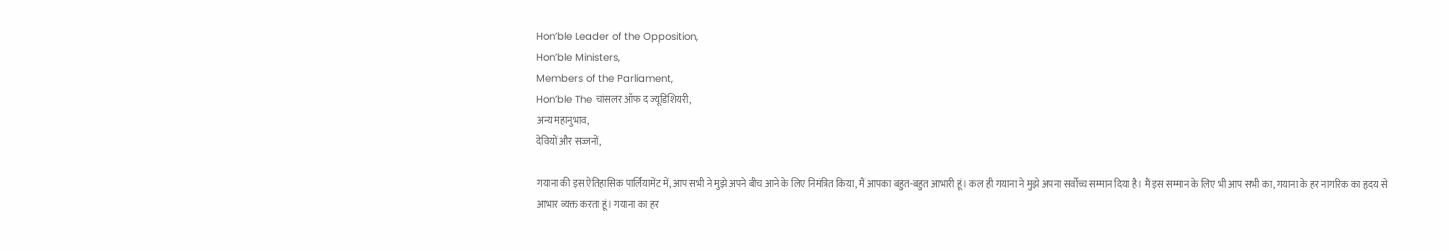Hon’ble Leader of the Opposition,
Hon’ble Ministers,
Members of the Parliament,
Hon’ble The चांसलर ऑफ द ज्यूडिशियरी,
अन्य महानुभाव,
देवियों और सज्जनों,

गयाना की इस ऐतिहासिक पार्लियामेंट में, आप सभी ने मुझे अपने बीच आने के लिए निमंत्रित किया, मैं आपका बहुत-बहुत आभारी हूं। कल ही गयाना ने मुझे अपना सर्वोच्च सम्मान दिया है। मैं इस सम्मान के लिए भी आप सभी का, गयाना के हर नागरिक का हृदय से आभार व्यक्त करता हूं। गयाना का हर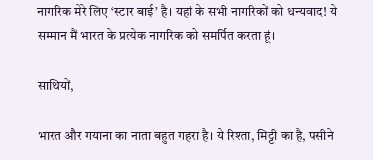नागरिक मेरे लिए ‘स्टार बाई’ है। यहां के सभी नागरिकों को धन्यवाद! ये सम्मान मैं भारत के प्रत्येक नागरिक को समर्पित करता हूं।

साथियों,

भारत और गयाना का नाता बहुत गहरा है। ये रिश्ता, मिट्टी का है, पसीने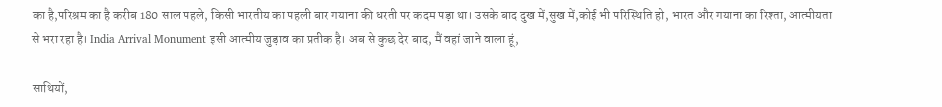का है,परिश्रम का है करीब 180 साल पहले, किसी भारतीय का पहली बार गयाना की धरती पर कदम पड़ा था। उसके बाद दुख में,सुख में,कोई भी परिस्थिति हो, भारत और गयाना का रिश्ता, आत्मीयता से भरा रहा है। India Arrival Monument इसी आत्मीय जुड़ाव का प्रतीक है। अब से कुछ देर बाद, मैं वहां जाने वाला हूं,

साथियों,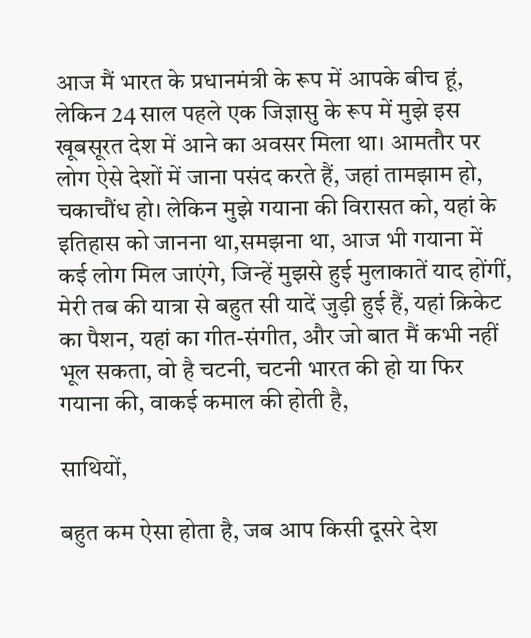आज मैं भारत के प्रधानमंत्री के रूप में आपके बीच हूं, लेकिन 24 साल पहले एक जिज्ञासु के रूप में मुझे इस खूबसूरत देश में आने का अवसर मिला था। आमतौर पर लोग ऐसे देशों में जाना पसंद करते हैं, जहां तामझाम हो, चकाचौंध हो। लेकिन मुझे गयाना की विरासत को, यहां के इतिहास को जानना था,समझना था, आज भी गयाना में कई लोग मिल जाएंगे, जिन्हें मुझसे हुई मुलाकातें याद होंगीं, मेरी तब की यात्रा से बहुत सी यादें जुड़ी हुई हैं, यहां क्रिकेट का पैशन, यहां का गीत-संगीत, और जो बात मैं कभी नहीं भूल सकता, वो है चटनी, चटनी भारत की हो या फिर गयाना की, वाकई कमाल की होती है,

साथियों,

बहुत कम ऐसा होता है, जब आप किसी दूसरे देश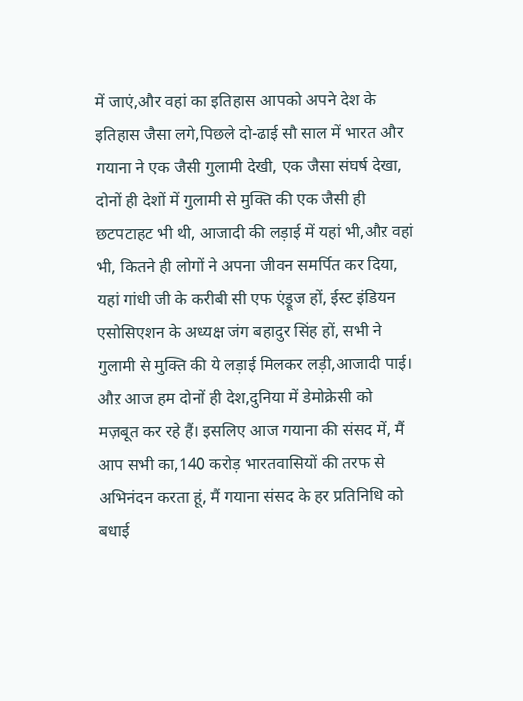में जाएं,और वहां का इतिहास आपको अपने देश के इतिहास जैसा लगे,पिछले दो-ढाई सौ साल में भारत और गयाना ने एक जैसी गुलामी देखी, एक जैसा संघर्ष देखा, दोनों ही देशों में गुलामी से मुक्ति की एक जैसी ही छटपटाहट भी थी, आजादी की लड़ाई में यहां भी,औऱ वहां भी, कितने ही लोगों ने अपना जीवन समर्पित कर दिया, यहां गांधी जी के करीबी सी एफ एंड्रूज हों, ईस्ट इंडियन एसोसिएशन के अध्यक्ष जंग बहादुर सिंह हों, सभी ने गुलामी से मुक्ति की ये लड़ाई मिलकर लड़ी,आजादी पाई। औऱ आज हम दोनों ही देश,दुनिया में डेमोक्रेसी को मज़बूत कर रहे हैं। इसलिए आज गयाना की संसद में, मैं आप सभी का,140 करोड़ भारतवासियों की तरफ से अभिनंदन करता हूं, मैं गयाना संसद के हर प्रतिनिधि को बधाई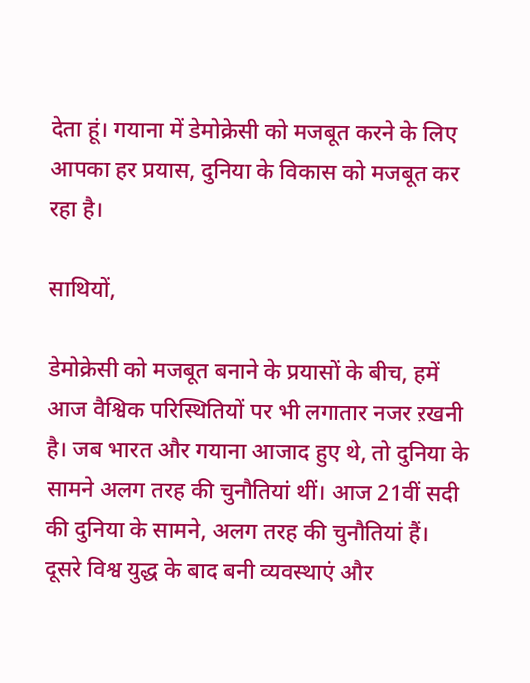देता हूं। गयाना में डेमोक्रेसी को मजबूत करने के लिए आपका हर प्रयास, दुनिया के विकास को मजबूत कर रहा है।

साथियों,

डेमोक्रेसी को मजबूत बनाने के प्रयासों के बीच, हमें आज वैश्विक परिस्थितियों पर भी लगातार नजर ऱखनी है। जब भारत और गयाना आजाद हुए थे, तो दुनिया के सामने अलग तरह की चुनौतियां थीं। आज 21वीं सदी की दुनिया के सामने, अलग तरह की चुनौतियां हैं।
दूसरे विश्व युद्ध के बाद बनी व्यवस्थाएं और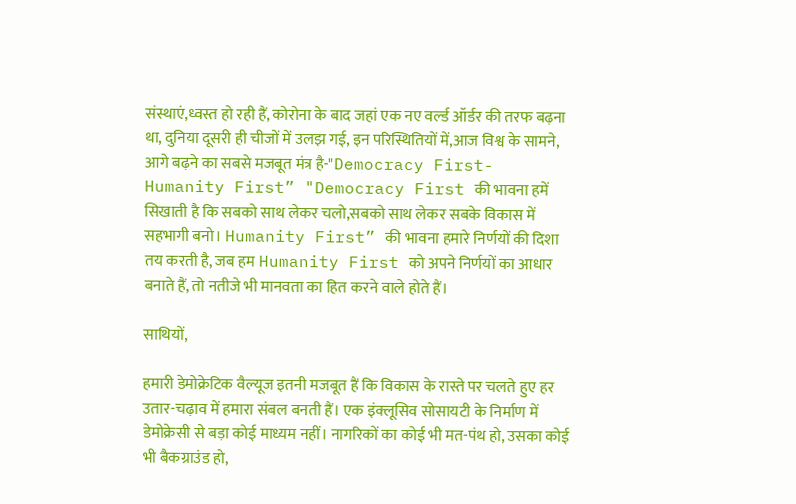संस्थाएं,ध्वस्त हो रही हैं, कोरोना के बाद जहां एक नए वर्ल्ड ऑर्डर की तरफ बढ़ना था, दुनिया दूसरी ही चीजों में उलझ गई, इन परिस्थितियों में,आज विश्व के सामने, आगे बढ़ने का सबसे मजबूत मंत्र है-"Democracy First- Humanity First” "Democracy First की भावना हमें सिखाती है कि सबको साथ लेकर चलो,सबको साथ लेकर सबके विकास में सहभागी बनो। Humanity First” की भावना हमारे निर्णयों की दिशा तय करती है, जब हम Humanity First को अपने निर्णयों का आधार बनाते हैं, तो नतीजे भी मानवता का हित करने वाले होते हैं।

साथियों,

हमारी डेमोक्रेटिक वैल्यूज इतनी मजबूत हैं कि विकास के रास्ते पर चलते हुए हर उतार-चढ़ाव में हमारा संबल बनती हैं। एक इंक्लूसिव सोसायटी के निर्माण में डेमोक्रेसी से बड़ा कोई माध्यम नहीं। नागरिकों का कोई भी मत-पंथ हो, उसका कोई भी बैकग्राउंड हो,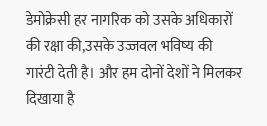डेमोक्रेसी हर नागरिक को उसके अधिकारों की रक्षा की,उसके उज्जवल भविष्य की गारंटी देती है। और हम दोनों देशों ने मिलकर दिखाया है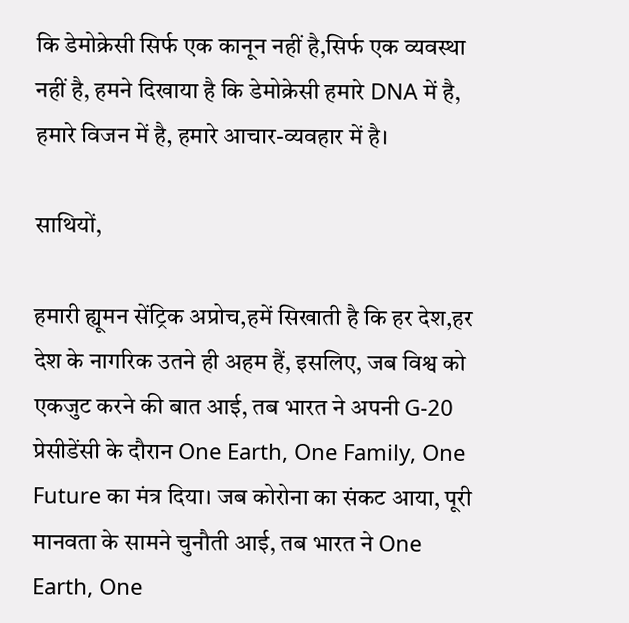कि डेमोक्रेसी सिर्फ एक कानून नहीं है,सिर्फ एक व्यवस्था नहीं है, हमने दिखाया है कि डेमोक्रेसी हमारे DNA में है, हमारे विजन में है, हमारे आचार-व्यवहार में है।

साथियों,

हमारी ह्यूमन सेंट्रिक अप्रोच,हमें सिखाती है कि हर देश,हर देश के नागरिक उतने ही अहम हैं, इसलिए, जब विश्व को एकजुट करने की बात आई, तब भारत ने अपनी G-20 प्रेसीडेंसी के दौरान One Earth, One Family, One Future का मंत्र दिया। जब कोरोना का संकट आया, पूरी मानवता के सामने चुनौती आई, तब भारत ने One Earth, One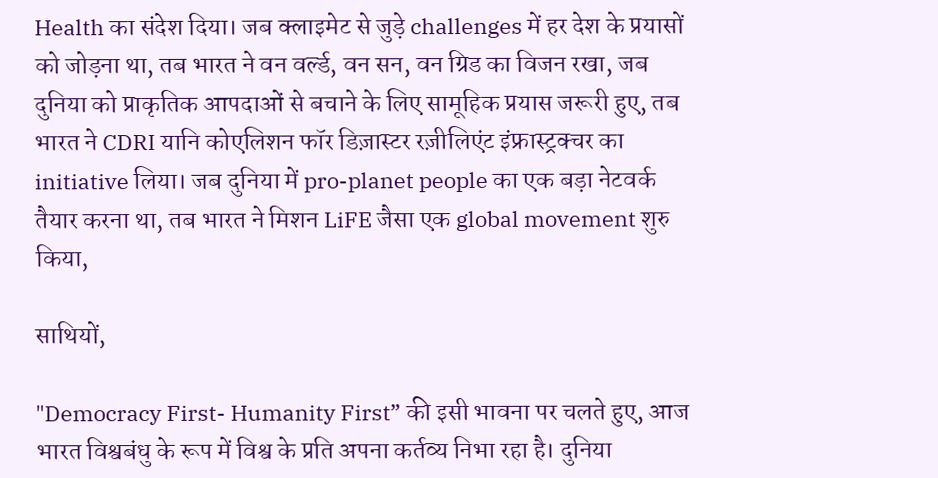Health का संदेश दिया। जब क्लाइमेट से जुड़े challenges में हर देश के प्रयासों को जोड़ना था, तब भारत ने वन वर्ल्ड, वन सन, वन ग्रिड का विजन रखा, जब दुनिया को प्राकृतिक आपदाओं से बचाने के लिए सामूहिक प्रयास जरूरी हुए, तब भारत ने CDRI यानि कोएलिशन फॉर डिज़ास्टर रज़ीलिएंट इंफ्रास्ट्रक्चर का initiative लिया। जब दुनिया में pro-planet people का एक बड़ा नेटवर्क तैयार करना था, तब भारत ने मिशन LiFE जैसा एक global movement शुरु किया,

साथियों,

"Democracy First- Humanity First” की इसी भावना पर चलते हुए, आज भारत विश्वबंधु के रूप में विश्व के प्रति अपना कर्तव्य निभा रहा है। दुनिया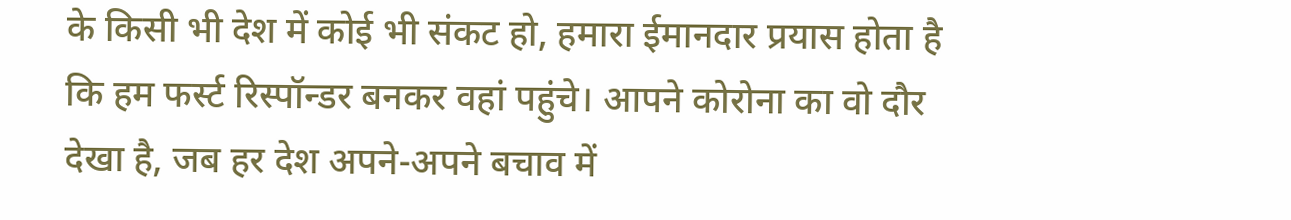के किसी भी देश में कोई भी संकट हो, हमारा ईमानदार प्रयास होता है कि हम फर्स्ट रिस्पॉन्डर बनकर वहां पहुंचे। आपने कोरोना का वो दौर देखा है, जब हर देश अपने-अपने बचाव में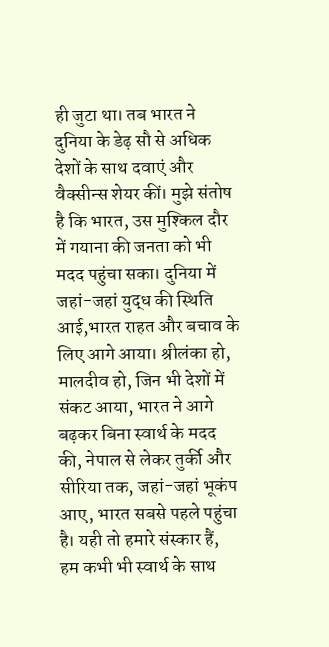ही जुटा था। तब भारत ने दुनिया के डेढ़ सौ से अधिक देशों के साथ दवाएं और वैक्सीन्स शेयर कीं। मुझे संतोष है कि भारत, उस मुश्किल दौर में गयाना की जनता को भी मदद पहुंचा सका। दुनिया में जहां-जहां युद्ध की स्थिति आई,भारत राहत और बचाव के लिए आगे आया। श्रीलंका हो, मालदीव हो, जिन भी देशों में संकट आया, भारत ने आगे बढ़कर बिना स्वार्थ के मदद की, नेपाल से लेकर तुर्की और सीरिया तक, जहां-जहां भूकंप आए, भारत सबसे पहले पहुंचा है। यही तो हमारे संस्कार हैं, हम कभी भी स्वार्थ के साथ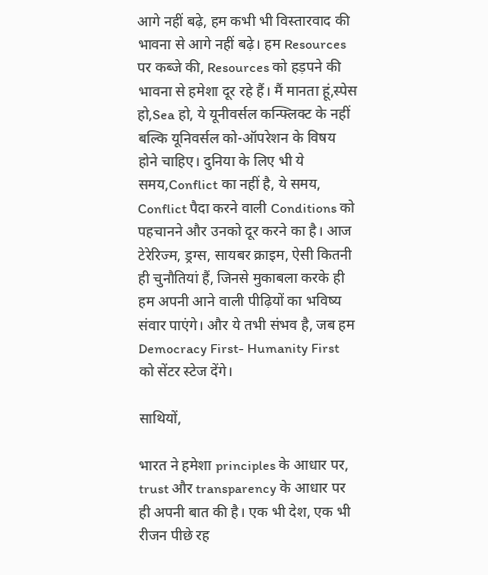आगे नहीं बढ़े, हम कभी भी विस्तारवाद की भावना से आगे नहीं बढ़े। हम Resources पर कब्जे की, Resources को हड़पने की भावना से हमेशा दूर रहे हैं। मैं मानता हूं,स्पेस हो,Sea हो, ये यूनीवर्सल कन्फ्लिक्ट के नहीं बल्कि यूनिवर्सल को-ऑपरेशन के विषय होने चाहिए। दुनिया के लिए भी ये समय,Conflict का नहीं है, ये समय, Conflict पैदा करने वाली Conditions को पहचानने और उनको दूर करने का है। आज टेरेरिज्म, ड्रग्स, सायबर क्राइम, ऐसी कितनी ही चुनौतियां हैं, जिनसे मुकाबला करके ही हम अपनी आने वाली पीढ़ियों का भविष्य संवार पाएंगे। और ये तभी संभव है, जब हम Democracy First- Humanity First को सेंटर स्टेज देंगे।

साथियों,

भारत ने हमेशा principles के आधार पर, trust और transparency के आधार पर ही अपनी बात की है। एक भी देश, एक भी रीजन पीछे रह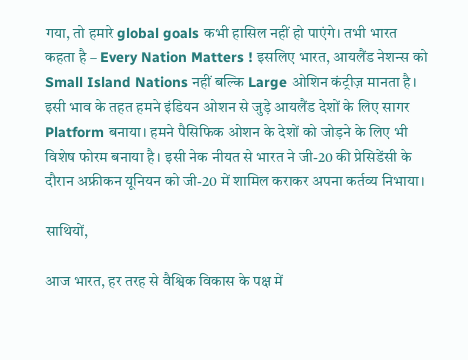गया, तो हमारे global goals कभी हासिल नहीं हो पाएंगे। तभी भारत कहता है – Every Nation Matters ! इसलिए भारत, आयलैंड नेशन्स को Small Island Nations नहीं बल्कि Large ओशिन कंट्रीज़ मानता है। इसी भाव के तहत हमने इंडियन ओशन से जुड़े आयलैंड देशों के लिए सागर Platform बनाया। हमने पैसिफिक ओशन के देशों को जोड़ने के लिए भी विशेष फोरम बनाया है। इसी नेक नीयत से भारत ने जी-20 की प्रेसिडेंसी के दौरान अफ्रीकन यूनियन को जी-20 में शामिल कराकर अपना कर्तव्य निभाया।

साथियों,

आज भारत, हर तरह से वैश्विक विकास के पक्ष में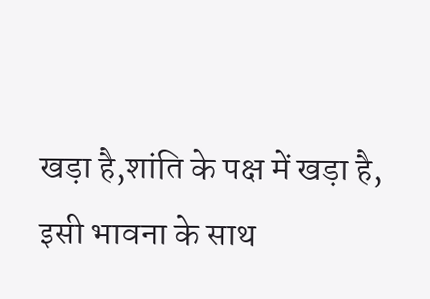खड़ा है,शांति के पक्ष में खड़ा है, इसी भावना के साथ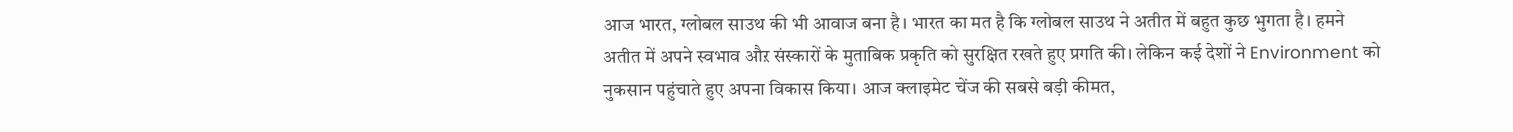आज भारत, ग्लोबल साउथ की भी आवाज बना है। भारत का मत है कि ग्लोबल साउथ ने अतीत में बहुत कुछ भुगता है। हमने अतीत में अपने स्वभाव औऱ संस्कारों के मुताबिक प्रकृति को सुरक्षित रखते हुए प्रगति की। लेकिन कई देशों ने Environment को नुकसान पहुंचाते हुए अपना विकास किया। आज क्लाइमेट चेंज की सबसे बड़ी कीमत,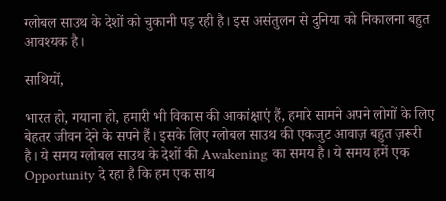ग्लोबल साउथ के देशों को चुकानी पड़ रही है। इस असंतुलन से दुनिया को निकालना बहुत आवश्यक है।

साथियों,

भारत हो, गयाना हो, हमारी भी विकास की आकांक्षाएं हैं, हमारे सामने अपने लोगों के लिए बेहतर जीवन देने के सपने हैं। इसके लिए ग्लोबल साउथ की एकजुट आवाज़ बहुत ज़रूरी है। ये समय ग्लोबल साउथ के देशों की Awakening का समय है। ये समय हमें एक Opportunity दे रहा है कि हम एक साथ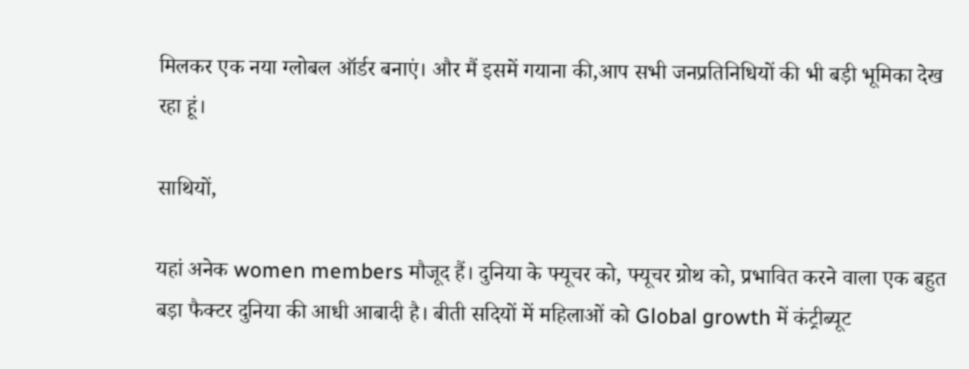मिलकर एक नया ग्लोबल ऑर्डर बनाएं। और मैं इसमें गयाना की,आप सभी जनप्रतिनिधियों की भी बड़ी भूमिका देख रहा हूं।

साथियों,

यहां अनेक women members मौजूद हैं। दुनिया के फ्यूचर को, फ्यूचर ग्रोथ को, प्रभावित करने वाला एक बहुत बड़ा फैक्टर दुनिया की आधी आबादी है। बीती सदियों में महिलाओं को Global growth में कंट्रीब्यूट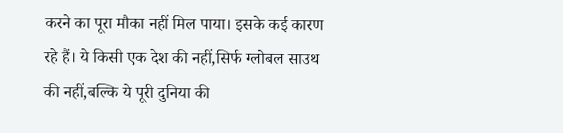करने का पूरा मौका नहीं मिल पाया। इसके कई कारण रहे हैं। ये किसी एक देश की नहीं,सिर्फ ग्लोबल साउथ की नहीं,बल्कि ये पूरी दुनिया की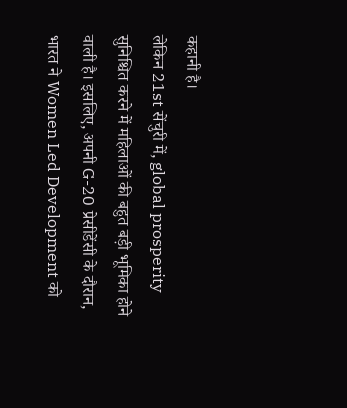कहानी है।
लेकिन 21st सेंचुरी में, global prosperity सुनिश्चित करने में महिलाओं की बहुत बड़ी भूमिका होने वाली है। इसलिए, अपनी G-20 प्रेसीडेंसी के दौरान, भारत ने Women Led Development को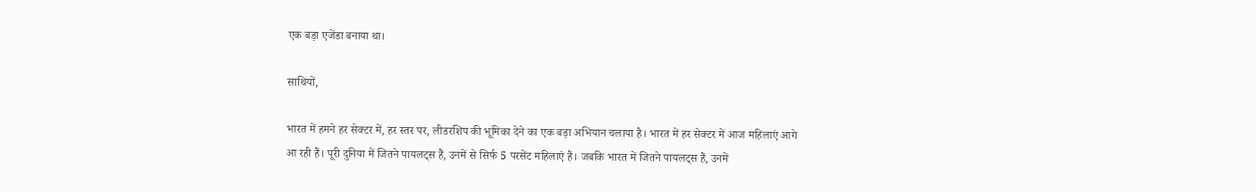एक बड़ा एजेंडा बनाया था।

साथियों,

भारत में हमने हर सेक्टर में, हर स्तर पर, लीडरशिप की भूमिका देने का एक बड़ा अभियान चलाया है। भारत में हर सेक्टर में आज महिलाएं आगे आ रही हैं। पूरी दुनिया में जितने पायलट्स हैं, उनमें से सिर्फ 5 परसेंट महिलाएं हैं। जबकि भारत में जितने पायलट्स हैं, उनमें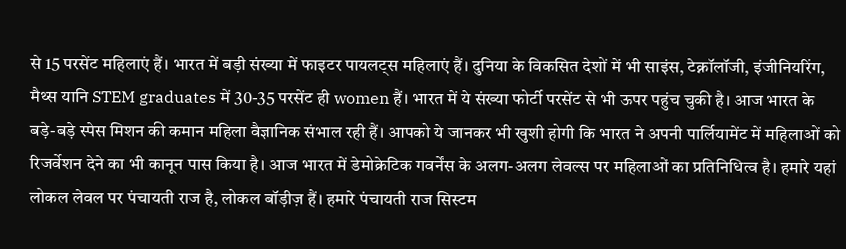से 15 परसेंट महिलाएं हैं। भारत में बड़ी संख्या में फाइटर पायलट्स महिलाएं हैं। दुनिया के विकसित देशों में भी साइंस, टेक्नॉलॉजी, इंजीनियरिंग, मैथ्स यानि STEM graduates में 30-35 परसेंट ही women हैं। भारत में ये संख्या फोर्टी परसेंट से भी ऊपर पहुंच चुकी है। आज भारत के बड़े-बड़े स्पेस मिशन की कमान महिला वैज्ञानिक संभाल रही हैं। आपको ये जानकर भी खुशी होगी कि भारत ने अपनी पार्लियामेंट में महिलाओं को रिजर्वेशन देने का भी कानून पास किया है। आज भारत में डेमोक्रेटिक गवर्नेंस के अलग-अलग लेवल्स पर महिलाओं का प्रतिनिधित्व है। हमारे यहां लोकल लेवल पर पंचायती राज है, लोकल बॉड़ीज़ हैं। हमारे पंचायती राज सिस्टम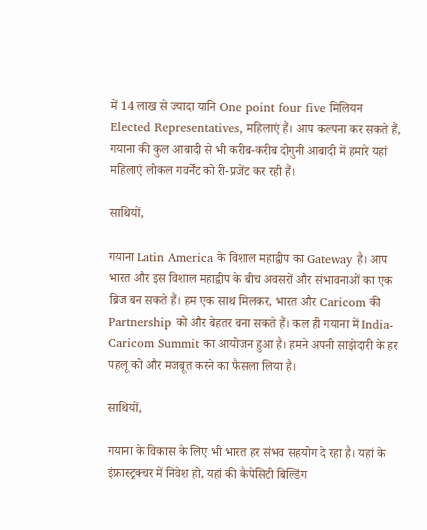में 14 लाख से ज्यादा यानि One point four five मिलियन Elected Representatives, महिलाएं हैं। आप कल्पना कर सकते हैं, गयाना की कुल आबादी से भी करीब-करीब दोगुनी आबादी में हमारे यहां महिलाएं लोकल गवर्नेंट को री-प्रजेंट कर रही हैं।

साथियों,

गयाना Latin America के विशाल महाद्वीप का Gateway है। आप भारत और इस विशाल महाद्वीप के बीच अवसरों और संभावनाओं का एक ब्रिज बन सकते हैं। हम एक साथ मिलकर, भारत और Caricom की Partnership को और बेहतर बना सकते हैं। कल ही गयाना में India-Caricom Summit का आयोजन हुआ है। हमने अपनी साझेदारी के हर पहलू को और मजबूत करने का फैसला लिया है।

साथियों,

गयाना के विकास के लिए भी भारत हर संभव सहयोग दे रहा है। यहां के इंफ्रास्ट्रक्चर में निवेश हो, यहां की कैपेसिटी बिल्डिंग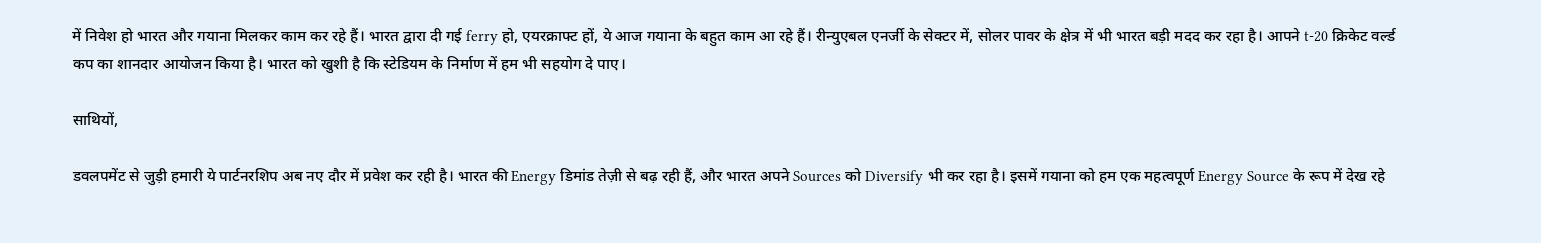में निवेश हो भारत और गयाना मिलकर काम कर रहे हैं। भारत द्वारा दी गई ferry हो, एयरक्राफ्ट हों, ये आज गयाना के बहुत काम आ रहे हैं। रीन्युएबल एनर्जी के सेक्टर में, सोलर पावर के क्षेत्र में भी भारत बड़ी मदद कर रहा है। आपने t-20 क्रिकेट वर्ल्ड कप का शानदार आयोजन किया है। भारत को खुशी है कि स्टेडियम के निर्माण में हम भी सहयोग दे पाए।

साथियों,

डवलपमेंट से जुड़ी हमारी ये पार्टनरशिप अब नए दौर में प्रवेश कर रही है। भारत की Energy डिमांड तेज़ी से बढ़ रही हैं, और भारत अपने Sources को Diversify भी कर रहा है। इसमें गयाना को हम एक महत्वपूर्ण Energy Source के रूप में देख रहे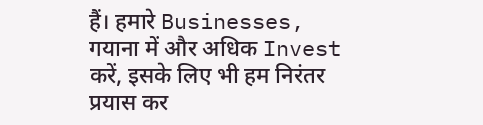हैं। हमारे Businesses, गयाना में और अधिक Invest करें, इसके लिए भी हम निरंतर प्रयास कर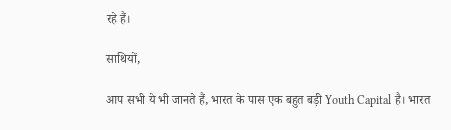रहे हैं।

साथियों,

आप सभी ये भी जानते हैं, भारत के पास एक बहुत बड़ी Youth Capital है। भारत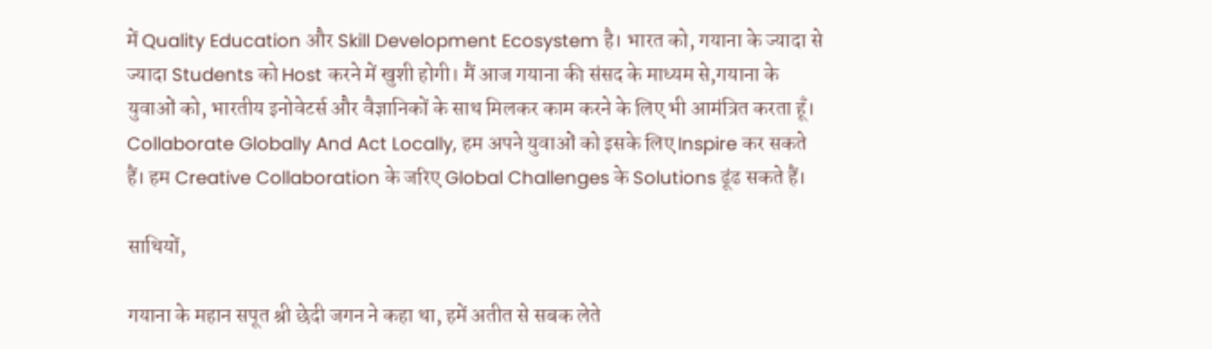में Quality Education और Skill Development Ecosystem है। भारत को, गयाना के ज्यादा से ज्यादा Students को Host करने में खुशी होगी। मैं आज गयाना की संसद के माध्यम से,गयाना के युवाओं को, भारतीय इनोवेटर्स और वैज्ञानिकों के साथ मिलकर काम करने के लिए भी आमंत्रित करता हूँ। Collaborate Globally And Act Locally, हम अपने युवाओं को इसके लिए Inspire कर सकते हैं। हम Creative Collaboration के जरिए Global Challenges के Solutions ढूंढ सकते हैं।

साथियों,

गयाना के महान सपूत श्री छेदी जगन ने कहा था, हमें अतीत से सबक लेते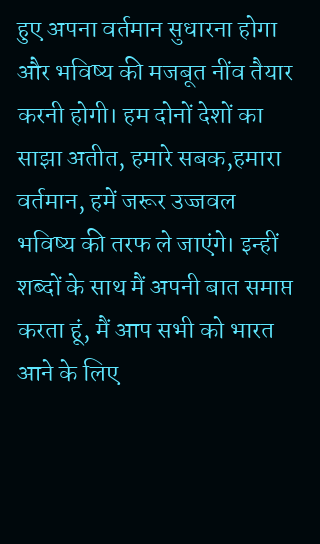हुए अपना वर्तमान सुधारना होगा और भविष्य की मजबूत नींव तैयार करनी होगी। हम दोनों देशों का साझा अतीत, हमारे सबक,हमारा वर्तमान, हमें जरूर उज्जवल भविष्य की तरफ ले जाएंगे। इन्हीं शब्दों के साथ मैं अपनी बात समाप्त करता हूं, मैं आप सभी को भारत आने के लिए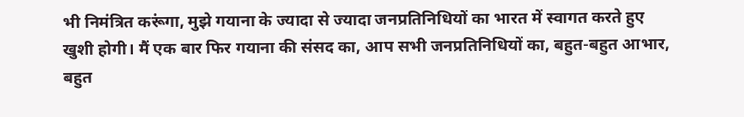भी निमंत्रित करूंगा, मुझे गयाना के ज्यादा से ज्यादा जनप्रतिनिधियों का भारत में स्वागत करते हुए खुशी होगी। मैं एक बार फिर गयाना की संसद का, आप सभी जनप्रतिनिधियों का, बहुत-बहुत आभार, बहुत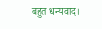बहुत धन्यवाद।